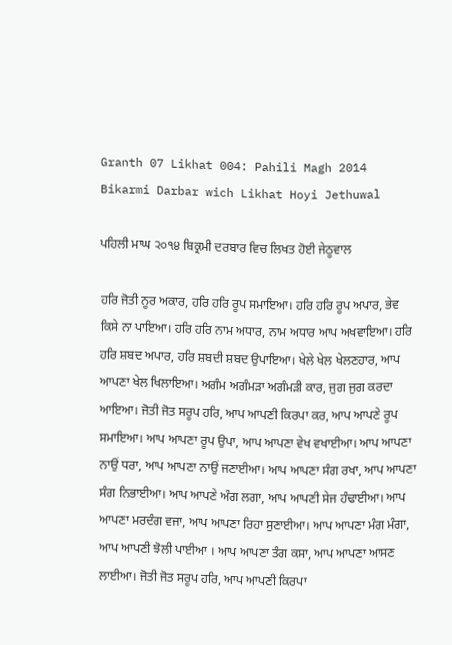Granth 07 Likhat 004: Pahili Magh 2014 Bikarmi Darbar wich Likhat Hoyi Jethuwal

ਪਹਿਲੀ ਮਾਘ ੨੦੧੪ ਬਿਕ੍ਰਮੀ ਦਰਬਾਰ ਵਿਚ ਲਿਖਤ ਹੋਈ ਜੇਠੂਵਾਲ

ਹਰਿ ਜੋਤੀ ਨੂਰ ਅਕਾਰ, ਹਰਿ ਹਰਿ ਰੂਪ ਸਮਾਇਆ। ਹਰਿ ਹਰਿ ਰੂਪ ਅਪਾਰ, ਭੇਵ ਕਿਸੇ ਨਾ ਪਾਇਆ। ਹਰਿ ਹਰਿ ਨਾਮ ਅਧਾਰ, ਨਾਮ ਅਧਾਰ ਆਪ ਅਖਵਾਇਆ। ਹਰਿ ਹਰਿ ਸ਼ਬਦ ਅਪਾਰ, ਹਰਿ ਸ਼ਬਦੀ ਸ਼ਬਦ ਉਪਾਇਆ। ਖੇਲੇ ਖੇਲ ਖੇਲਣਹਾਰ, ਆਪ ਆਪਣਾ ਖੇਲ ਖਿਲਾਇਆ। ਅਗੰਮ ਅਗੰਮੜਾ ਅਗੰਮੜੀ ਕਾਰ, ਜੁਗ ਜੁਗ ਕਰਦਾ ਆਇਆ। ਜੋਤੀ ਜੋਤ ਸਰੂਪ ਹਰਿ, ਆਪ ਆਪਣੀ ਕਿਰਪਾ ਕਰ, ਆਪ ਆਪਣੇ ਰੂਪ ਸਮਾਇਆ। ਆਪ ਆਪਣਾ ਰੂਪ ਉਪਾ, ਆਪ ਆਪਣਾ ਵੇਖ ਵਖਾਈਆ। ਆਪ ਆਪਣਾ ਨਾਉਂ ਧਰਾ, ਆਪ ਆਪਣਾ ਨਾਉਂ ਜਣਾਈਆ। ਆਪ ਆਪਣਾ ਸੰਗ ਰਖਾ, ਆਪ ਆਪਣਾ ਸੰਗ ਨਿਭਾਈਆ। ਆਪ ਆਪਣੇ ਅੰਗ ਲਗਾ, ਆਪ ਆਪਣੀ ਸੇਜ ਹੰਢਾਈਆ। ਆਪ ਆਪਣਾ ਮਰਦੰਗ ਵਜਾ, ਆਪ ਆਪਣਾ ਰਿਹਾ ਸੁਣਾਈਆ। ਆਪ ਆਪਣਾ ਮੰਗ ਮੰਗਾ, ਆਪ ਆਪਣੀ ਝੋਲੀ ਪਾਈਆ । ਆਪ ਆਪਣਾ ਤੰਗ ਕਸਾ, ਆਪ ਆਪਣਾ ਆਸਣ ਲਾਈਆ। ਜੋਤੀ ਜੋਤ ਸਰੂਪ ਹਰਿ, ਆਪ ਆਪਣੀ ਕਿਰਪਾ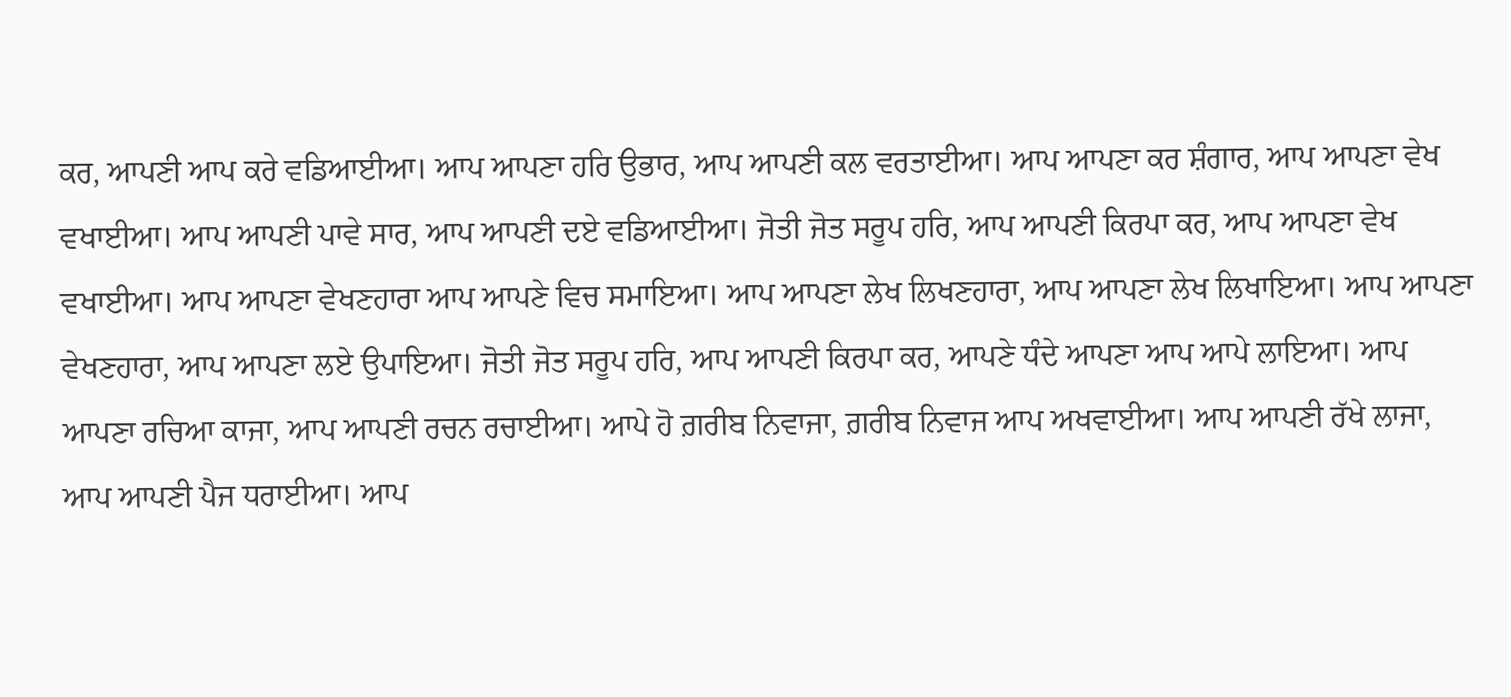ਕਰ, ਆਪਣੀ ਆਪ ਕਰੇ ਵਡਿਆਈਆ। ਆਪ ਆਪਣਾ ਹਰਿ ਉਭਾਰ, ਆਪ ਆਪਣੀ ਕਲ ਵਰਤਾਈਆ। ਆਪ ਆਪਣਾ ਕਰ ਸ਼ੰਗਾਰ, ਆਪ ਆਪਣਾ ਵੇਖ ਵਖਾਈਆ। ਆਪ ਆਪਣੀ ਪਾਵੇ ਸਾਰ, ਆਪ ਆਪਣੀ ਦਏ ਵਡਿਆਈਆ। ਜੋਤੀ ਜੋਤ ਸਰੂਪ ਹਰਿ, ਆਪ ਆਪਣੀ ਕਿਰਪਾ ਕਰ, ਆਪ ਆਪਣਾ ਵੇਖ ਵਖਾਈਆ। ਆਪ ਆਪਣਾ ਵੇਖਣਹਾਰਾ ਆਪ ਆਪਣੇ ਵਿਚ ਸਮਾਇਆ। ਆਪ ਆਪਣਾ ਲੇਖ ਲਿਖਣਹਾਰਾ, ਆਪ ਆਪਣਾ ਲੇਖ ਲਿਖਾਇਆ। ਆਪ ਆਪਣਾ ਵੇਖਣਹਾਰਾ, ਆਪ ਆਪਣਾ ਲਏ ਉਪਾਇਆ। ਜੋਤੀ ਜੋਤ ਸਰੂਪ ਹਰਿ, ਆਪ ਆਪਣੀ ਕਿਰਪਾ ਕਰ, ਆਪਣੇ ਧੰਦੇ ਆਪਣਾ ਆਪ ਆਪੇ ਲਾਇਆ। ਆਪ ਆਪਣਾ ਰਚਿਆ ਕਾਜਾ, ਆਪ ਆਪਣੀ ਰਚਨ ਰਚਾਈਆ। ਆਪੇ ਹੋ ਗ਼ਰੀਬ ਨਿਵਾਜਾ, ਗ਼ਰੀਬ ਨਿਵਾਜ ਆਪ ਅਖਵਾਈਆ। ਆਪ ਆਪਣੀ ਰੱਖੇ ਲਾਜਾ, ਆਪ ਆਪਣੀ ਪੈਜ ਧਰਾਈਆ। ਆਪ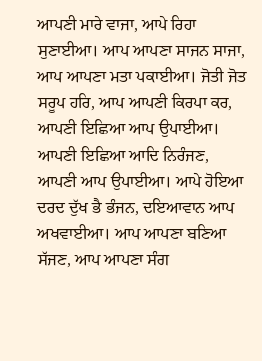ਆਪਣੀ ਮਾਰੇ ਵਾਜਾ, ਆਪੇ ਰਿਹਾ ਸੁਣਾਈਆ। ਆਪ ਆਪਣਾ ਸਾਜਨ ਸਾਜਾ, ਆਪ ਆਪਣਾ ਮਤਾ ਪਕਾਈਆ। ਜੋਤੀ ਜੋਤ ਸਰੂਪ ਹਰਿ, ਆਪ ਆਪਣੀ ਕਿਰਪਾ ਕਰ, ਆਪਣੀ ਇਛਿਆ ਆਪ ਉਪਾਈਆ। ਆਪਣੀ ਇਛਿਆ ਆਦਿ ਨਿਰੰਜਣ, ਆਪਣੀ ਆਪ ਉਪਾਈਆ। ਆਪੇ ਹੋਇਆ ਦਰਦ ਦੁੱਖ ਭੈ ਭੰਜਨ, ਦਇਆਵਾਨ ਆਪ ਅਖਵਾਈਆ। ਆਪ ਆਪਣਾ ਬਣਿਆ ਸੱਜਣ, ਆਪ ਆਪਣਾ ਸੰਗ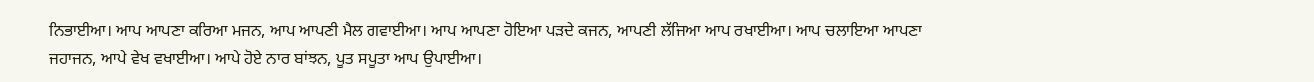ਨਿਭਾਈਆ। ਆਪ ਆਪਣਾ ਕਰਿਆ ਮਜਨ, ਆਪ ਆਪਣੀ ਮੈਲ ਗਵਾਈਆ। ਆਪ ਆਪਣਾ ਹੋਇਆ ਪੜਦੇ ਕਜਨ, ਆਪਣੀ ਲੱਜਿਆ ਆਪ ਰਖਾਈਆ। ਆਪ ਚਲਾਇਆ ਆਪਣਾ ਜਹਾਜਨ, ਆਪੇ ਵੇਖ ਵਖਾਈਆ। ਆਪੇ ਹੋਏ ਨਾਰ ਬਾਂਝਨ, ਪੂਤ ਸਪੂਤਾ ਆਪ ਉਪਾਈਆ।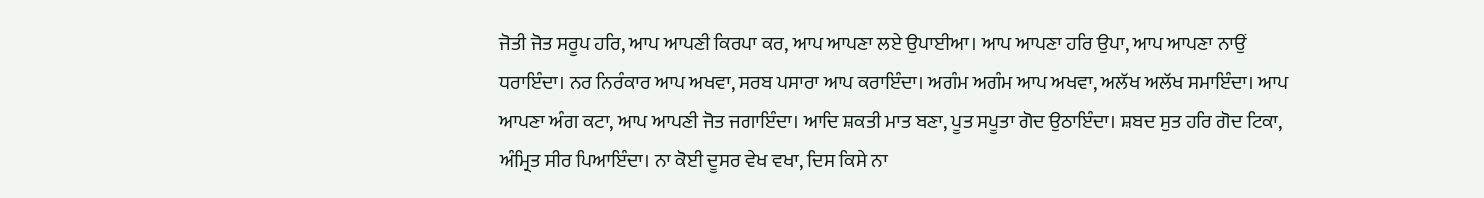ਜੋਤੀ ਜੋਤ ਸਰੂਪ ਹਰਿ, ਆਪ ਆਪਣੀ ਕਿਰਪਾ ਕਰ, ਆਪ ਆਪਣਾ ਲਏ ਉਪਾਈਆ। ਆਪ ਆਪਣਾ ਹਰਿ ਉਪਾ, ਆਪ ਆਪਣਾ ਨਾਉਂ ਧਰਾਇੰਦਾ। ਨਰ ਨਿਰੰਕਾਰ ਆਪ ਅਖਵਾ, ਸਰਬ ਪਸਾਰਾ ਆਪ ਕਰਾਇੰਦਾ। ਅਗੰਮ ਅਗੰਮ ਆਪ ਅਖਵਾ, ਅਲੱਖ ਅਲੱਖ ਸਮਾਇੰਦਾ। ਆਪ ਆਪਣਾ ਅੰਗ ਕਟਾ, ਆਪ ਆਪਣੀ ਜੋਤ ਜਗਾਇੰਦਾ। ਆਦਿ ਸ਼ਕਤੀ ਮਾਤ ਬਣਾ, ਪੂਤ ਸਪੂਤਾ ਗੋਦ ਉਠਾਇੰਦਾ। ਸ਼ਬਦ ਸੁਤ ਹਰਿ ਗੋਦ ਟਿਕਾ, ਅੰਮ੍ਰਿਤ ਸੀਰ ਪਿਆਇੰਦਾ। ਨਾ ਕੋਈ ਦੂਸਰ ਵੇਖ ਵਖਾ, ਦਿਸ ਕਿਸੇ ਨਾ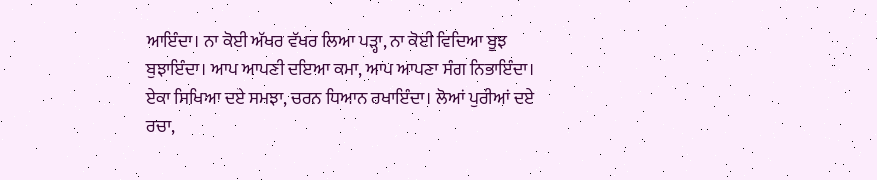ਆਇੰਦਾ। ਨਾ ਕੋਈ ਅੱਖਰ ਵੱਖਰ ਲਿਆ ਪੜ੍ਹਾ, ਨਾ ਕੋਈ ਵਿਦਿਆ ਬੂਝ ਬੁਝਾਇੰਦਾ। ਆਪ ਆਪਣੀ ਦਇਆ ਕਮਾ, ਆਪ ਆਪਣਾ ਸੰਗ ਨਿਭਾਇੰਦਾ। ਏਕਾ ਸਿਖਿਆ ਦਏ ਸਮਝਾ, ਚਰਨ ਧਿਆਨ ਰਖਾਇੰਦਾ। ਲੋਆਂ ਪੁਰੀਆਂ ਦਏ ਰਚਾ,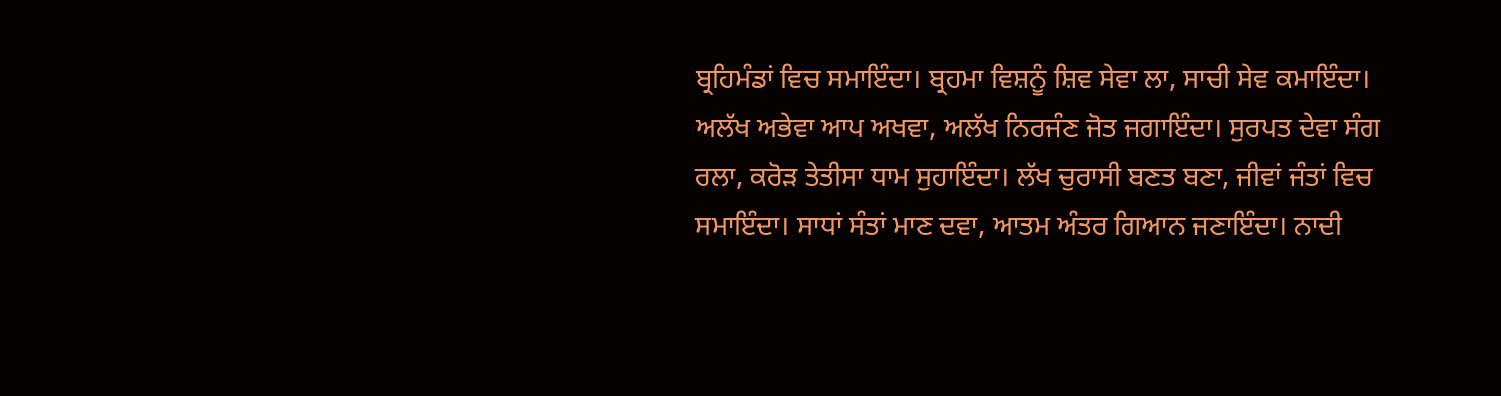ਬ੍ਰਹਿਮੰਡਾਂ ਵਿਚ ਸਮਾਇੰਦਾ। ਬ੍ਰਹਮਾ ਵਿਸ਼ਨੂੰ ਸ਼ਿਵ ਸੇਵਾ ਲਾ, ਸਾਚੀ ਸੇਵ ਕਮਾਇੰਦਾ। ਅਲੱਖ ਅਭੇਵਾ ਆਪ ਅਖਵਾ, ਅਲੱਖ ਨਿਰਜੰਣ ਜੋਤ ਜਗਾਇੰਦਾ। ਸੁਰਪਤ ਦੇਵਾ ਸੰਗ ਰਲਾ, ਕਰੋੜ ਤੇਤੀਸਾ ਧਾਮ ਸੁਹਾਇੰਦਾ। ਲੱਖ ਚੁਰਾਸੀ ਬਣਤ ਬਣਾ, ਜੀਵਾਂ ਜੰਤਾਂ ਵਿਚ ਸਮਾਇੰਦਾ। ਸਾਧਾਂ ਸੰਤਾਂ ਮਾਣ ਦਵਾ, ਆਤਮ ਅੰਤਰ ਗਿਆਨ ਜਣਾਇੰਦਾ। ਨਾਦੀ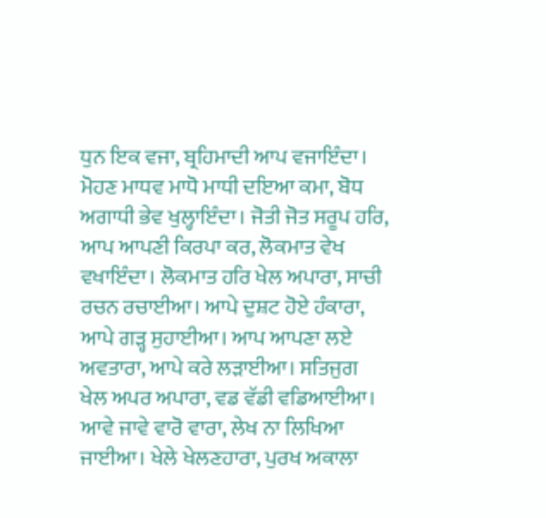ਧੁਨ ਇਕ ਵਜਾ, ਬ੍ਰਹਿਮਾਦੀ ਆਪ ਵਜਾਇੰਦਾ। ਮੋਹਣ ਮਾਧਵ ਮਾਧੋ ਮਾਧੀ ਦਇਆ ਕਮਾ, ਬੋਧ ਅਗਾਧੀ ਭੇਵ ਖੁਲ੍ਹਾਇੰਦਾ। ਜੋਤੀ ਜੋਤ ਸਰੂਪ ਹਰਿ, ਆਪ ਆਪਣੀ ਕਿਰਪਾ ਕਰ, ਲੋਕਮਾਤ ਵੇਖ ਵਖਾਇੰਦਾ। ਲੋਕਮਾਤ ਹਰਿ ਖੇਲ ਅਪਾਰਾ, ਸਾਚੀ ਰਚਨ ਰਚਾਈਆ। ਆਪੇ ਦੁਸ਼ਟ ਹੋਏ ਹੰਕਾਰਾ, ਆਪੇ ਗੜ੍ਹ ਸੁਹਾਈਆ। ਆਪ ਆਪਣਾ ਲਏ ਅਵਤਾਰਾ, ਆਪੇ ਕਰੇ ਲੜਾਈਆ। ਸਤਿਜੁਗ ਖੇਲ ਅਪਰ ਅਪਾਰਾ, ਵਡ ਵੱਡੀ ਵਡਿਆਈਆ। ਆਵੇ ਜਾਵੇ ਵਾਰੋ ਵਾਰਾ, ਲੇਖ ਨਾ ਲਿਖਿਆ ਜਾਈਆ। ਖੇਲੇ ਖੇਲਣਹਾਰਾ, ਪੁਰਖ ਅਕਾਲਾ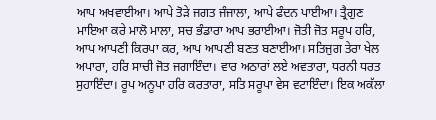ਆਪ ਅਖਵਾਈਆ। ਆਪੇ ਤੋੜੇ ਜਗਤ ਜੰਜਾਲਾ, ਆਪੇ ਫੰਦਨ ਪਾਈਆ। ਤ੍ਰੈਗੁਣ ਮਾਇਆ ਕਰੇ ਮਾਲੋ ਮਾਲਾ, ਸਚ ਭੰਡਾਰਾ ਆਪ ਭਰਾਈਆ। ਜੋਤੀ ਜੋਤ ਸਰੂਪ ਹਰਿ,  ਆਪ ਆਪਣੀ ਕਿਰਪਾ ਕਰ, ਆਪ ਆਪਣੀ ਬਣਤ ਬਣਾਈਆ। ਸਤਿਜੁਗ ਤੇਰਾ ਖੇਲ ਅਪਾਰਾ, ਹਰਿ ਸਾਚੀ ਜੋਤ ਜਗਾਇੰਦਾ। ਵਾਰ ਅਠਾਰਾਂ ਲਏ ਅਵਤਾਰਾ, ਧਰਨੀ ਧਰਤ ਸੁਹਾਇੰਦਾ। ਰੂਪ ਅਨੂਪਾ ਹਰਿ ਕਰਤਾਰਾ, ਸਤਿ ਸਰੂਪਾ ਵੇਸ ਵਟਾਇੰਦਾ। ਇਕ ਅਕੱਲਾ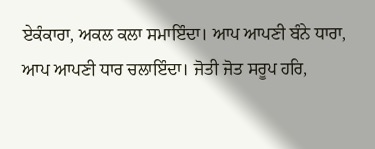ਏਕੰਕਾਰਾ, ਅਕਲ ਕਲਾ ਸਮਾਇੰਦਾ। ਆਪ ਆਪਣੀ ਬੰਨੇ ਧਾਰਾ, ਆਪ ਆਪਣੀ ਧਾਰ ਚਲਾਇੰਦਾ। ਜੋਤੀ ਜੋਤ ਸਰੂਪ ਹਰਿ,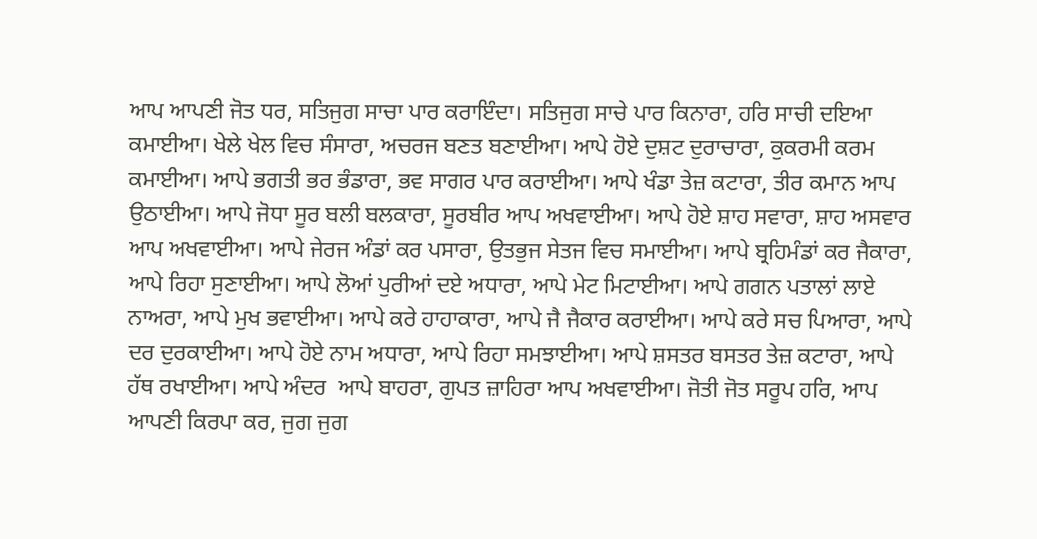ਆਪ ਆਪਣੀ ਜੋਤ ਧਰ, ਸਤਿਜੁਗ ਸਾਚਾ ਪਾਰ ਕਰਾਇੰਦਾ। ਸਤਿਜੁਗ ਸਾਚੇ ਪਾਰ ਕਿਨਾਰਾ, ਹਰਿ ਸਾਚੀ ਦਇਆ ਕਮਾਈਆ। ਖੇਲੇ ਖੇਲ ਵਿਚ ਸੰਸਾਰਾ, ਅਚਰਜ ਬਣਤ ਬਣਾਈਆ। ਆਪੇ ਹੋਏ ਦੁਸ਼ਟ ਦੁਰਾਚਾਰਾ, ਕੁਕਰਮੀ ਕਰਮ ਕਮਾਈਆ। ਆਪੇ ਭਗਤੀ ਭਰ ਭੰਡਾਰਾ, ਭਵ ਸਾਗਰ ਪਾਰ ਕਰਾਈਆ। ਆਪੇ ਖੰਡਾ ਤੇਜ਼ ਕਟਾਰਾ, ਤੀਰ ਕਮਾਨ ਆਪ ਉਠਾਈਆ। ਆਪੇ ਜੋਧਾ ਸੂਰ ਬਲੀ ਬਲਕਾਰਾ, ਸੂਰਬੀਰ ਆਪ ਅਖਵਾਈਆ। ਆਪੇ ਹੋਏ ਸ਼ਾਹ ਸਵਾਰਾ, ਸ਼ਾਹ ਅਸਵਾਰ ਆਪ ਅਖਵਾਈਆ। ਆਪੇ ਜੇਰਜ ਅੰਡਾਂ ਕਰ ਪਸਾਰਾ, ਉਤਭੁਜ ਸੇਤਜ ਵਿਚ ਸਮਾਈਆ। ਆਪੇ ਬ੍ਰਹਿਮੰਡਾਂ ਕਰ ਜੈਕਾਰਾ, ਆਪੇ ਰਿਹਾ ਸੁਣਾਈਆ। ਆਪੇ ਲੋਆਂ ਪੁਰੀਆਂ ਦਏ ਅਧਾਰਾ, ਆਪੇ ਮੇਟ ਮਿਟਾਈਆ। ਆਪੇ ਗਗਨ ਪਤਾਲਾਂ ਲਾਏ ਨਾਅਰਾ, ਆਪੇ ਮੁਖ ਭਵਾਈਆ। ਆਪੇ ਕਰੇ ਹਾਹਾਕਾਰਾ, ਆਪੇ ਜੈ ਜੈਕਾਰ ਕਰਾਈਆ। ਆਪੇ ਕਰੇ ਸਚ ਪਿਆਰਾ, ਆਪੇ ਦਰ ਦੁਰਕਾਈਆ। ਆਪੇ ਹੋਏ ਨਾਮ ਅਧਾਰਾ, ਆਪੇ ਰਿਹਾ ਸਮਝਾਈਆ। ਆਪੇ ਸ਼ਸਤਰ ਬਸਤਰ ਤੇਜ਼ ਕਟਾਰਾ, ਆਪੇ ਹੱਥ ਰਖਾਈਆ। ਆਪੇ ਅੰਦਰ  ਆਪੇ ਬਾਹਰਾ, ਗੁਪਤ ਜ਼ਾਹਿਰਾ ਆਪ ਅਖਵਾਈਆ। ਜੋਤੀ ਜੋਤ ਸਰੂਪ ਹਰਿ, ਆਪ ਆਪਣੀ ਕਿਰਪਾ ਕਰ, ਜੁਗ ਜੁਗ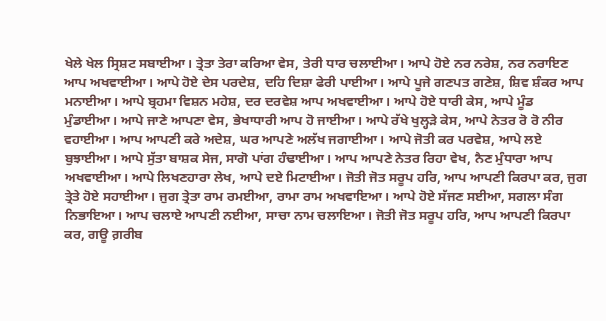ਖੇਲੇ ਖੇਲ ਸ੍ਰਿਸ਼ਟ ਸਬਾਈਆ। ਤ੍ਰੇਤਾ ਤੇਰਾ ਕਰਿਆ ਵੇਸ, ਤੇਰੀ ਧਾਰ ਚਲਾਈਆ। ਆਪੇ ਹੋਏ ਨਰ ਨਰੇਸ਼, ਨਰ ਨਰਾਇਣ ਆਪ ਅਖਵਾਈਆ। ਆਪੇ ਹੋਏ ਦੇਸ ਪਰਦੇਸ਼, ਦਹਿ ਦਿਸ਼ਾ ਫੇਰੀ ਪਾਈਆ। ਆਪੇ ਪੂਜੇ ਗਣਪਤ ਗਣੇਸ਼, ਸ਼ਿਵ ਸ਼ੰਕਰ ਆਪ ਮਨਾਈਆ। ਆਪੇ ਬ੍ਰਹਮਾ ਵਿਸ਼ਨ ਮਹੇਸ਼, ਦਰ ਦਰਵੇਸ਼ ਆਪ ਅਖਵਾਈਆ। ਆਪੇ ਹੋਏ ਧਾਰੀ ਕੇਸ, ਆਪੇ ਮੂੰਡ ਮੁੰਡਾਈਆ। ਆਪੇ ਜਾਣੇ ਆਪਣਾ ਵੇਸ, ਭੇਖਾਧਾਰੀ ਆਪ ਹੋ ਜਾਈਆ। ਆਪੇ ਰੱਖੇ ਖੁਲ੍ਹੜੇ ਕੇਸ, ਆਪੇ ਨੇਤਰ ਰੋ ਰੋ ਨੀਰ ਵਹਾਈਆ। ਆਪ ਆਪਣੀ ਕਰੇ ਅਦੇਸ਼, ਘਰ ਆਪਣੇ ਅਲੱਖ ਜਗਾਈਆ। ਆਪੇ ਜੋਤੀ ਕਰ ਪਰਵੇਸ਼, ਆਪੇ ਲਏ ਬੁਝਾਈਆ। ਆਪੇ ਸੁੱਤਾ ਬਾਸ਼ਕ ਸੇਜ, ਸਾਗੋ ਪਾਂਗ ਹੰਢਾਈਆ। ਆਪ ਆਪਣੇ ਨੇਤਰ ਰਿਹਾ ਵੇਖ, ਨੈਣ ਮੁੰਧਾਰਾ ਆਪ ਅਖਵਾਈਆ। ਆਪੇ ਲਿਖਣਹਾਰਾ ਲੇਖ, ਆਪੇ ਦਏ ਮਿਟਾਈਆ। ਜੋਤੀ ਜੋਤ ਸਰੂਪ ਹਰਿ, ਆਪ ਆਪਣੀ ਕਿਰਪਾ ਕਰ, ਜੁਗ ਤ੍ਰੇਤੇ ਹੋਏ ਸਹਾਈਆ। ਜੁਗ ਤ੍ਰੇਤਾ ਰਾਮ ਰਮਈਆ, ਰਾਮਾ ਰਾਮ ਅਖਵਾਇਆ। ਆਪੇ ਹੋਏ ਸੱਜਣ ਸਈਆ, ਸਗਲਾ ਸੰਗ ਨਿਭਾਇਆ। ਆਪ ਚਲਾਏ ਆਪਣੀ ਨਈਆ, ਸਾਚਾ ਨਾਮ ਚਲਾਇਆ। ਜੋਤੀ ਜੋਤ ਸਰੂਪ ਹਰਿ, ਆਪ ਆਪਣੀ ਕਿਰਪਾ ਕਰ, ਗਊ ਗ਼ਰੀਬ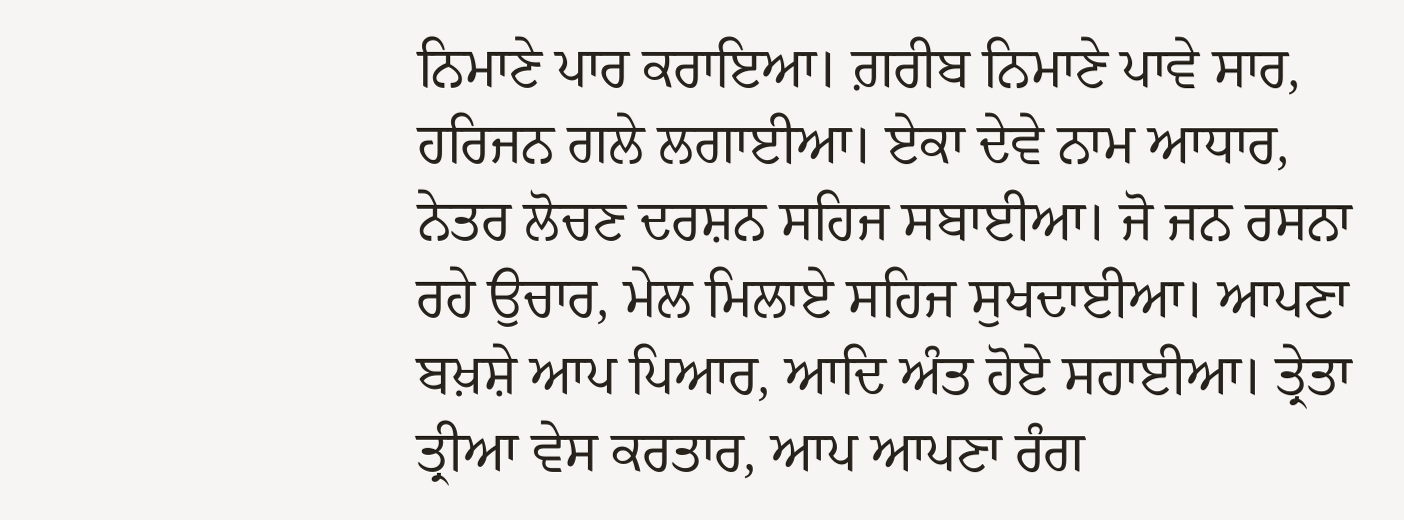ਨਿਮਾਣੇ ਪਾਰ ਕਰਾਇਆ। ਗ਼ਰੀਬ ਨਿਮਾਣੇ ਪਾਵੇ ਸਾਰ, ਹਰਿਜਨ ਗਲੇ ਲਗਾਈਆ। ਏਕਾ ਦੇਵੇ ਨਾਮ ਆਧਾਰ, ਨੇਤਰ ਲੋਚਣ ਦਰਸ਼ਨ ਸਹਿਜ ਸਬਾਈਆ। ਜੋ ਜਨ ਰਸਨਾ ਰਹੇ ਉਚਾਰ, ਮੇਲ ਮਿਲਾਏ ਸਹਿਜ ਸੁਖਦਾਈਆ। ਆਪਣਾ ਬਖ਼ਸ਼ੇ ਆਪ ਪਿਆਰ, ਆਦਿ ਅੰਤ ਹੋਏ ਸਹਾਈਆ। ਤ੍ਰੇਤਾ ਤ੍ਰੀਆ ਵੇਸ ਕਰਤਾਰ, ਆਪ ਆਪਣਾ ਰੰਗ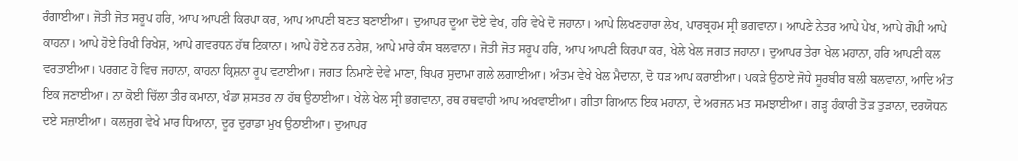ਰੰਗਾਈਆ। ਜੋਤੀ ਜੋਤ ਸਰੂਪ ਹਰਿ, ਆਪ ਆਪਣੀ ਕਿਰਪਾ ਕਰ, ਆਪ ਆਪਣੀ ਬਣਤ ਬਣਾਈਆ। ਦੁਆਪਰ ਦੂਆ ਦੋਏ ਵੇਖ, ਹਰਿ ਵੇਖੇ ਦੋ ਜਹਾਨਾ। ਆਪੇ ਲਿਖਣਹਾਰਾ ਲੇਖ, ਪਾਰਬ੍ਰਹਮ ਸ੍ਰੀ ਭਗਵਾਨਾ। ਆਪਣੇ ਨੇਤਰ ਆਪੇ ਪੇਖ, ਆਪੇ ਗੋਪੀ ਆਪੇ ਕਾਹਨਾ। ਆਪੇ ਹੋਏ ਰਿਖੀ ਰਿਖੇਸ਼, ਆਪੇ ਗਵਰਧਨ ਹੱਥ ਟਿਕਾਨਾ। ਆਪੇ ਹੋਏ ਨਰ ਨਰੇਸ਼, ਆਪੇ ਮਾਰੇ ਕੰਸ ਬਲਵਾਨਾ। ਜੋਤੀ ਜੋਤ ਸਰੂਪ ਹਰਿ, ਆਪ ਆਪਣੀ ਕਿਰਪਾ ਕਰ, ਖੇਲੇ ਖੇਲ ਜਗਤ ਜਹਾਨਾ। ਦੁਆਪਰ ਤੇਰਾ ਖੇਲ ਮਹਾਨਾ, ਹਰਿ ਆਪਣੀ ਕਲ ਵਰਤਾਈਆ। ਪਰਗਟ ਹੋ ਵਿਚ ਜਹਾਨਾ, ਕਾਹਨਾ ਕ੍ਰਿਸ਼ਨਾ ਰੂਪ ਵਟਾਈਆ। ਜਗਤ ਨਿਮਾਣੇ ਦੇਵੇ ਮਾਣਾ, ਬਿਪਰ ਸੁਦਾਮਾ ਗਲੇ ਲਗਾਈਆ। ਅੰਤਮ ਵੇਖੇ ਖੇਲ ਮੈਦਾਨਾ, ਦੋ ਧੜ ਆਪ ਕਰਾਈਆ। ਪਕੜੇ ਉਠਾਏ ਜੋਧੇ ਸੂਰਬੀਰ ਬਲੀ ਬਲਵਾਨਾ, ਆਦਿ ਅੰਤ ਇਕ ਜਣਾਈਆ। ਨਾ ਕੋਈ ਚਿੱਲਾ ਤੀਰ ਕਮਾਨਾ, ਖੰਡਾ ਸ਼ਸਤਰ ਨਾ ਹੱਥ ਉਠਾਈਆ। ਖੇਲੇ ਖੇਲ ਸ੍ਰੀ ਭਗਵਾਨਾ, ਰਥ ਰਥਵਾਹੀ ਆਪ ਅਖਵਾਈਆ। ਗੀਤਾ ਗਿਆਨ ਇਕ ਮਹਾਨਾ, ਦੇ ਅਰਜਨ ਮਤ ਸਮਝਾਈਆ। ਗੜ੍ਹ ਹੰਕਾਰੀ ਤੋੜ ਤੁੜਾਨਾ, ਦਰਯੋਧਨ ਦਏ ਸਜ਼ਾਈਆ। ਕਲਜੁਗ ਵੇਖੇ ਮਾਰ ਧਿਆਨਾ, ਦੂਰ ਦੁਰਾਡਾ ਮੁਖ ਉਠਾਈਆ। ਦੁਆਪਰ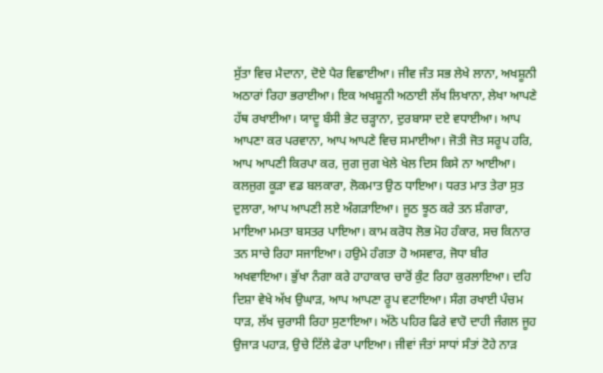ਸੁੱਤਾ ਵਿਚ ਮੈਦਾਨਾ, ਦੋਏ ਪੈਰ ਵਿਛਾਈਆ। ਜੀਵ ਜੰਤ ਸਭ ਲੇਖੇ ਲਾਨਾ, ਅਖਸ਼ੂਨੀ ਅਠਾਰਾਂ ਰਿਹਾ ਭਰਾਈਆ। ਇਕ ਅਖਸ਼ੂਨੀ ਅਠਾਈ ਲੱਖ ਲਿਖਾਨਾ, ਲੇਖਾ ਆਪਣੇ ਹੱਥ ਰਖਾਈਆ। ਯਾਦੂ ਬੰਸੀ ਭੇਟ ਚੜ੍ਹਾਨਾ, ਦੁਰਬਾਸਾ ਦਏ ਵਧਾਈਆ। ਆਪ ਆਪਣਾ ਕਰ ਪਰਵਾਨਾ, ਆਪ ਆਪਣੇ ਵਿਚ ਸਮਾਈਆ। ਜੋਤੀ ਜੋਤ ਸਰੂਪ ਹਰਿ, ਆਪ ਆਪਣੀ ਕਿਰਪਾ ਕਰ, ਜੁਗ ਜੁਗ ਖੇਲੇ ਖੇਲ ਦਿਸ ਕਿਸੇ ਨਾ ਆਈਆ। ਕਲਜੁਗ ਕੂੜਾ ਵਡ ਬਲਕਾਰਾ, ਲੋਕਮਾਤ ਉਠ ਧਾਇਆ। ਧਰਤ ਮਾਤ ਤੇਰਾ ਸੁਤ ਦੁਲਾਰਾ, ਆਪ ਆਪਣੀ ਲਏ ਅੰਗੜਾਇਆ। ਜੂਠ ਝੂਠ ਕਰੇ ਤਨ ਸ਼ੰਗਾਰਾ, ਮਾਇਆ ਮਮਤਾ ਬਸਤਰ ਪਾਇਆ। ਕਾਮ ਕਰੋਧ ਲੋਭ ਮੋਹ ਹੰਕਾਰ, ਸਚ ਕਿਨਾਰ ਤਨ ਸਾਚੇ ਰਿਹਾ ਸਜਾਇਆ। ਹਉਮੇ ਹੰਗਤਾ ਹੋ ਅਸਵਾਰ, ਜੋਧਾ ਬੀਰ ਅਖਵਾਇਆ। ਭੁੱਖਾ ਨੰਗਾ ਕਰੇ ਹਾਹਾਕਾਰ ਚਾਰੋਂ ਕੁੰਟ ਰਿਹਾ ਕੁਰਲਾਇਆ। ਦਹਿ ਦਿਸ਼ਾ ਵੇਖੇ ਅੱਖ ਉਘਾੜ, ਆਪ ਆਪਣਾ ਰੂਪ ਵਟਾਇਆ। ਸੰਗ ਰਖਾਈ ਪੰਚਮ ਧਾੜ, ਲੱਖ ਚੁਰਾਸੀ ਰਿਹਾ ਸੁਣਾਇਆ। ਅੱਠੇ ਪਹਿਰ ਫਿਰੇ ਵਾਹੋ ਦਾਹੀ ਜੰਗਲ ਜੂਹ ਉਜਾੜ ਪਹਾੜ, ਉਚੇ ਟਿੱਲੇ ਫੇਰਾ ਪਾਇਆ। ਜੀਵਾਂ ਜੰਤਾਂ ਸਾਧਾਂ ਸੰਤਾਂ ਟੋਹੇ ਨਾੜ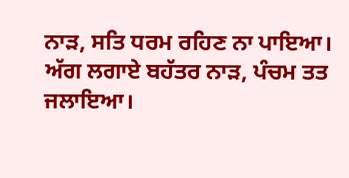ਨਾੜ, ਸਤਿ ਧਰਮ ਰਹਿਣ ਨਾ ਪਾਇਆ। ਅੱਗ ਲਗਾਏ ਬਹੱਤਰ ਨਾੜ, ਪੰਚਮ ਤਤ ਜਲਾਇਆ।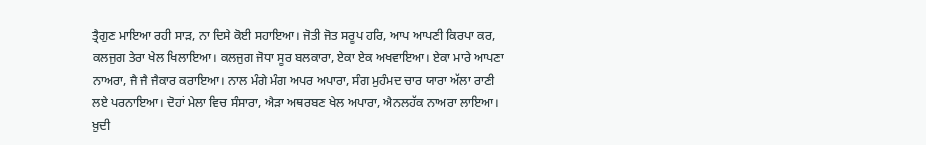ਤ੍ਰੈਗੁਣ ਮਾਇਆ ਰਹੀ ਸਾੜ, ਨਾ ਦਿਸੇ ਕੋਈ ਸਹਾਇਆ। ਜੋਤੀ ਜੋਤ ਸਰੂਪ ਹਰਿ, ਆਪ ਆਪਣੀ ਕਿਰਪਾ ਕਰ, ਕਲਜੁਗ ਤੇਰਾ ਖੇਲ ਖਿਲਾਇਆ। ਕਲਜੁਗ ਜੋਧਾ ਸੂਰ ਬਲਕਾਰਾ, ਏਕਾ ਏਕ ਅਖਵਾਇਆ। ਏਕਾ ਮਾਰੇ ਆਪਣਾ ਨਾਅਰਾ, ਜੈ ਜੈ ਜੈਕਾਰ ਕਰਾਇਆ। ਨਾਲ ਮੰਗੇ ਮੰਗ ਅਪਰ ਅਪਾਰਾ, ਸੰਗ ਮੁਹੰਮਦ ਚਾਰ ਯਾਰਾ ਅੱਲਾ ਰਾਣੀ ਲਏ ਪਰਨਾਇਆ। ਦੋਹਾਂ ਮੇਲਾ ਵਿਚ ਸੰਸਾਰਾ, ਐੜਾ ਅਥਰਬਣ ਖੇਲ ਅਪਾਰਾ, ਐਨਲਹੱਕ ਨਾਅਰਾ ਲਾਇਆ। ਖ਼ੁਦੀ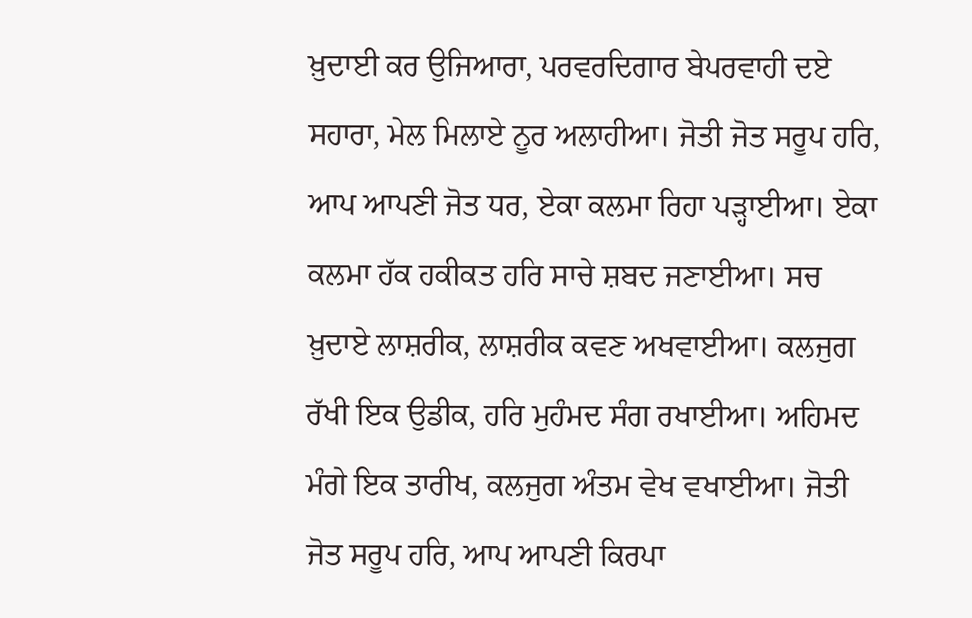ਖ਼ੁਦਾਈ ਕਰ ਉਜਿਆਰਾ, ਪਰਵਰਦਿਗਾਰ ਬੇਪਰਵਾਹੀ ਦਏ ਸਹਾਰਾ, ਮੇਲ ਮਿਲਾਏ ਨੂਰ ਅਲਾਹੀਆ। ਜੋਤੀ ਜੋਤ ਸਰੂਪ ਹਰਿ, ਆਪ ਆਪਣੀ ਜੋਤ ਧਰ, ਏਕਾ ਕਲਮਾ ਰਿਹਾ ਪੜ੍ਹਾਈਆ। ਏਕਾ ਕਲਮਾ ਹੱਕ ਹਕੀਕਤ ਹਰਿ ਸਾਚੇ ਸ਼ਬਦ ਜਣਾਈਆ। ਸਚ ਖ਼ੁਦਾਏ ਲਾਸ਼ਰੀਕ, ਲਾਸ਼ਰੀਕ ਕਵਣ ਅਖਵਾਈਆ। ਕਲਜੁਗ ਰੱਖੀ ਇਕ ਉਡੀਕ, ਹਰਿ ਮੁਹੰਮਦ ਸੰਗ ਰਖਾਈਆ। ਅਹਿਮਦ ਮੰਗੇ ਇਕ ਤਾਰੀਖ, ਕਲਜੁਗ ਅੰਤਮ ਵੇਖ ਵਖਾਈਆ। ਜੋਤੀ ਜੋਤ ਸਰੂਪ ਹਰਿ, ਆਪ ਆਪਣੀ ਕਿਰਪਾ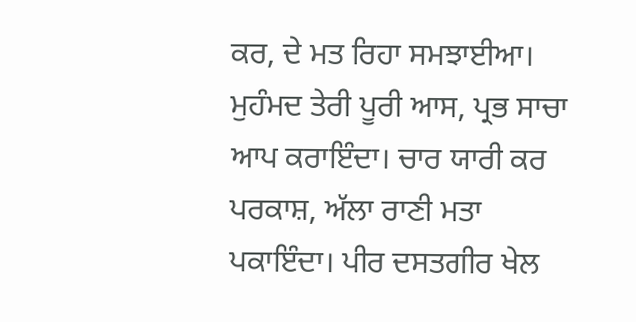ਕਰ, ਦੇ ਮਤ ਰਿਹਾ ਸਮਝਾਈਆ। ਮੁਹੰਮਦ ਤੇਰੀ ਪੂਰੀ ਆਸ, ਪ੍ਰਭ ਸਾਚਾ ਆਪ ਕਰਾਇੰਦਾ। ਚਾਰ ਯਾਰੀ ਕਰ ਪਰਕਾਸ਼, ਅੱਲਾ ਰਾਣੀ ਮਤਾ ਪਕਾਇੰਦਾ। ਪੀਰ ਦਸਤਗੀਰ ਖੇਲ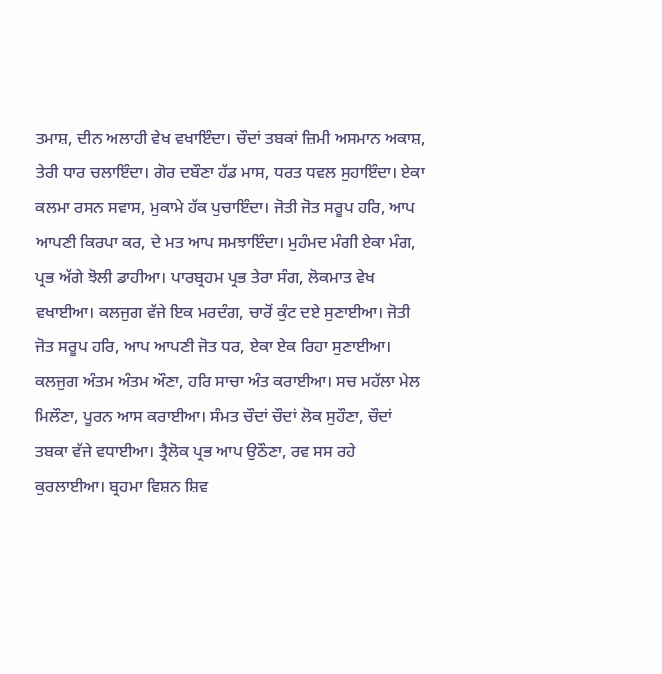ਤਮਾਸ਼, ਦੀਨ ਅਲਾਹੀ ਵੇਖ ਵਖਾਇੰਦਾ। ਚੌਦਾਂ ਤਬਕਾਂ ਜ਼ਿਮੀ ਅਸਮਾਨ ਅਕਾਸ਼, ਤੇਰੀ ਧਾਰ ਚਲਾਇੰਦਾ। ਗੋਰ ਦਬੌਣਾ ਹੱਡ ਮਾਸ, ਧਰਤ ਧਵਲ ਸੁਹਾਇੰਦਾ। ਏਕਾ ਕਲਮਾ ਰਸਨ ਸਵਾਸ, ਮੁਕਾਮੇ ਹੱਕ ਪੁਚਾਇੰਦਾ। ਜੋਤੀ ਜੋਤ ਸਰੂਪ ਹਰਿ, ਆਪ ਆਪਣੀ ਕਿਰਪਾ ਕਰ, ਦੇ ਮਤ ਆਪ ਸਮਝਾਇੰਦਾ। ਮੁਹੰਮਦ ਮੰਗੀ ਏਕਾ ਮੰਗ, ਪ੍ਰਭ ਅੱਗੇ ਝੋਲੀ ਡਾਹੀਆ। ਪਾਰਬ੍ਰਹਮ ਪ੍ਰਭ ਤੇਰਾ ਸੰਗ, ਲੋਕਮਾਤ ਵੇਖ ਵਖਾਈਆ। ਕਲਜੁਗ ਵੱਜੇ ਇਕ ਮਰਦੰਗ, ਚਾਰੋਂ ਕੁੰਟ ਦਏ ਸੁਣਾਈਆ। ਜੋਤੀ ਜੋਤ ਸਰੂਪ ਹਰਿ, ਆਪ ਆਪਣੀ ਜੋਤ ਧਰ, ਏਕਾ ਏਕ ਰਿਹਾ ਸੁਣਾਈਆ। ਕਲਜੁਗ ਅੰਤਮ ਅੰਤਮ ਔਣਾ, ਹਰਿ ਸਾਚਾ ਅੰਤ ਕਰਾਈਆ। ਸਚ ਮਹੱਲਾ ਮੇਲ ਮਿਲੌਣਾ, ਪੂਰਨ ਆਸ ਕਰਾਈਆ। ਸੰਮਤ ਚੌਦਾਂ ਚੌਦਾਂ ਲੋਕ ਸੁਹੌਣਾ, ਚੌਦਾਂ ਤਬਕਾ ਵੱਜੇ ਵਧਾਈਆ। ਤ੍ਰੈਲੋਕ ਪ੍ਰਭ ਆਪ ਉਠੌਣਾ, ਰਵ ਸਸ ਰਹੇ ਕੁਰਲਾਈਆ। ਬ੍ਰਹਮਾ ਵਿਸ਼ਨ ਸ਼ਿਵ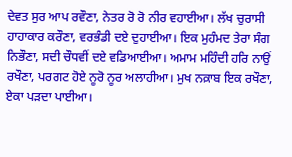ਦੇਵਤ ਸੁਰ ਆਪ ਰਵੌਣਾ, ਨੇਤਰ ਰੋ ਰੋ ਨੀਰ ਵਹਾਈਆ। ਲੱਖ ਚੁਰਾਸੀ ਹਾਹਾਕਾਰ ਕਰੌਣਾ, ਵਰਭੰਡੀ ਦਏ ਦੁਹਾਈਆ। ਇਕ ਮੁਹੰਮਦ ਤੇਰਾ ਸੰਗ ਨਿਭੌਣਾ, ਸਦੀ ਚੌਧਵੀਂ ਦਏ ਵਡਿਆਈਆ। ਅਮਾਮ ਮਹਿੰਦੀ ਹਰਿ ਨਾਉਂ ਰਖੌਣਾ, ਪਰਗਟ ਹੋਏ ਨੂਰੋ ਨੂਰ ਅਲਾਹੀਆ। ਮੁਖ ਨਕ਼ਾਬ ਇਕ ਰਖੌਣਾ, ਏਕਾ ਪੜਦਾ ਪਾਈਆ।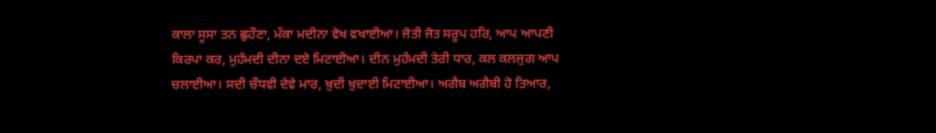ਕਾਲਾ ਸੂਸਾ ਤਨ ਛੁਹੌਣਾ, ਮੱਕਾ ਮਦੀਨਾ ਵੇਖ ਵਖਾਈਆ। ਜੋਤੀ ਜੋਤ ਸਰੂਪ ਹਰਿ, ਆਪ ਆਪਣੀ ਕਿਰਪਾ ਕਰ, ਮੁਹੰਮਦੀ ਦੀਨਾ ਦਏ ਮਿਟਾਈਆ। ਦੀਨ ਮੁਹੰਮਦੀ ਤੇਰੀ ਧਾਰ, ਕਲ ਕਲਜੁਗ ਆਪ ਚਲਾਈਆ। ਸਦੀ ਚੌਧਵੀ ਦੇਵੇ ਮਾਰ, ਖ਼ੁਦੀ ਖ਼ੁਦਾਈ ਮਿਟਾਈਆ। ਅਗੈਬ ਅਗੈਬੀ ਹੋ ਤਿਆਰ,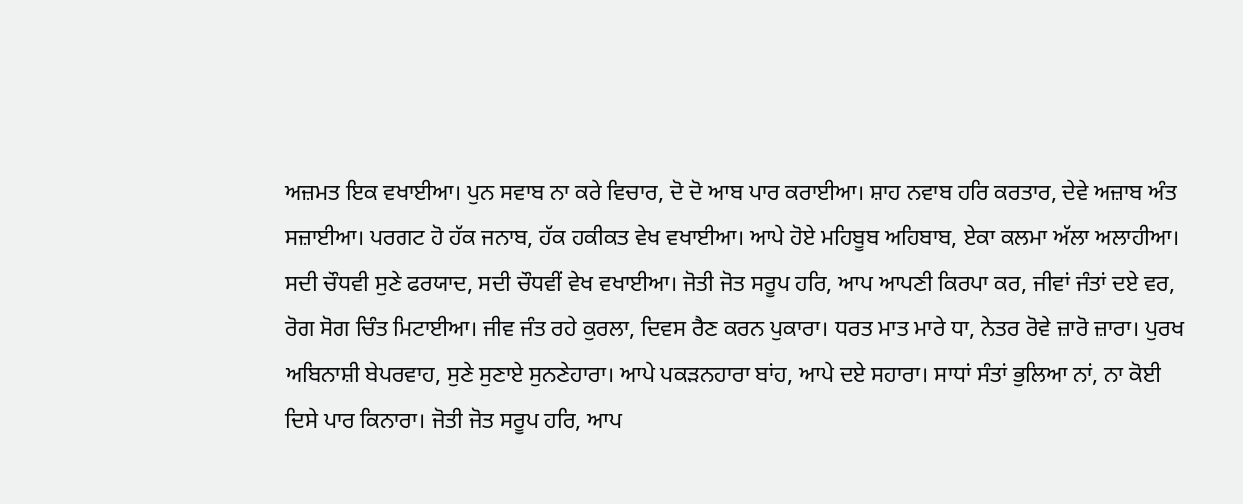ਅਜ਼ਮਤ ਇਕ ਵਖਾਈਆ। ਪੁਨ ਸਵਾਬ ਨਾ ਕਰੇ ਵਿਚਾਰ, ਦੋ ਦੋ ਆਬ ਪਾਰ ਕਰਾਈਆ। ਸ਼ਾਹ ਨਵਾਬ ਹਰਿ ਕਰਤਾਰ, ਦੇਵੇ ਅਜ਼ਾਬ ਅੰਤ ਸਜ਼ਾਈਆ। ਪਰਗਟ ਹੋ ਹੱਕ ਜਨਾਬ, ਹੱਕ ਹਕੀਕਤ ਵੇਖ ਵਖਾਈਆ। ਆਪੇ ਹੋਏ ਮਹਿਬੂਬ ਅਹਿਬਾਬ, ਏਕਾ ਕਲਮਾ ਅੱਲਾ ਅਲਾਹੀਆ। ਸਦੀ ਚੌਧਵੀ ਸੁਣੇ ਫਰਯਾਦ, ਸਦੀ ਚੌਧਵੀਂ ਵੇਖ ਵਖਾਈਆ। ਜੋਤੀ ਜੋਤ ਸਰੂਪ ਹਰਿ, ਆਪ ਆਪਣੀ ਕਿਰਪਾ ਕਰ, ਜੀਵਾਂ ਜੰਤਾਂ ਦਏ ਵਰ, ਰੋਗ ਸੋਗ ਚਿੰਤ ਮਿਟਾਈਆ। ਜੀਵ ਜੰਤ ਰਹੇ ਕੁਰਲਾ, ਦਿਵਸ ਰੈਣ ਕਰਨ ਪੁਕਾਰਾ। ਧਰਤ ਮਾਤ ਮਾਰੇ ਧਾ, ਨੇਤਰ ਰੋਵੇ ਜ਼ਾਰੋ ਜ਼ਾਰਾ। ਪੁਰਖ ਅਬਿਨਾਸ਼ੀ ਬੇਪਰਵਾਹ, ਸੁਣੇ ਸੁਣਾਏ ਸੁਨਣੇਹਾਰਾ। ਆਪੇ ਪਕੜਨਹਾਰਾ ਬਾਂਹ, ਆਪੇ ਦਏ ਸਹਾਰਾ। ਸਾਧਾਂ ਸੰਤਾਂ ਭੁਲਿਆ ਨਾਂ, ਨਾ ਕੋਈ ਦਿਸੇ ਪਾਰ ਕਿਨਾਰਾ। ਜੋਤੀ ਜੋਤ ਸਰੂਪ ਹਰਿ, ਆਪ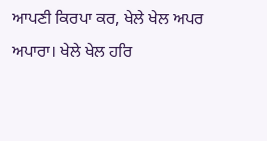ਆਪਣੀ ਕਿਰਪਾ ਕਰ, ਖੇਲੇ ਖੇਲ ਅਪਰ ਅਪਾਰਾ। ਖੇਲੇ ਖੇਲ ਹਰਿ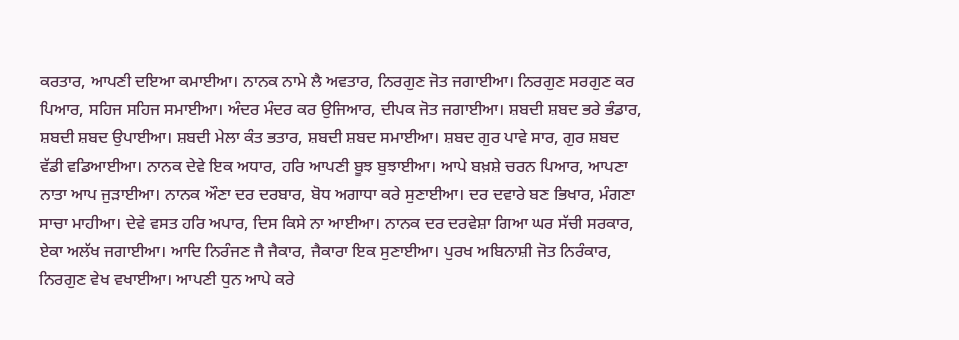ਕਰਤਾਰ, ਆਪਣੀ ਦਇਆ ਕਮਾਈਆ। ਨਾਨਕ ਨਾਮੇ ਲੈ ਅਵਤਾਰ, ਨਿਰਗੁਣ ਜੋਤ ਜਗਾਈਆ। ਨਿਰਗੁਣ ਸਰਗੁਣ ਕਰ ਪਿਆਰ, ਸਹਿਜ ਸਹਿਜ ਸਮਾਈਆ। ਅੰਦਰ ਮੰਦਰ ਕਰ ਉਜਿਆਰ, ਦੀਪਕ ਜੋਤ ਜਗਾਈਆ। ਸ਼ਬਦੀ ਸ਼ਬਦ ਭਰੇ ਭੰਡਾਰ, ਸ਼ਬਦੀ ਸ਼ਬਦ ਉਪਾਈਆ। ਸ਼ਬਦੀ ਮੇਲਾ ਕੰਤ ਭਤਾਰ, ਸ਼ਬਦੀ ਸ਼ਬਦ ਸਮਾਈਆ। ਸ਼ਬਦ ਗੁਰ ਪਾਵੇ ਸਾਰ, ਗੁਰ ਸ਼ਬਦ ਵੱਡੀ ਵਡਿਆਈਆ। ਨਾਨਕ ਦੇਵੇ ਇਕ ਅਧਾਰ, ਹਰਿ ਆਪਣੀ ਬੂਝ ਬੁਝਾਈਆ। ਆਪੇ ਬਖ਼ਸ਼ੇ ਚਰਨ ਪਿਆਰ, ਆਪਣਾ ਨਾਤਾ ਆਪ ਜੁੜਾਈਆ। ਨਾਨਕ ਔਣਾ ਦਰ ਦਰਬਾਰ, ਬੋਧ ਅਗਾਧਾ ਕਰੇ ਸੁਣਾਈਆ। ਦਰ ਦਵਾਰੇ ਬਣ ਭਿਖਾਰ, ਮੰਗਣਾ ਸਾਚਾ ਮਾਹੀਆ। ਦੇਵੇ ਵਸਤ ਹਰਿ ਅਪਾਰ, ਦਿਸ ਕਿਸੇ ਨਾ ਆਈਆ। ਨਾਨਕ ਦਰ ਦਰਵੇਸ਼ਾ ਗਿਆ ਘਰ ਸੱਚੀ ਸਰਕਾਰ, ਏਕਾ ਅਲੱਖ ਜਗਾਈਆ। ਆਦਿ ਨਿਰੰਜਣ ਜੈ ਜੈਕਾਰ, ਜੈਕਾਰਾ ਇਕ ਸੁਣਾਈਆ। ਪੁਰਖ ਅਬਿਨਾਸ਼ੀ ਜੋਤ ਨਿਰੰਕਾਰ, ਨਿਰਗੁਣ ਵੇਖ ਵਖਾਈਆ। ਆਪਣੀ ਧੁਨ ਆਪੇ ਕਰੇ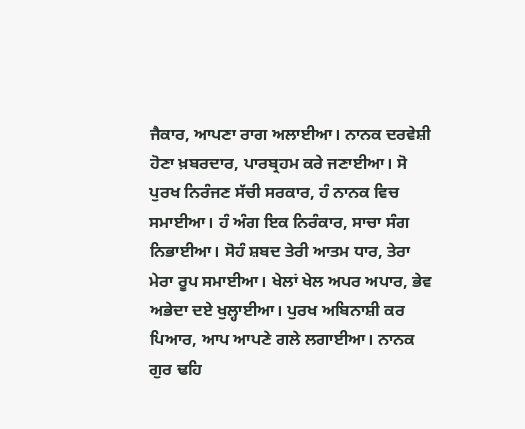ਜੈਕਾਰ, ਆਪਣਾ ਰਾਗ ਅਲਾਈਆ। ਨਾਨਕ ਦਰਵੇਸ਼ੀ ਹੋਣਾ ਖ਼ਬਰਦਾਰ, ਪਾਰਬ੍ਰਹਮ ਕਰੇ ਜਣਾਈਆ। ਸੋ ਪੁਰਖ ਨਿਰੰਜਣ ਸੱਚੀ ਸਰਕਾਰ, ਹੰ ਨਾਨਕ ਵਿਚ ਸਮਾਈਆ। ਹੰ ਅੰਗ ਇਕ ਨਿਰੰਕਾਰ, ਸਾਚਾ ਸੰਗ ਨਿਭਾਈਆ। ਸੋਹੰ ਸ਼ਬਦ ਤੇਰੀ ਆਤਮ ਧਾਰ, ਤੇਰਾ ਮੇਰਾ ਰੂਪ ਸਮਾਈਆ। ਖੇਲਾਂ ਖੇਲ ਅਪਰ ਅਪਾਰ, ਭੇਵ ਅਭੇਦਾ ਦਏ ਖੁਲ੍ਹਾਈਆ। ਪੁਰਖ ਅਬਿਨਾਸ਼ੀ ਕਰ ਪਿਆਰ, ਆਪ ਆਪਣੇ ਗਲੇ ਲਗਾਈਆ। ਨਾਨਕ ਗੁਰ ਢਹਿ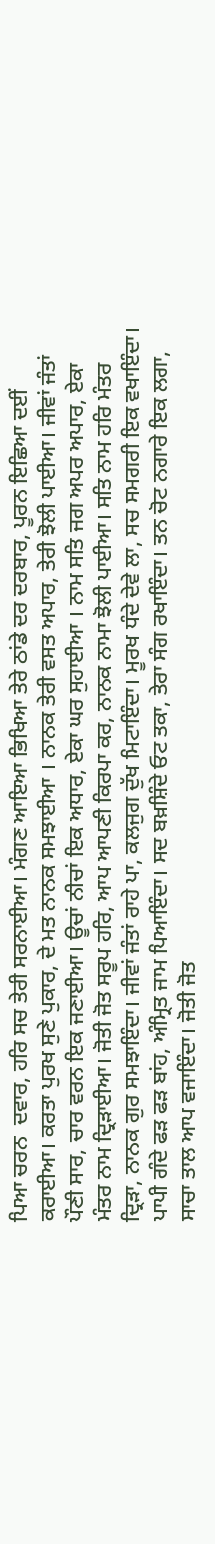ਪਿਆ ਚਰਨ  ਦਵਾਰ, ਹਰਿ ਸਚ ਤੇਰੀ ਸਰਨਾਈਆ। ਮੰਗਣ ਆਇਆ ਭਿਖਿਆ ਤੇਰੇ ਠਾਂਡੇ ਦਰ ਦਰਬਾਰ, ਪੂਰਨ ਇਛਿਆ ਦਈਂ ਕਰਾਈਆ। ਕਰਤਾ ਪੁਰਖ ਸੁਣੇ ਪੁਕਾਰ, ਦੇ ਮਤ ਨਾਨਕ ਸਮਝਾਈਆ । ਨਾਨਕ ਤੇਰੀ ਵਸਤ ਅਪਾਰ, ਤੇਰੀ ਝੋਲੀ ਪਾਈਆ। ਜੀਵਾਂ ਜੰਤਾਂ ਪੌਣੀ ਸਾਰ, ਚਾਰ ਵਰਨ ਇਕ ਜਣਾਈਆ। ਊਚਾਂ ਨੀਚਾਂ ਇਕ ਅਧਾਰ, ਏਕਾ ਘਰ ਸੁਹਾਈਆ । ਨਾਮ ਸਤਿ ਜਗ ਅਪਰ ਅਪਾਰ, ਏਕਾ ਮੰਤਰ ਨਾਮ ਦ੍ਰਿੜਾਈਆ। ਜੋਤੀ ਜੋਤ ਸਰੂਪ ਹਰਿ, ਆਪ ਆਪਣੀ ਕਿਰਪਾ ਕਰ, ਨਾਨਕ ਨਾਮਾ ਝੋਲੀ ਪਾਈਆ। ਸਤਿ ਨਾਮ ਹਰਿ ਮੰਤਰ ਦ੍ਰਿੜਾ, ਨਾਨਕ ਗੁਰ ਸਮਝਾਇੰਦਾ। ਜੀਵਾਂ ਜੰਤਾਂ ਰਾਹੇ ਪਾ, ਕਲਜੁਗ ਦੁੱਖ ਮਿਟਾਇੰਦਾ। ਮੂਰਖ ਧੰਦੇ ਦੇਵੇ ਲਾ, ਸਚ ਸਮਗਰੀ ਇਕ ਵਖਾਇੰਦਾ। ਪਾਪੀ ਗੰਦੇ ਫੜ ਫੜ ਬਾਂਹ, ਅੰਮ੍ਰਿਤ ਜਾਮ ਪਿਆਇੰਦਾ। ਸਦ ਬਖ਼ਸ਼ਿੰਦੇ ਓਟ ਤਕਾ, ਤੇਰਾ ਸੰਗ ਰਖਾਇੰਦਾ। ਤਨ ਚੋਟ ਨਗਾਰੇ ਇਕ ਲਗਾ, ਸਾਚਾ ਤਾਲ ਆਪ ਵਜਾਇੰਦਾ। ਜੋਤੀ ਜੋਤ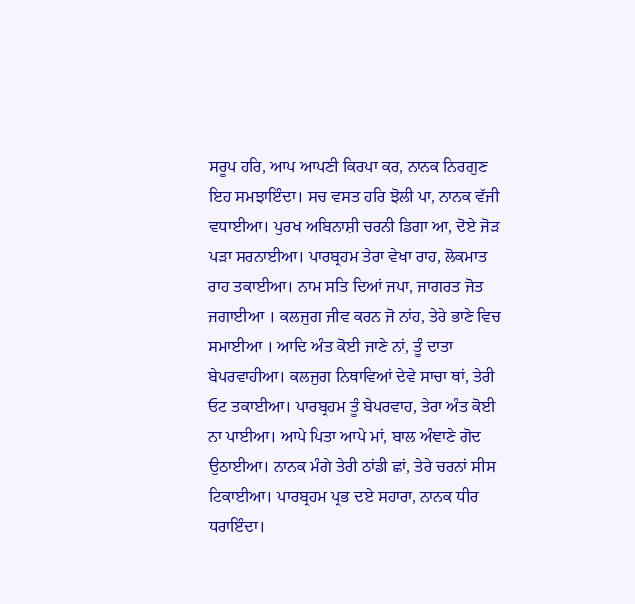ਸਰੂਪ ਹਰਿ, ਆਪ ਆਪਣੀ ਕਿਰਪਾ ਕਰ, ਨਾਨਕ ਨਿਰਗੁਣ ਇਹ ਸਮਝਾਇੰਦਾ। ਸਚ ਵਸਤ ਹਰਿ ਝੋਲੀ ਪਾ, ਨਾਨਕ ਵੱਜੀ ਵਧਾਈਆ। ਪੁਰਖ ਅਬਿਨਾਸ਼ੀ ਚਰਨੀ ਡਿਗਾ ਆ, ਦੋਏ ਜੋੜ ਪੜਾ ਸਰਨਾਈਆ। ਪਾਰਬ੍ਰਹਮ ਤੇਰਾ ਵੇਖਾ ਰਾਹ, ਲੋਕਮਾਤ ਰਾਹ ਤਕਾਈਆ। ਨਾਮ ਸਤਿ ਦਿਆਂ ਜਪਾ, ਜਾਗਰਤ ਜੋਤ ਜਗਾਈਆ । ਕਲਜੁਗ ਜੀਵ ਕਰਨ ਜੋ ਨਾਂਹ, ਤੇਰੇ ਭਾਣੇ ਵਿਚ ਸਮਾਈਆ । ਆਦਿ ਅੰਤ ਕੋਈ ਜਾਣੇ ਨਾਂ, ਤੂੰ ਦਾਤਾ ਬੇਪਰਵਾਹੀਆ। ਕਲਜੁਗ ਨਿਥਾਵਿਆਂ ਦੇਵੇ ਸਾਚਾ ਥਾਂ, ਤੇਰੀ ਓਟ ਤਕਾਈਆ। ਪਾਰਬ੍ਰਹਮ ਤੂੰ ਬੇਪਰਵਾਹ, ਤੇਰਾ ਅੰਤ ਕੋਈ ਨਾ ਪਾਈਆ। ਆਪੇ ਪਿਤਾ ਆਪੇ ਮਾਂ, ਬਾਲ ਅੰਞਾਣੇ ਗੋਦ ਉਠਾਈਆ। ਨਾਨਕ ਮੰਗੇ ਤੇਰੀ ਠਾਂਡੀ ਛਾਂ, ਤੇਰੇ ਚਰਨਾਂ ਸੀਸ ਟਿਕਾਈਆ। ਪਾਰਬ੍ਰਹਮ ਪ੍ਰਭ ਦਏ ਸਹਾਰਾ, ਨਾਨਕ ਧੀਰ ਧਰਾਇੰਦਾ।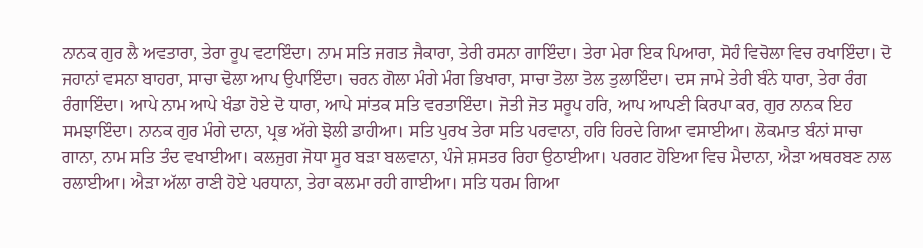ਨਾਨਕ ਗੁਰ ਲੈ ਅਵਤਾਰਾ, ਤੇਰਾ ਰੂਪ ਵਟਾਇੰਦਾ। ਨਾਮ ਸਤਿ ਜਗਤ ਜੈਕਾਰਾ, ਤੇਰੀ ਰਸਨਾ ਗਾਇੰਦਾ। ਤੇਰਾ ਮੇਰਾ ਇਕ ਪਿਆਰਾ, ਸੋਹੰ ਵਿਚੋਲਾ ਵਿਚ ਰਖਾਇੰਦਾ। ਦੋ ਜਹਾਨਾਂ ਵਸਨਾ ਬਾਹਰਾ, ਸਾਚਾ ਢੋਲਾ ਆਪ ਉਪਾਇੰਦਾ। ਚਰਨ ਗੋਲਾ ਮੰਗੇ ਮੰਗ ਭਿਖਾਰਾ, ਸਾਚਾ ਤੋਲਾ ਤੋਲ ਤੁਲਾਇੰਦਾ। ਦਸ ਜਾਮੇ ਤੇਰੀ ਬੰਨੇ ਧਾਰਾ, ਤੇਰਾ ਰੰਗ ਰੰਗਾਇੰਦਾ। ਆਪੇ ਨਾਮ ਆਪੇ ਖੰਡਾ ਹੋਏ ਦੋ ਧਾਰਾ, ਆਪੇ ਸਾਂਤਕ ਸਤਿ ਵਰਤਾਇੰਦਾ। ਜੋਤੀ ਜੋਤ ਸਰੂਪ ਹਰਿ, ਆਪ ਆਪਣੀ ਕਿਰਪਾ ਕਰ, ਗੁਰ ਨਾਨਕ ਇਹ ਸਮਝਾਇੰਦਾ। ਨਾਨਕ ਗੁਰ ਮੰਗੇ ਦਾਨਾ, ਪ੍ਰਭ ਅੱਗੇ ਝੋਲੀ ਡਾਹੀਆ। ਸਤਿ ਪੁਰਖ ਤੇਰਾ ਸਤਿ ਪਰਵਾਨਾ, ਹਰਿ ਹਿਰਦੇ ਗਿਆ ਵਸਾਈਆ। ਲੋਕਮਾਤ ਬੰਨਾਂ ਸਾਚਾ ਗਾਨਾ, ਨਾਮ ਸਤਿ ਤੰਦ ਵਖਾਈਆ। ਕਲਜੁਗ ਜੋਧਾ ਸੂਰ ਬੜਾ ਬਲਵਾਨਾ, ਪੰਜੇ ਸ਼ਸਤਰ ਰਿਹਾ ਉਠਾਈਆ। ਪਰਗਟ ਹੋਇਆ ਵਿਚ ਮੈਦਾਨਾ, ਐੜਾ ਅਥਰਬਣ ਨਾਲ ਰਲਾਈਆ। ਐੜਾ ਅੱਲਾ ਰਾਣੀ ਹੋਏ ਪਰਧਾਨਾ, ਤੇਰਾ ਕਲਮਾ ਰਹੀ ਗਾਈਆ। ਸਤਿ ਧਰਮ ਗਿਆ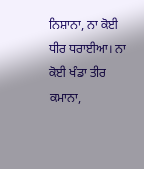ਨਿਸ਼ਾਨਾ, ਨਾ ਕੋਈ ਧੀਰ ਧਰਾਈਆ। ਨਾ ਕੋਈ ਖੰਡਾ ਤੀਰ ਕਮਾਨਾ,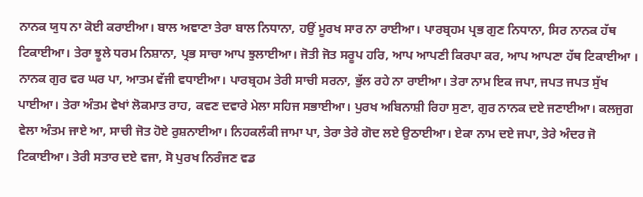ਨਾਨਕ ਯੁਧ ਨਾ ਕੋਈ ਕਰਾਈਆ। ਬਾਲ ਅਞਾਣਾ ਤੇਰਾ ਬਾਲ ਨਿਧਾਨਾ, ਹਉਂ ਮੂਰਖ ਸਾਰ ਨਾ ਰਾਈਆ। ਪਾਰਬ੍ਰਹਮ ਪ੍ਰਭ ਗੁਣ ਨਿਧਾਨਾ, ਸਿਰ ਨਾਨਕ ਹੱਥ ਟਿਕਾਈਆ। ਤੇਰਾ ਝੂਲੇ ਧਰਮ ਨਿਸ਼ਾਨਾ, ਪ੍ਰਭ ਸਾਚਾ ਆਪ ਝੁਲਾਈਆ। ਜੋਤੀ ਜੋਤ ਸਰੂਪ ਹਰਿ, ਆਪ ਆਪਣੀ ਕਿਰਪਾ ਕਰ, ਆਪ ਆਪਣਾ ਹੱਥ ਟਿਕਾਈਆ । ਨਾਨਕ ਗੁਰ ਵਰ ਘਰ ਪਾ, ਆਤਮ ਵੱਜੀ ਵਧਾਈਆ। ਪਾਰਬ੍ਰਹਮ ਤੇਰੀ ਸਾਚੀ ਸਰਨਾ, ਭੁੱਲ ਰਹੇ ਨਾ ਰਾਈਆ। ਤੇਰਾ ਨਾਮ ਇਕ ਜਪਾ, ਜਪਤ ਜਪਤ ਸੁੱਖ ਪਾਈਆ। ਤੇਰਾ ਅੰਤਮ ਵੇਖਾਂ ਲੋਕਮਾਤ ਰਾਹ, ਕਵਣ ਦਵਾਰੇ ਮੇਲਾ ਸਹਿਜ ਸਭਾਈਆ। ਪੁਰਖ ਅਬਿਨਾਸ਼ੀ ਰਿਹਾ ਸੁਣਾ, ਗੁਰ ਨਾਨਕ ਦਏ ਜਣਾਈਆ। ਕਲਜੁਗ ਵੇਲਾ ਅੰਤਮ ਜਾਏ ਆ, ਸਾਚੀ ਜੋਤ ਹੋਏ ਰੁਸ਼ਨਾਈਆ। ਨਿਹਕਲੰਕੀ ਜਾਮਾ ਪਾ, ਤੇਰਾ ਤੇਰੇ ਗੋਦ ਲਏ ਉਠਾਈਆ। ਏਕਾ ਨਾਮ ਦਏ ਜਪਾ, ਤੇਰੇ ਅੰਦਰ ਜੋ ਟਿਕਾਈਆ। ਤੇਰੀ ਸਤਾਰ ਦਏ ਵਜਾ, ਸੋ ਪੁਰਖ ਨਿਰੰਜਣ ਵਡ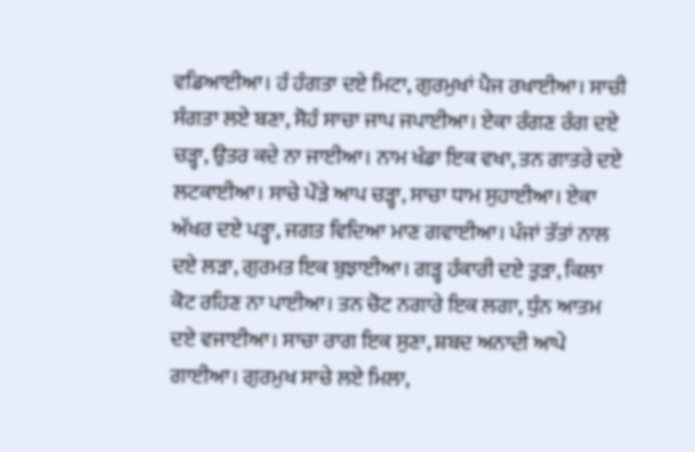ਵਡਿਆਈਆ। ਹੰ ਹੰਗਤਾ ਦਏ ਮਿਟਾ, ਗੁਰਮੁਖਾਂ ਪੈਜ ਰਖਾਈਆ। ਸਾਚੀ ਸੰਗਤਾ ਲਏ ਬਣਾ, ਸੋਹੰ ਸਾਚਾ ਜਾਪ ਜਪਾਈਆ। ਏਕਾ ਰੰਗਣ ਰੰਗ ਦਏ ਚੜ੍ਹਾ, ਉਤਰ ਕਦੇ ਨਾ ਜਾਈਆ। ਨਾਮ ਖੰਡਾ ਇਕ ਵਖਾ, ਤਨ ਗਾਤਰੇ ਦਏ ਲਟਕਾਈਆ। ਸਾਚੇ ਪੌੜੇ ਆਪ ਚੜ੍ਹਾ, ਸਾਚਾ ਧਾਮ ਸੁਹਾਈਆ। ਏਕਾ ਅੱਖਰ ਦਏ ਪੜ੍ਹਾ, ਜਗਤ ਵਿਦਿਆ ਮਾਣ ਗਵਾਈਆ। ਪੰਜਾਂ ਤੱਤਾਂ ਨਾਲ ਦਏ ਲੜਾ, ਗੁਰਮਤ ਇਕ ਬੁਝਾਈਆ। ਗੜ੍ਹ ਹੰਕਾਰੀ ਦਏ ਤੁੜਾ, ਕਿਲਾ ਕੋਟ ਰਹਿਣ ਨਾ ਪਾਈਆ। ਤਨ ਚੋਟ ਨਗਾਰੇ ਇਕ ਲਗਾ, ਧੁੰਨ ਆਤਮ ਦਏ ਵਜਾਈਆ। ਸਾਚਾ ਰਾਗ ਇਕ ਸੁਣਾ, ਸ਼ਬਦ ਅਨਾਦੀ ਆਪੇ ਗਾਈਆ। ਗੁਰਮੁਖ ਸਾਚੇ ਲਏ ਮਿਲਾ,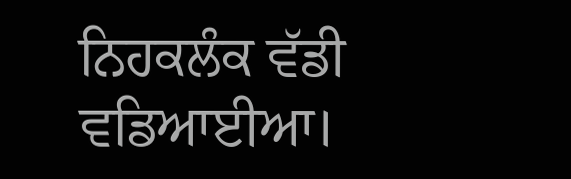ਨਿਹਕਲੰਕ ਵੱਡੀ ਵਡਿਆਈਆ।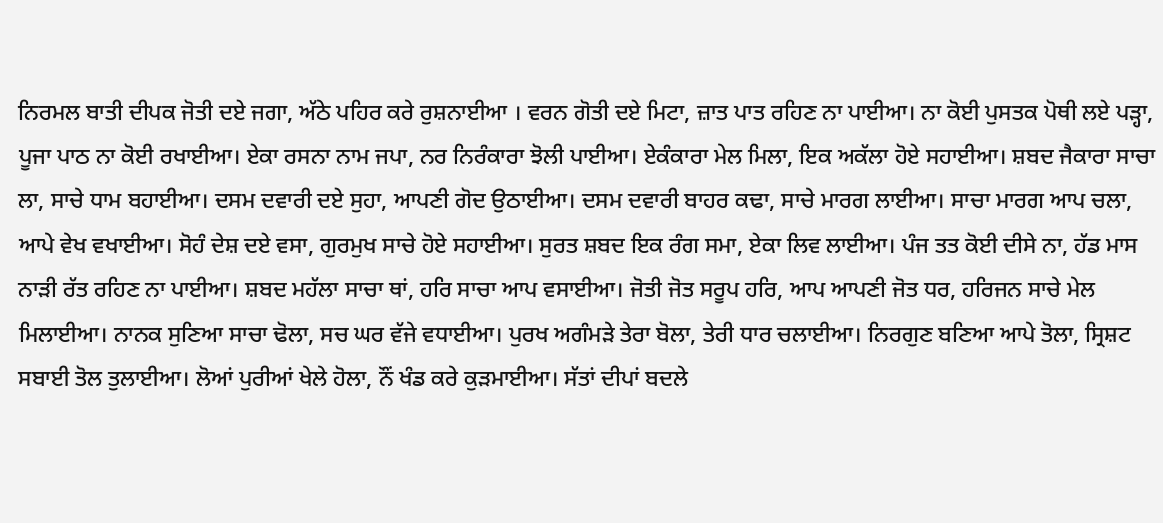ਨਿਰਮਲ ਬਾਤੀ ਦੀਪਕ ਜੋਤੀ ਦਏ ਜਗਾ, ਅੱਠੇ ਪਹਿਰ ਕਰੇ ਰੁਸ਼ਨਾਈਆ । ਵਰਨ ਗੋਤੀ ਦਏ ਮਿਟਾ, ਜ਼ਾਤ ਪਾਤ ਰਹਿਣ ਨਾ ਪਾਈਆ। ਨਾ ਕੋਈ ਪੁਸਤਕ ਪੋਥੀ ਲਏ ਪੜ੍ਹਾ, ਪੂਜਾ ਪਾਠ ਨਾ ਕੋਈ ਰਖਾਈਆ। ਏਕਾ ਰਸਨਾ ਨਾਮ ਜਪਾ, ਨਰ ਨਿਰੰਕਾਰਾ ਝੋਲੀ ਪਾਈਆ। ਏਕੰਕਾਰਾ ਮੇਲ ਮਿਲਾ, ਇਕ ਅਕੱਲਾ ਹੋਏ ਸਹਾਈਆ। ਸ਼ਬਦ ਜੈਕਾਰਾ ਸਾਚਾ ਲਾ, ਸਾਚੇ ਧਾਮ ਬਹਾਈਆ। ਦਸਮ ਦਵਾਰੀ ਦਏ ਸੁਹਾ, ਆਪਣੀ ਗੋਦ ਉਠਾਈਆ। ਦਸਮ ਦਵਾਰੀ ਬਾਹਰ ਕਢਾ, ਸਾਚੇ ਮਾਰਗ ਲਾਈਆ। ਸਾਚਾ ਮਾਰਗ ਆਪ ਚਲਾ, ਆਪੇ ਵੇਖ ਵਖਾਈਆ। ਸੋਹੰ ਦੇਸ਼ ਦਏ ਵਸਾ, ਗੁਰਮੁਖ ਸਾਚੇ ਹੋਏ ਸਹਾਈਆ। ਸੁਰਤ ਸ਼ਬਦ ਇਕ ਰੰਗ ਸਮਾ, ਏਕਾ ਲਿਵ ਲਾਈਆ। ਪੰਜ ਤਤ ਕੋਈ ਦੀਸੇ ਨਾ, ਹੱਡ ਮਾਸ ਨਾੜੀ ਰੱਤ ਰਹਿਣ ਨਾ ਪਾਈਆ। ਸ਼ਬਦ ਮਹੱਲਾ ਸਾਚਾ ਥਾਂ, ਹਰਿ ਸਾਚਾ ਆਪ ਵਸਾਈਆ। ਜੋਤੀ ਜੋਤ ਸਰੂਪ ਹਰਿ, ਆਪ ਆਪਣੀ ਜੋਤ ਧਰ, ਹਰਿਜਨ ਸਾਚੇ ਮੇਲ ਮਿਲਾਈਆ। ਨਾਨਕ ਸੁਣਿਆ ਸਾਚਾ ਢੋਲਾ, ਸਚ ਘਰ ਵੱਜੇ ਵਧਾਈਆ। ਪੁਰਖ ਅਗੰਮੜੇ ਤੇਰਾ ਬੋਲਾ, ਤੇਰੀ ਧਾਰ ਚਲਾਈਆ। ਨਿਰਗੁਣ ਬਣਿਆ ਆਪੇ ਤੋਲਾ, ਸ੍ਰਿਸ਼ਟ ਸਬਾਈ ਤੋਲ ਤੁਲਾਈਆ। ਲੋਆਂ ਪੁਰੀਆਂ ਖੇਲੇ ਹੋਲਾ, ਨੌਂ ਖੰਡ ਕਰੇ ਕੁੜਮਾਈਆ। ਸੱਤਾਂ ਦੀਪਾਂ ਬਦਲੇ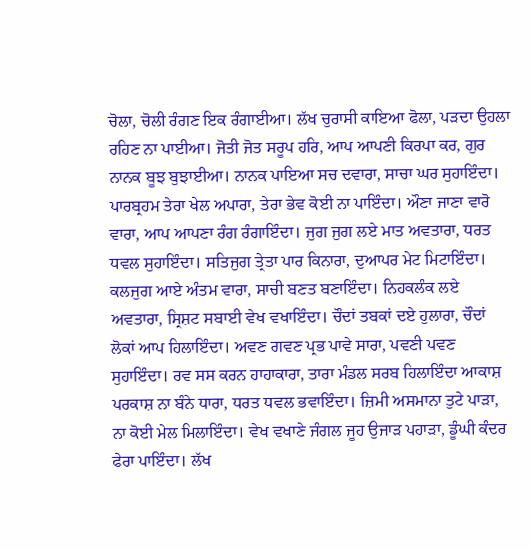ਚੋਲਾ, ਚੋਲੀ ਰੰਗਣ ਇਕ ਰੰਗਾਈਆ। ਲੱਖ ਚੁਰਾਸੀ ਕਾਇਆ ਫੋਲਾ, ਪੜਦਾ ਉਹਲਾ ਰਹਿਣ ਨਾ ਪਾਈਆ। ਜੋਤੀ ਜੋਤ ਸਰੂਪ ਹਰਿ, ਆਪ ਆਪਣੀ ਕਿਰਪਾ ਕਰ, ਗੁਰ ਨਾਨਕ ਬੂਝ ਬੁਝਾਈਆ। ਨਾਨਕ ਪਾਇਆ ਸਚ ਦਵਾਰਾ, ਸਾਚਾ ਘਰ ਸੁਹਾਇੰਦਾ। ਪਾਰਬ੍ਰਹਮ ਤੇਰਾ ਖੇਲ ਅਪਾਰਾ, ਤੇਰਾ ਭੇਵ ਕੋਈ ਨਾ ਪਾਇੰਦਾ। ਔਣਾ ਜਾਣਾ ਵਾਰੋ ਵਾਰਾ, ਆਪ ਆਪਣਾ ਰੰਗ ਰੰਗਾਇੰਦਾ। ਜੁਗ ਜੁਗ ਲਏ ਮਾਤ ਅਵਤਾਰਾ, ਧਰਤ ਧਵਲ ਸੁਹਾਇੰਦਾ। ਸਤਿਜੁਗ ਤ੍ਰੇਤਾ ਪਾਰ ਕਿਨਾਰਾ, ਦੁਆਪਰ ਮੇਟ ਮਿਟਾਇੰਦਾ। ਕਲਜੁਗ ਆਏ ਅੰਤਮ ਵਾਰਾ, ਸਾਚੀ ਬਣਤ ਬਣਾਇੰਦਾ। ਨਿਹਕਲੰਕ ਲਏ ਅਵਤਾਰਾ, ਸ੍ਰਿਸ਼ਟ ਸਬਾਈ ਵੇਖ ਵਖਾਇੰਦਾ। ਚੌਦਾਂ ਤਬਕਾਂ ਦਏ ਹੁਲਾਰਾ, ਚੌਦਾਂ ਲੋਕਾਂ ਆਪ ਹਿਲਾਇੰਦਾ। ਅਵਣ ਗਵਣ ਪ੍ਰਭ ਪਾਵੇ ਸਾਰਾ, ਪਵਣੀ ਪਵਣ ਸੁਹਾਇੰਦਾ। ਰਵ ਸਸ ਕਰਨ ਹਾਹਾਕਾਰਾ, ਤਾਰਾ ਮੰਡਲ ਸਰਬ ਹਿਲਾਇੰਦਾ ਆਕਾਸ਼ ਪਰਕਾਸ਼ ਨਾ ਬੰਨੇ ਧਾਰਾ, ਧਰਤ ਧਵਲ ਭਵਾਇੰਦਾ। ਜ਼ਿਮੀ ਅਸਮਾਨਾ ਤੁਟੇ ਪਾੜਾ, ਨਾ ਕੋਈ ਮੇਲ ਮਿਲਾਇੰਦਾ। ਵੇਖ ਵਖਾਣੇ ਜੰਗਲ ਜੂਹ ਉਜਾੜ ਪਹਾੜਾ, ਡੂੰਘੀ ਕੰਦਰ ਫੇਰਾ ਪਾਇੰਦਾ। ਲੱਖ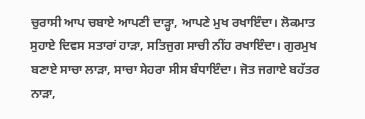ਚੁਰਾਸੀ ਆਪ ਚਬਾਏ ਆਪਣੀ ਦਾੜ੍ਹਾ, ਆਪਣੇ ਮੁਖ ਰਖਾਇੰਦਾ। ਲੋਕਮਾਤ ਸੁਹਾਏ ਦਿਵਸ ਸਤਾਰਾਂ ਹਾੜਾ, ਸਤਿਜੁਗ ਸਾਚੀ ਨੀਂਹ ਰਖਾਇੰਦਾ। ਗੁਰਮੁਖ ਬਣਾਏ ਸਾਚਾ ਲਾੜਾ, ਸਾਚਾ ਸੇਹਰਾ ਸੀਸ ਬੰਧਾਇੰਦਾ। ਜੋਤ ਜਗਾਏ ਬਹੱਤਰ ਨਾੜਾ,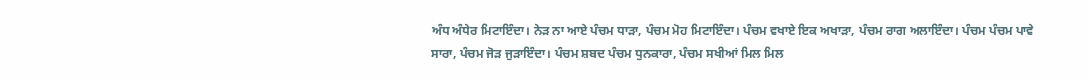ਅੰਧ ਅੰਧੇਰ ਮਿਟਾਇੰਦਾ। ਨੇੜ ਨਾ ਆਏ ਪੰਚਮ ਧਾੜਾ, ਪੰਚਮ ਮੋਹ ਮਿਟਾਇੰਦਾ। ਪੰਚਮ ਵਖਾਏ ਇਕ ਅਖਾੜਾ, ਪੰਚਮ ਰਾਗ ਅਲਾਇੰਦਾ। ਪੰਚਮ ਪੰਚਮ ਪਾਵੇ ਸਾਰਾ, ਪੰਚਮ ਜੋੜ ਜੁੜਾਇੰਦਾ। ਪੰਚਮ ਸ਼ਬਦ ਪੰਚਮ ਧੁਨਕਾਰਾ, ਪੰਚਮ ਸਖੀਆਂ ਮਿਲ ਮਿਲ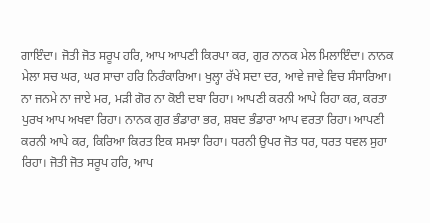ਗਾਇੰਦਾ। ਜੋਤੀ ਜੋਤ ਸਰੂਪ ਹਰਿ, ਆਪ ਆਪਣੀ ਕਿਰਪਾ ਕਰ, ਗੁਰ ਨਾਨਕ ਮੇਲ ਮਿਲਾਇੰਦਾ। ਨਾਨਕ ਮੇਲਾ ਸਚ ਘਰ, ਘਰ ਸਾਚਾ ਹਰਿ ਨਿਰੰਕਾਰਿਆ। ਖੁਲ੍ਹਾ ਰੱਖੇ ਸਦਾ ਦਰ, ਆਵੇ ਜਾਵੇ ਵਿਚ ਸੰਸਾਰਿਆ। ਨਾ ਜਨਮੇ ਨਾ ਜਾਏ ਮਰ, ਮੜੀ ਗੋਰ ਨਾ ਕੋਈ ਦਬਾ ਰਿਹਾ। ਆਪਣੀ ਕਰਨੀ ਆਪੇ ਰਿਹਾ ਕਰ, ਕਰਤਾ ਪੁਰਖ ਆਪ ਅਖਵਾ ਰਿਹਾ। ਨਾਨਕ ਗੁਰ ਭੰਡਾਰਾ ਭਰ, ਸ਼ਬਦ ਭੰਡਾਰਾ ਆਪ ਵਰਤਾ ਰਿਹਾ। ਆਪਣੀ ਕਰਨੀ ਆਪੇ ਕਰ, ਕਿਰਿਆ ਕਿਰਤ ਇਕ ਸਮਝਾ ਰਿਹਾ। ਧਰਨੀ ਉਪਰ ਜੋਤ ਧਰ, ਧਰਤ ਧਵਲ ਸੁਹਾ ਰਿਹਾ। ਜੋਤੀ ਜੋਤ ਸਰੂਪ ਹਰਿ, ਆਪ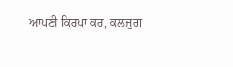ਆਪਣੀ ਕਿਰਪਾ ਕਰ, ਕਲਜੁਗ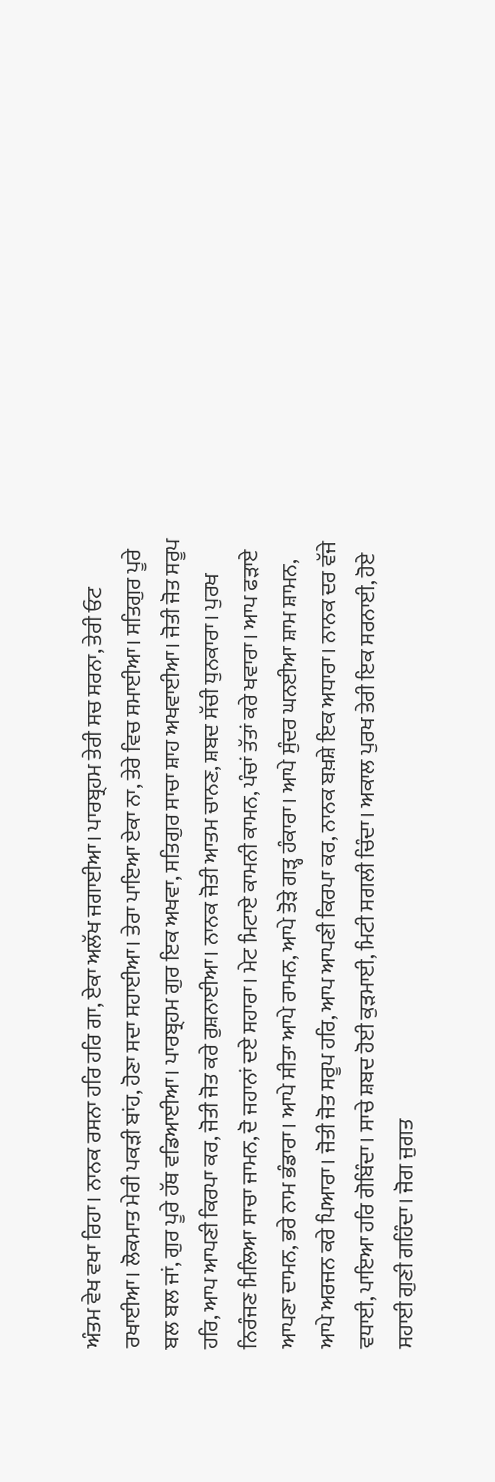ਅੰਤਮ ਵੇਖ ਵਖਾ ਰਿਹਾ। ਨਾਨਕ ਰਸਨਾ ਹਰਿ ਹਰਿ ਗਾ, ਏਕਾ ਅਲੱਖ ਜਗਾਈਆ। ਪਾਰਬ੍ਰਹਮ ਤੇਰੀ ਸਚ ਸਰਨਾ, ਤੇਰੀ ਓਟ ਰਖਾਈਆ। ਲੋਕਮਾਤ ਮੇਰੀ ਪਕੜੀ ਬਾਂਹ, ਹੋਣਾ ਸਦਾ ਸਹਾਈਆ। ਤੇਰਾ ਪਾਇਆ ਏਕਾ ਨਾ, ਤੇਰੇ ਵਿਚ ਸਮਾਈਆ। ਸਤਿਗੁਰ ਪੂਰੇ ਬਲ ਬਲ ਜਾਂ, ਗੁਰ ਪੂਰੇ ਹੱਥ ਵਡਿਆਈਆ। ਪਾਰਬ੍ਰਹਮ ਗੁਰ ਇਕ ਅਖਵਾ, ਸਤਿਗੁਰ ਸਾਚਾ ਸ਼ਾਹ ਅਖਵਾਈਆ। ਜੋਤੀ ਜੋਤ ਸਰੂਪ ਹਰਿ, ਆਪ ਆਪਣੀ ਕਿਰਪਾ ਕਰ, ਜੋਤੀ ਜੋਤ ਕਰੇ ਰੁਸ਼ਨਾਈਆ। ਨਾਨਕ ਜੋਤੀ ਆਤਮ ਚਾਨਣ, ਸ਼ਬਦ ਸੱਚੀ ਧੁਨਕਾਰਾ। ਪੁਰਖ ਨਿਰੰਜਣ ਮਿਲਿਆ ਸਾਚਾ ਜਾਮਨ, ਦੋ ਜਹਾਨਾਂ ਦਏ ਸਹਾਰਾ। ਮੇਟ ਮਿਟਾਏ ਕਾਮਨੀ ਕਾਮਨ, ਪੰਚਾਂ ਤੱਤਾਂ ਕਰੇ ਖਵਾਰਾ। ਆਪ ਫੜਾਏ ਆਪਣਾ ਦਾਮਨ, ਭਰੇ ਨਾਮ ਭੰਡਾਰਾ। ਆਪੇ ਸੀਤਾ ਆਪੇ ਰਾਮਨ, ਆਪੇ ਤੋੜੇ ਗੜ੍ਹ ਹੰਕਾਰਾ। ਆਪੇ ਸੁੰਦਰ ਘਨਈਆ ਸ਼ਾਮ ਸ਼ਾਮਨ, ਆਪੇ ਅਰਜਨ ਕਰੇ ਪਿਆਰਾ। ਜੋਤੀ ਜੋਤ ਸਰੂਪ ਹਰਿ, ਆਪ ਆਪਣੀ ਕਿਰਪਾ ਕਰ, ਨਾਨਕ ਬਖ਼ਸ਼ੇ ਇਕ ਅਧਾਰਾ। ਨਾਨਕ ਦਰ ਵੱਜੇ ਵਧਾਈ, ਪਾਇਆ ਹਰਿ ਗੋਬਿੰਦਾ। ਸਾਚੇ ਸ਼ਬਦ ਹੋਈ ਕੁੜਮਾਈ, ਮਿਟੀ ਸਗਲੀ ਚਿੰਦਾ। ਅਕਾਲ ਪੁਰਖ ਤੇਰੀ ਇਕ ਸਰਨਾਈ, ਹੋਏ ਸਹਾਈ ਗੁਣੀ ਗਹਿੰਦਾ। ਜੋਗ ਜੁਗਤ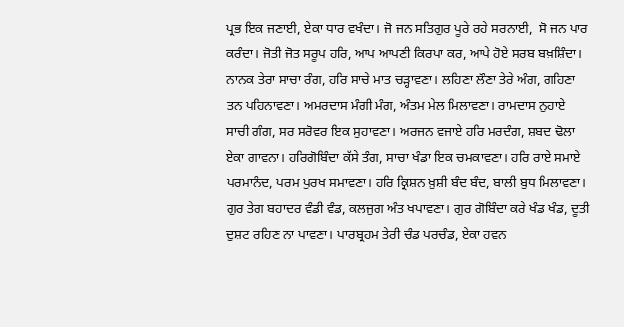ਪ੍ਰਭ ਇਕ ਜਣਾਈ, ਏਕਾ ਧਾਰ ਵਖੰਦਾ। ਜੋ ਜਨ ਸਤਿਗੁਰ ਪੂਰੇ ਰਹੇ ਸਰਨਾਈ,  ਸੋ ਜਨ ਪਾਰ ਕਰੰਦਾ। ਜੋਤੀ ਜੋਤ ਸਰੂਪ ਹਰਿ, ਆਪ ਆਪਣੀ ਕਿਰਪਾ ਕਰ, ਆਪੇ ਹੋਏ ਸਰਬ ਬਖ਼ਸ਼ਿੰਦਾ। ਨਾਨਕ ਤੇਰਾ ਸਾਚਾ ਰੰਗ, ਹਰਿ ਸਾਚੇ ਮਾਤ ਚੜ੍ਹਾਵਣਾ। ਲਹਿਣਾ ਲੌਣਾ ਤੇਰੇ ਅੰਗ, ਗਹਿਣਾ ਤਨ ਪਹਿਨਾਵਣਾ। ਅਮਰਦਾਸ ਮੰਗੀ ਮੰਗ, ਅੰਤਮ ਮੇਲ ਮਿਲਾਵਣਾ। ਰਾਮਦਾਸ ਨੁਹਾਏ ਸਾਚੀ ਗੰਗ, ਸਰ ਸਰੋਵਰ ਇਕ ਸੁਹਾਵਣਾ। ਅਰਜਨ ਵਜਾਏ ਹਰਿ ਮਰਦੰਗ, ਸ਼ਬਦ ਢੋਲਾ ਏਕਾ ਗਾਵਨਾ। ਹਰਿਗੋਬਿੰਦਾ ਕੱਸੇ ਤੰਗ, ਸਾਚਾ ਖੰਡਾ ਇਕ ਚਮਕਾਵਣਾ। ਹਰਿ ਰਾਏ ਸਮਾਏ ਪਰਮਾਨੰਦ, ਪਰਮ ਪੁਰਖ ਸਮਾਵਣਾ। ਹਰਿ ਕ੍ਰਿਸ਼ਨ ਖ਼ੁਸ਼ੀ ਬੰਦ ਬੰਦ, ਬਾਲੀ ਬੁਧ ਮਿਲਾਵਣਾ। ਗੁਰ ਤੇਗ ਬਹਾਦਰ ਵੰਡੀ ਵੰਡ, ਕਲਜੁਗ ਅੰਤ ਖਪਾਵਣਾ। ਗੁਰ ਗੋਬਿੰਦਾ ਕਰੇ ਖੰਡ ਖੰਡ, ਦੂਤੀ ਦੁਸ਼ਟ ਰਹਿਣ ਨਾ ਪਾਵਣਾ। ਪਾਰਬ੍ਰਹਮ ਤੇਰੀ ਚੰਡ ਪਰਚੰਡ, ਏਕਾ ਹਵਨ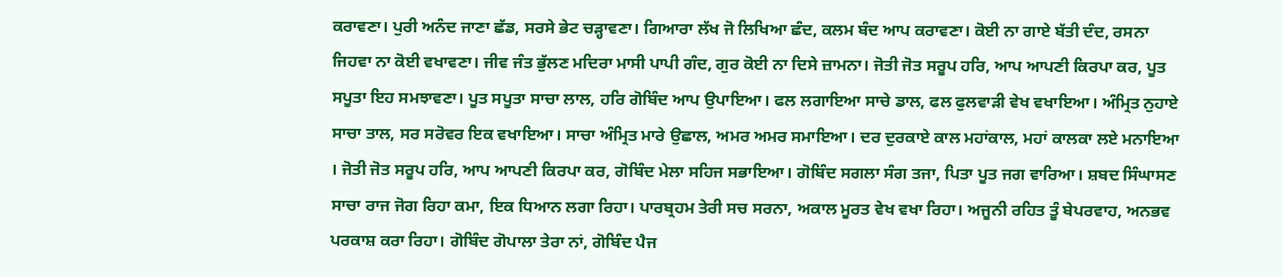ਕਰਾਵਣਾ। ਪੁਰੀ ਅਨੰਦ ਜਾਣਾ ਛੱਡ, ਸਰਸੇ ਭੇਟ ਚੜ੍ਹਾਵਣਾ। ਗਿਆਰਾ ਲੱਖ ਜੋ ਲਿਖਿਆ ਛੰਦ, ਕਲਮ ਬੰਦ ਆਪ ਕਰਾਵਣਾ। ਕੋਈ ਨਾ ਗਾਏ ਬੱਤੀ ਦੰਦ, ਰਸਨਾ ਜਿਹਵਾ ਨਾ ਕੋਈ ਵਖਾਵਣਾ। ਜੀਵ ਜੰਤ ਭੁੱਲਣ ਮਦਿਰਾ ਮਾਸੀ ਪਾਪੀ ਗੰਦ, ਗੁਰ ਕੋਈ ਨਾ ਦਿਸੇ ਜ਼ਾਮਨਾ। ਜੋਤੀ ਜੋਤ ਸਰੂਪ ਹਰਿ, ਆਪ ਆਪਣੀ ਕਿਰਪਾ ਕਰ, ਪੂਤ ਸਪੂਤਾ ਇਹ ਸਮਝਾਵਣਾ। ਪੂਤ ਸਪੂਤਾ ਸਾਚਾ ਲਾਲ, ਹਰਿ ਗੋਬਿੰਦ ਆਪ ਉਪਾਇਆ। ਫਲ ਲਗਾਇਆ ਸਾਚੇ ਡਾਲ, ਫਲ ਫੁਲਵਾੜੀ ਵੇਖ ਵਖਾਇਆ। ਅੰਮ੍ਰਿਤ ਨੁਹਾਏ ਸਾਚਾ ਤਾਲ, ਸਰ ਸਰੋਵਰ ਇਕ ਵਖਾਇਆ। ਸਾਚਾ ਅੰਮ੍ਰਿਤ ਮਾਰੇ ਉਛਾਲ, ਅਮਰ ਅਮਰ ਸਮਾਇਆ। ਦਰ ਦੁਰਕਾਏ ਕਾਲ ਮਹਾਂਕਾਲ, ਮਹਾਂ ਕਾਲਕਾ ਲਏ ਮਨਾਇਆ । ਜੋਤੀ ਜੋਤ ਸਰੂਪ ਹਰਿ, ਆਪ ਆਪਣੀ ਕਿਰਪਾ ਕਰ, ਗੋਬਿੰਦ ਮੇਲਾ ਸਹਿਜ ਸਭਾਇਆ। ਗੋਬਿੰਦ ਸਗਲਾ ਸੰਗ ਤਜਾ, ਪਿਤਾ ਪੂਤ ਜਗ ਵਾਰਿਆ। ਸ਼ਬਦ ਸਿੰਘਾਸਣ ਸਾਚਾ ਰਾਜ ਜੋਗ ਰਿਹਾ ਕਮਾ, ਇਕ ਧਿਆਨ ਲਗਾ ਰਿਹਾ। ਪਾਰਬ੍ਰਹਮ ਤੇਰੀ ਸਚ ਸਰਨਾ, ਅਕਾਲ ਮੂਰਤ ਵੇਖ ਵਖਾ ਰਿਹਾ। ਅਜੂਨੀ ਰਹਿਤ ਤੂੰ ਬੇਪਰਵਾਹ, ਅਨਭਵ ਪਰਕਾਸ਼ ਕਰਾ ਰਿਹਾ। ਗੋਬਿੰਦ ਗੋਪਾਲਾ ਤੇਰਾ ਨਾਂ, ਗੋਬਿੰਦ ਪੈਜ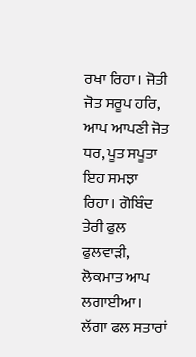ਰਖਾ ਰਿਹਾ। ਜੋਤੀ ਜੋਤ ਸਰੂਪ ਹਰਿ, ਆਪ ਆਪਣੀ ਜੋਤ ਧਰ, ਪੂਤ ਸਪੂਤਾ ਇਹ ਸਮਝਾ ਰਿਹਾ। ਗੋਬਿੰਦ ਤੇਰੀ ਫੁਲ ਫੁਲਵਾੜੀ, ਲੋਕਮਾਤ ਆਪ ਲਗਾਈਆ। ਲੱਗਾ ਫਲ ਸਤਾਰਾਂ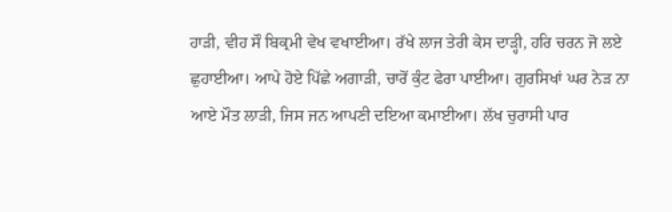ਹਾੜੀ, ਵੀਹ ਸੌ ਬਿਕ੍ਰਮੀ ਵੇਖ ਵਖਾਈਆ। ਰੱਖੇ ਲਾਜ ਤੇਰੀ ਕੇਸ ਦਾੜ੍ਹੀ, ਹਰਿ ਚਰਨ ਜੋ ਲਏ ਛੁਹਾਈਆ। ਆਪੇ ਹੋਏ ਪਿੱਛੇ ਅਗਾੜੀ, ਚਾਰੋਂ ਕੁੰਟ ਫੇਰਾ ਪਾਈਆ। ਗੁਰਸਿਖਾਂ ਘਰ ਨੇੜ ਨਾ ਆਏ ਮੌਤ ਲਾੜੀ, ਜਿਸ ਜਨ ਆਪਣੀ ਦਇਆ ਕਮਾਈਆ। ਲੱਖ ਚੁਰਾਸੀ ਪਾਰ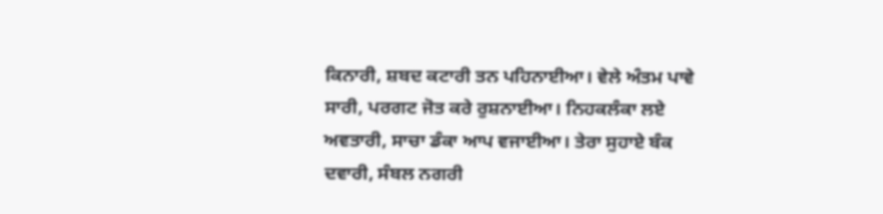ਕਿਨਾਰੀ, ਸ਼ਬਦ ਕਟਾਰੀ ਤਨ ਪਹਿਨਾਈਆ। ਵੇਲੇ ਅੰਤਮ ਪਾਵੇ ਸਾਰੀ, ਪਰਗਟ ਜੋਤ ਕਰੇ ਰੁਸ਼ਨਾਈਆ। ਨਿਹਕਲੰਕਾ ਲਏ ਅਵਤਾਰੀ, ਸਾਚਾ ਡੰਕਾ ਆਪ ਵਜਾਈਆ। ਤੇਰਾ ਸੁਹਾਏ ਬੰਕ ਦਵਾਰੀ, ਸੰਬਲ ਨਗਰੀ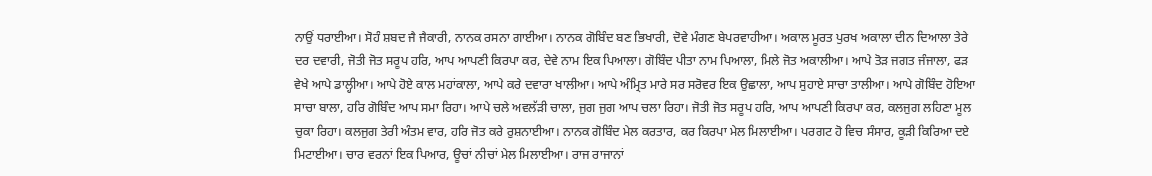ਨਾਉਂ ਧਰਾਈਆ। ਸੋਹੰ ਸ਼ਬਦ ਜੈ ਜੈਕਾਰੀ, ਨਾਨਕ ਰਸਨਾ ਗਾਈਆ। ਨਾਨਕ ਗੋਬਿੰਦ ਬਣ ਭਿਖਾਰੀ, ਦੋਵੇ ਮੰਗਣ ਬੇਪਰਵਾਹੀਆ। ਅਕਾਲ ਮੂਰਤ ਪੁਰਖ ਅਕਾਲਾ ਦੀਨ ਦਿਆਲਾ ਤੇਰੇ ਦਰ ਦਵਾਰੀ, ਜੋਤੀ ਜੋਤ ਸਰੂਪ ਹਰਿ, ਆਪ ਆਪਣੀ ਕਿਰਪਾ ਕਰ, ਦੇਵੇ ਨਾਮ ਇਕ ਪਿਆਲਾ। ਗੋਬਿੰਦ ਪੀਤਾ ਨਾਮ ਪਿਆਲਾ, ਮਿਲੇ ਜੋਤ ਅਕਾਲੀਆ। ਆਪੇ ਤੋੜ ਜਗਤ ਜੰਜਾਲਾ, ਫੜ ਵੇਖੇ ਆਪੇ ਡਾਲ੍ਹੀਆ। ਆਪੇ ਹੋਏ ਕਾਲ ਮਹਾਂਕਾਲਾ, ਆਪੇ ਕਰੇ ਦਵਾਰਾ ਖਾਲੀਆ। ਆਪੇ ਅੰਮ੍ਰਿਤ ਮਾਰੇ ਸਰ ਸਰੋਵਰ ਇਕ ਉਛਾਲਾ, ਆਪ ਸੁਹਾਏ ਸਾਚਾ ਤਾਲੀਆ। ਆਪੇ ਗੋਬਿੰਦ ਹੋਇਆ ਸਾਚਾ ਬਾਲਾ, ਹਰਿ ਗੋਬਿੰਦ ਆਪ ਸਮਾ ਰਿਹਾ। ਆਪੇ ਚਲੇ ਅਵਲੱੜੀ ਚਾਲਾ, ਜੁਗ ਜੁਗ ਆਪ ਚਲਾ ਰਿਹਾ। ਜੋਤੀ ਜੋਤ ਸਰੂਪ ਹਰਿ, ਆਪ ਆਪਣੀ ਕਿਰਪਾ ਕਰ, ਕਲਜੁਗ ਲਹਿਣਾ ਮੂਲ ਚੁਕਾ ਰਿਹਾ। ਕਲਜੁਗ ਤੇਰੀ ਅੰਤਮ ਵਾਰ, ਹਰਿ ਜੋਤ ਕਰੇ ਰੁਸ਼ਨਾਈਆ। ਨਾਨਕ ਗੋਬਿੰਦ ਮੇਲ ਕਰਤਾਰ, ਕਰ ਕਿਰਪਾ ਮੇਲ ਮਿਲਾਈਆ। ਪਰਗਟ ਹੋ ਵਿਚ ਸੰਸਾਰ, ਕੂੜੀ ਕਿਰਿਆ ਦਏ ਮਿਟਾਈਆ। ਚਾਰ ਵਰਨਾਂ ਇਕ ਪਿਆਰ, ਊਚਾਂ ਨੀਚਾਂ ਮੇਲ ਮਿਲਾਈਆ। ਰਾਜ ਰਾਜਾਨਾਂ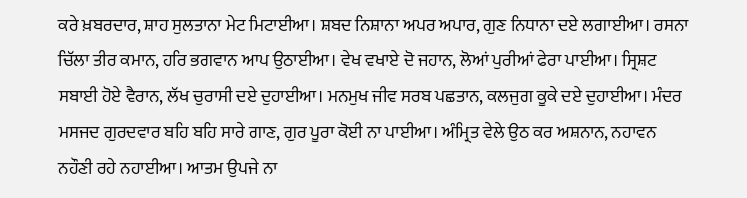ਕਰੇ ਖ਼ਬਰਦਾਰ, ਸ਼ਾਹ ਸੁਲਤਾਨਾ ਮੇਟ ਮਿਟਾਈਆ। ਸ਼ਬਦ ਨਿਸ਼ਾਨਾ ਅਪਰ ਅਪਾਰ, ਗੁਣ ਨਿਧਾਨਾ ਦਏ ਲਗਾਈਆ। ਰਸਨਾ ਚਿੱਲਾ ਤੀਰ ਕਮਾਨ, ਹਰਿ ਭਗਵਾਨ ਆਪ ਉਠਾਈਆ। ਵੇਖ ਵਖਾਏ ਦੋ ਜਹਾਨ, ਲੋਆਂ ਪੁਰੀਆਂ ਫੇਰਾ ਪਾਈਆ। ਸ੍ਰਿਸ਼ਟ ਸਬਾਈ ਹੋਏ ਵੈਰਾਨ, ਲੱਖ ਚੁਰਾਸੀ ਦਏ ਦੁਹਾਈਆ। ਮਨਮੁਖ ਜੀਵ ਸਰਬ ਪਛਤਾਨ, ਕਲਜੁਗ ਕੂਕੇ ਦਏ ਦੁਹਾਈਆ। ਮੰਦਰ ਮਸਜਦ ਗੁਰਦਵਾਰ ਬਹਿ ਬਹਿ ਸਾਰੇ ਗਾਣ, ਗੁਰ ਪੂਰਾ ਕੋਈ ਨਾ ਪਾਈਆ। ਅੰਮ੍ਰਿਤ ਵੇਲੇ ਉਠ ਕਰ ਅਸ਼ਨਾਨ, ਨਹਾਵਨ ਨਹੌਣੀ ਰਹੇ ਨਹਾਈਆ। ਆਤਮ ਉਪਜੇ ਨਾ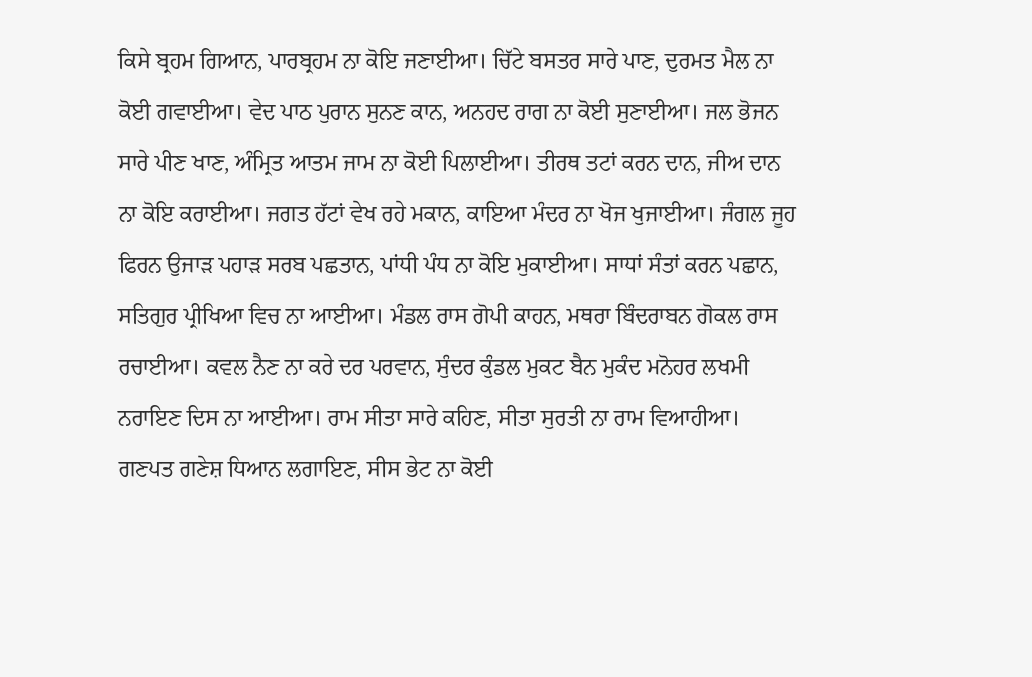ਕਿਸੇ ਬ੍ਰਹਮ ਗਿਆਨ, ਪਾਰਬ੍ਰਹਮ ਨਾ ਕੋਇ ਜਣਾਈਆ। ਚਿੱਟੇ ਬਸਤਰ ਸਾਰੇ ਪਾਣ, ਦੁਰਮਤ ਮੈਲ ਨਾ ਕੋਈ ਗਵਾਈਆ। ਵੇਦ ਪਾਠ ਪੁਰਾਨ ਸੁਨਣ ਕਾਨ, ਅਨਹਦ ਰਾਗ ਨਾ ਕੋਈ ਸੁਣਾਈਆ। ਜਲ ਭੋਜਨ ਸਾਰੇ ਪੀਣ ਖਾਣ, ਅੰਮ੍ਰਿਤ ਆਤਮ ਜਾਮ ਨਾ ਕੋਈ ਪਿਲਾਈਆ। ਤੀਰਥ ਤਟਾਂ ਕਰਨ ਦਾਨ, ਜੀਅ ਦਾਨ ਨਾ ਕੋਇ ਕਰਾਈਆ। ਜਗਤ ਹੱਟਾਂ ਵੇਖ ਰਹੇ ਮਕਾਨ, ਕਾਇਆ ਮੰਦਰ ਨਾ ਖੋਜ ਖੁਜਾਈਆ। ਜੰਗਲ ਜੂਹ ਫਿਰਨ ਉਜਾੜ ਪਹਾੜ ਸਰਬ ਪਛਤਾਨ, ਪਾਂਧੀ ਪੰਧ ਨਾ ਕੋਇ ਮੁਕਾਈਆ। ਸਾਧਾਂ ਸੰਤਾਂ ਕਰਨ ਪਛਾਨ, ਸਤਿਗੁਰ ਪ੍ਰੀਖਿਆ ਵਿਚ ਨਾ ਆਈਆ। ਮੰਡਲ ਰਾਸ ਗੋਪੀ ਕਾਹਨ, ਮਥਰਾ ਬਿੰਦਰਾਬਨ ਗੋਕਲ ਰਾਸ ਰਚਾਈਆ। ਕਵਲ ਨੈਣ ਨਾ ਕਰੇ ਦਰ ਪਰਵਾਨ, ਸੁੰਦਰ ਕੁੰਡਲ ਮੁਕਟ ਬੈਨ ਮੁਕੰਦ ਮਨੋਹਰ ਲਖਮੀ ਨਰਾਇਣ ਦਿਸ ਨਾ ਆਈਆ। ਰਾਮ ਸੀਤਾ ਸਾਰੇ ਕਹਿਣ, ਸੀਤਾ ਸੁਰਤੀ ਨਾ ਰਾਮ ਵਿਆਹੀਆ। ਗਣਪਤ ਗਣੇਸ਼ ਧਿਆਨ ਲਗਾਇਣ, ਸੀਸ ਭੇਟ ਨਾ ਕੋਈ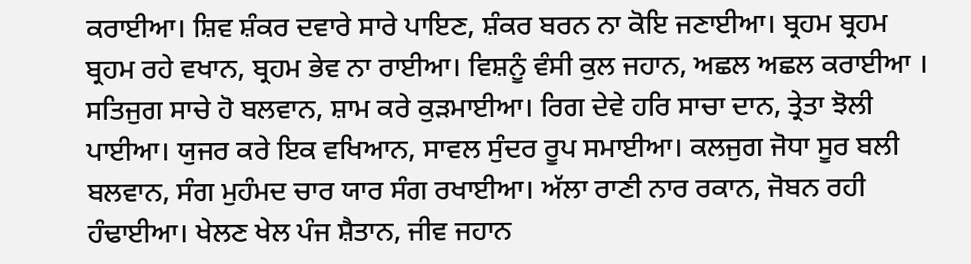ਕਰਾਈਆ। ਸ਼ਿਵ ਸ਼ੰਕਰ ਦਵਾਰੇ ਸਾਰੇ ਪਾਇਣ, ਸ਼ੰਕਰ ਬਰਨ ਨਾ ਕੋਇ ਜਣਾਈਆ। ਬ੍ਰਹਮ ਬ੍ਰਹਮ ਬ੍ਰਹਮ ਰਹੇ ਵਖਾਨ, ਬ੍ਰਹਮ ਭੇਵ ਨਾ ਰਾਈਆ। ਵਿਸ਼ਨੂੰ ਵੰਸੀ ਕੁਲ ਜਹਾਨ, ਅਛਲ ਅਛਲ ਕਰਾਈਆ । ਸਤਿਜੁਗ ਸਾਚੇ ਹੋ ਬਲਵਾਨ, ਸ਼ਾਮ ਕਰੇ ਕੁੜਮਾਈਆ। ਰਿਗ ਦੇਵੇ ਹਰਿ ਸਾਚਾ ਦਾਨ, ਤ੍ਰੇਤਾ ਝੋਲੀ ਪਾਈਆ। ਯੁਜਰ ਕਰੇ ਇਕ ਵਖਿਆਨ, ਸਾਵਲ ਸੁੰਦਰ ਰੂਪ ਸਮਾਈਆ। ਕਲਜੁਗ ਜੋਧਾ ਸੂਰ ਬਲੀ ਬਲਵਾਨ, ਸੰਗ ਮੁਹੰਮਦ ਚਾਰ ਯਾਰ ਸੰਗ ਰਖਾਈਆ। ਅੱਲਾ ਰਾਣੀ ਨਾਰ ਰਕਾਨ, ਜੋਬਨ ਰਹੀ ਹੰਢਾਈਆ। ਖੇਲਣ ਖੇਲ ਪੰਜ ਸ਼ੈਤਾਨ, ਜੀਵ ਜਹਾਨ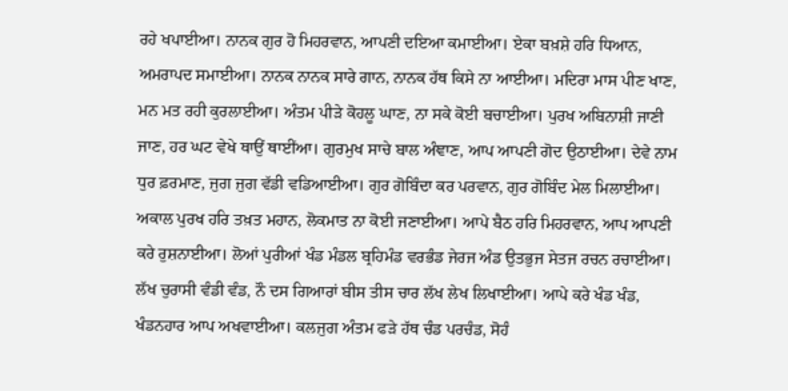ਰਹੇ ਖਪਾਈਆ। ਨਾਨਕ ਗੁਰ ਹੋ ਮਿਹਰਵਾਨ, ਆਪਣੀ ਦਇਆ ਕਮਾਈਆ। ਏਕਾ ਬਖ਼ਸ਼ੇ ਹਰਿ ਧਿਆਨ, ਅਮਰਾਪਦ ਸਮਾਈਆ। ਨਾਨਕ ਨਾਨਕ ਸਾਰੇ ਗਾਨ, ਨਾਨਕ ਹੱਥ ਕਿਸੇ ਨਾ ਆਈਆ। ਮਦਿਰਾ ਮਾਸ ਪੀਣ ਖਾਣ, ਮਨ ਮਤ ਰਹੀ ਕੁਰਲਾਈਆ। ਅੰਤਮ ਪੀੜੇ ਕੋਹਲੂ ਘਾਣ, ਨਾ ਸਕੇ ਕੋਈ ਬਚਾਈਆ। ਪੁਰਖ ਅਬਿਨਾਸ਼ੀ ਜਾਣੀ ਜਾਣ, ਹਰ ਘਟ ਵੇਖੇ ਥਾਉਂ ਥਾਈਂਆ। ਗੁਰਮੁਖ ਸਾਚੇ ਬਾਲ ਅੰਞਾਣ, ਆਪ ਆਪਣੀ ਗੋਦ ਉਠਾਈਆ। ਦੇਵੇ ਨਾਮ ਧੁਰ ਫ਼ਰਮਾਣ, ਜੁਗ ਜੁਗ ਵੱਡੀ ਵਡਿਆਈਆ। ਗੁਰ ਗੋਬਿੰਦਾ ਕਰ ਪਰਵਾਨ, ਗੁਰ ਗੋਬਿੰਦ ਮੇਲ ਮਿਲਾਈਆ। ਅਕਾਲ ਪੁਰਖ ਹਰਿ ਤਖ਼ਤ ਮਹਾਨ, ਲੋਕਮਾਤ ਨਾ ਕੋਈ ਜਣਾਈਆ। ਆਪੇ ਬੈਠ ਹਰਿ ਮਿਹਰਵਾਨ, ਆਪ ਆਪਣੀ ਕਰੇ ਰੁਸ਼ਨਾਈਆ। ਲੋਆਂ ਪੁਰੀਆਂ ਖੰਡ ਮੰਡਲ ਬ੍ਰਹਿਮੰਡ ਵਰਭੰਡ ਜੇਰਜ ਅੰਡ ਉਤਭੁਜ ਸੇਤਜ ਰਚਨ ਰਚਾਈਆ। ਲੱਖ ਚੁਰਾਸੀ ਵੰਡੀ ਵੰਡ, ਨੌ ਦਸ ਗਿਆਰਾਂ ਬੀਸ ਤੀਸ ਚਾਰ ਲੱਖ ਲੇਖ ਲਿਖਾਈਆ। ਆਪੇ ਕਰੇ ਖੰਡ ਖੰਡ, ਖੰਡਨਹਾਰ ਆਪ ਅਖਵਾਈਆ। ਕਲਜੁਗ ਅੰਤਮ ਫੜੇ ਹੱਥ ਚੰਡ ਪਰਚੰਡ, ਸੋਹੰ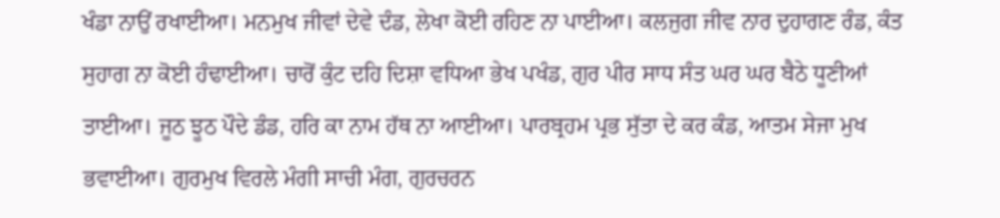ਖੰਡਾ ਨਾਉਂ ਰਖਾਈਆ। ਮਨਮੁਖ ਜੀਵਾਂ ਦੇਵੇ ਦੰਡ, ਲੇਖਾ ਕੋਈ ਰਹਿਣ ਨਾ ਪਾਈਆ। ਕਲਜੁਗ ਜੀਵ ਨਾਰ ਦੁਹਾਗਣ ਰੰਡ, ਕੰਤ ਸੁਹਾਗ ਨਾ ਕੋਈ ਹੰਢਾਈਆ। ਚਾਰੋਂ ਕੁੰਟ ਦਹਿ ਦਿਸ਼ਾ ਵਧਿਆ ਭੇਖ ਪਖੰਡ, ਗੁਰ ਪੀਰ ਸਾਧ ਸੰਤ ਘਰ ਘਰ ਬੈਠੇ ਧੂਣੀਆਂ ਤਾਈਆ। ਜੂਠ ਝੂਠ ਪੌਦੇ ਡੰਡ, ਹਰਿ ਕਾ ਨਾਮ ਹੱਥ ਨਾ ਆਈਆ। ਪਾਰਬ੍ਰਹਮ ਪ੍ਰਭ ਸੁੱਤਾ ਦੇ ਕਰ ਕੰਡ, ਆਤਮ ਸੇਜਾ ਮੁਖ ਭਵਾਈਆ। ਗੁਰਮੁਖ ਵਿਰਲੇ ਮੰਗੀ ਸਾਚੀ ਮੰਗ, ਗੁਰਚਰਨ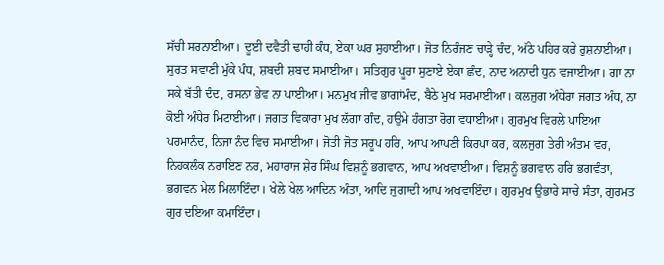ਸੱਚੀ ਸਰਨਾਈਆ। ਦੂਈ ਦਵੈਤੀ ਢਾਹੀ ਕੰਧ, ਏਕਾ ਘਰ ਸੁਹਾਈਆ। ਜੋਤ ਨਿਰੰਜਣ ਚਾੜ੍ਹੇ ਚੰਦ, ਅੱਠੇ ਪਹਿਰ ਕਰੇ ਰੁਸ਼ਨਾਈਆ। ਸੁਰਤ ਸਵਾਣੀ ਮੁੱਕੇ ਪੰਧ, ਸ਼ਬਦੀ ਸ਼ਬਦ ਸਮਾਈਆ। ਸਤਿਗੁਰ ਪੂਰਾ ਸੁਣਾਏ ਏਕਾ ਛੰਦ, ਨਾਦ ਅਨਾਦੀ ਧੁਨ ਵਜਾਈਆ। ਗਾ ਨਾ ਸਕੇ ਬੱਤੀ ਦੰਦ, ਰਸਨਾ ਭੇਵ ਨਾ ਪਾਈਆ। ਮਨਮੁਖ ਜੀਵ ਭਾਗਾਂਮੰਦ, ਬੈਠੇ ਮੁਖ ਸਰਮਾਈਆ। ਕਲਜੁਗ ਅੰਧੇਰਾ ਜਗਤ ਅੰਧ, ਨਾ ਕੋਈ ਅੰਧੇਰ ਮਿਟਾਈਆ। ਜਗਤ ਵਿਕਾਰਾ ਮੁਖ ਲੱਗਾ ਗੰਦ, ਹਉਮੇ ਹੰਗਤਾ ਰੋਗ ਵਧਾਈਆ। ਗੁਰਮੁਖ ਵਿਰਲੇ ਪਾਇਆ ਪਰਮਾਨੰਦ, ਨਿਜਾ ਨੰਦ ਵਿਚ ਸਮਾਈਆ। ਜੋਤੀ ਜੋਤ ਸਰੂਪ ਹਰਿ, ਆਪ ਆਪਣੀ ਕਿਰਪਾ ਕਰ, ਕਲਜੁਗ ਤੇਰੀ ਅੰਤਮ ਵਰ, ਨਿਹਕਲੰਕ ਨਰਾਇਣ ਨਰ, ਮਹਾਰਾਜ ਸ਼ੇਰ ਸਿੰਘ ਵਿਸ਼ਨੂੰ ਭਗਵਾਨ, ਆਪ ਅਖਵਾਈਆ। ਵਿਸ਼ਨੂੰ ਭਗਵਾਨ ਹਰਿ ਭਗਵੰਤਾ, ਭਗਵਨ ਮੇਲ ਮਿਲਾਇੰਦਾ। ਖੇਲੇ ਖੇਲ ਆਦਿਨ ਅੰਤਾ, ਆਦਿ ਜੁਗਾਦੀ ਆਪ ਅਖਵਾਇੰਦਾ। ਗੁਰਮੁਖ ਉਭਾਰੇ ਸਾਚੇ ਸੰਤਾ, ਗੁਰਮਤ ਗੁਰ ਦਇਆ ਕਮਾਇੰਦਾ।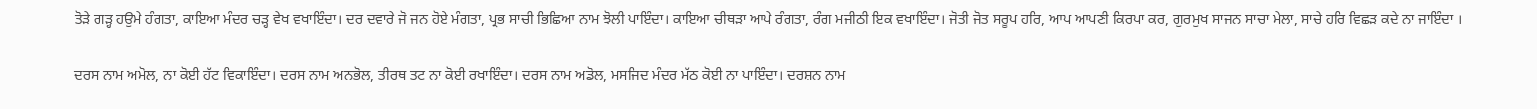ਤੋੜੇ ਗੜ੍ਹ ਹਉਮੇ ਹੰਗਤਾ, ਕਾਇਆ ਮੰਦਰ ਚੜ੍ਹ ਵੇਖ ਵਖਾਇੰਦਾ। ਦਰ ਦਵਾਰੇ ਜੋ ਜਨ ਹੋਏ ਮੰਗਤਾ, ਪ੍ਰਭ ਸਾਚੀ ਭਿਛਿਆ ਨਾਮ ਝੋਲੀ ਪਾਇੰਦਾ। ਕਾਇਆ ਚੀਥੜਾ ਆਪੇ ਰੰਗਤਾ, ਰੰਗ ਮਜੀਠੀ ਇਕ ਵਖਾਇੰਦਾ। ਜੋਤੀ ਜੋਤ ਸਰੂਪ ਹਰਿ, ਆਪ ਆਪਣੀ ਕਿਰਪਾ ਕਰ, ਗੁਰਮੁਖ ਸਾਜਨ ਸਾਚਾ ਮੇਲਾ, ਸਾਚੇ ਹਰਿ ਵਿਛੜ ਕਦੇ ਨਾ ਜਾਇੰਦਾ ।

ਦਰਸ ਨਾਮ ਅਮੋਲ, ਨਾ ਕੋਈ ਹੱਟ ਵਿਕਾਇੰਦਾ। ਦਰਸ ਨਾਮ ਅਨਭੋਲ, ਤੀਰਥ ਤਟ ਨਾ ਕੋਈ ਰਖਾਇੰਦਾ। ਦਰਸ ਨਾਮ ਅਡੋਲ, ਮਸਜਿਦ ਮੰਦਰ ਮੱਠ ਕੋਈ ਨਾ ਪਾਇੰਦਾ। ਦਰਸ਼ਨ ਨਾਮ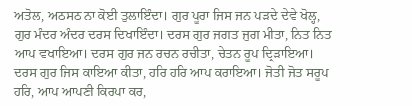ਅਤੋਲ, ਅਠਸਠ ਨਾ ਕੋਈ ਤੁਲਾਇੰਦਾ। ਗੁਰ ਪੂਰਾ ਜਿਸ ਜਨ ਪੜਦੇ ਦੇਵੇ ਖੋਲ੍ਹ, ਗੁਰ ਮੰਦਰ ਅੰਦਰ ਦਰਸ ਦਿਖਾਇੰਦਾ। ਦਰਸ ਗੁਰ ਜਗਤ ਜੁਗ ਮੀਤਾ, ਨਿਤ ਨਿਤ ਆਪ ਵਖਾਇਆ। ਦਰਸ ਗੁਰ ਜਨ ਰਚਨ ਰਚੀਤਾ, ਚੇਤਨ ਰੂਪ ਦ੍ਰਿੜਾਇਆ। ਦਰਸ ਗੁਰ ਜਿਸ ਕਾਇਆ ਕੀਤਾ, ਹਰਿ ਹਰਿ ਆਪ ਕਰਾਇਆ। ਜੋਤੀ ਜੋਤ ਸਰੂਪ ਹਰਿ, ਆਪ ਆਪਣੀ ਕਿਰਪਾ ਕਰ,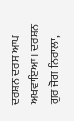ਦਰਸ਼ਨ ਦਰਸ ਆਪ ਅਖਵਾਇਆ। ਦਰਸ਼ਨ ਗੁਰ ਜੋਗ ਨਿਰਾਲਾ,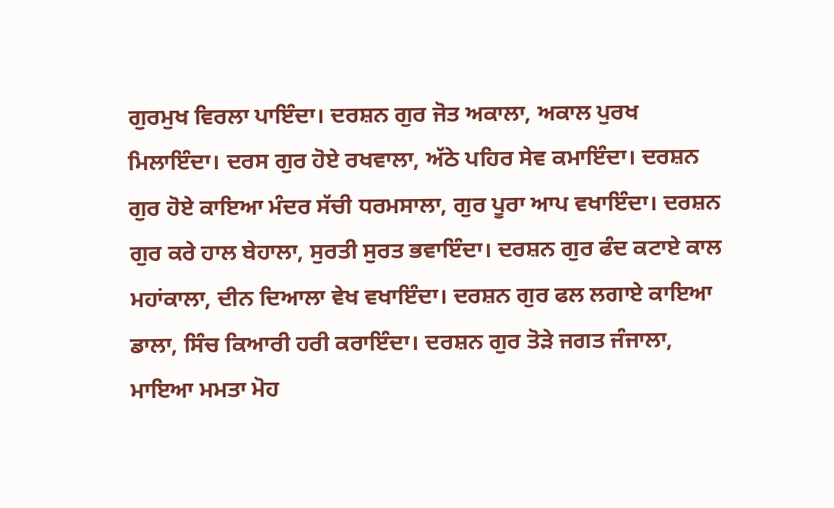ਗੁਰਮੁਖ ਵਿਰਲਾ ਪਾਇੰਦਾ। ਦਰਸ਼ਨ ਗੁਰ ਜੋਤ ਅਕਾਲਾ, ਅਕਾਲ ਪੁਰਖ ਮਿਲਾਇੰਦਾ। ਦਰਸ ਗੁਰ ਹੋਏ ਰਖਵਾਲਾ, ਅੱਠੇ ਪਹਿਰ ਸੇਵ ਕਮਾਇੰਦਾ। ਦਰਸ਼ਨ ਗੁਰ ਹੋਏ ਕਾਇਆ ਮੰਦਰ ਸੱਚੀ ਧਰਮਸਾਲਾ, ਗੁਰ ਪੂਰਾ ਆਪ ਵਖਾਇੰਦਾ। ਦਰਸ਼ਨ ਗੁਰ ਕਰੇ ਹਾਲ ਬੇਹਾਲਾ, ਸੁਰਤੀ ਸੁਰਤ ਭਵਾਇੰਦਾ। ਦਰਸ਼ਨ ਗੁਰ ਫੰਦ ਕਟਾਏ ਕਾਲ ਮਹਾਂਕਾਲਾ, ਦੀਨ ਦਿਆਲਾ ਵੇਖ ਵਖਾਇੰਦਾ। ਦਰਸ਼ਨ ਗੁਰ ਫਲ ਲਗਾਏ ਕਾਇਆ ਡਾਲਾ, ਸਿੰਚ ਕਿਆਰੀ ਹਰੀ ਕਰਾਇੰਦਾ। ਦਰਸ਼ਨ ਗੁਰ ਤੋੜੇ ਜਗਤ ਜੰਜਾਲਾ, ਮਾਇਆ ਮਮਤਾ ਮੋਹ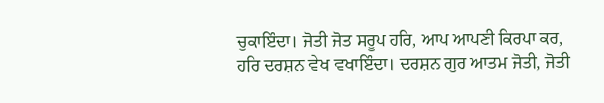ਚੁਕਾਇੰਦਾ। ਜੋਤੀ ਜੋਤ ਸਰੂਪ ਹਰਿ, ਆਪ ਆਪਣੀ ਕਿਰਪਾ ਕਰ, ਹਰਿ ਦਰਸ਼ਨ ਵੇਖ ਵਖਾਇੰਦਾ। ਦਰਸ਼ਨ ਗੁਰ ਆਤਮ ਜੋਤੀ, ਜੋਤੀ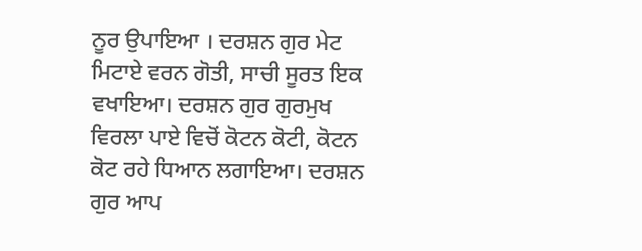ਨੂਰ ਉਪਾਇਆ । ਦਰਸ਼ਨ ਗੁਰ ਮੇਟ ਮਿਟਾਏ ਵਰਨ ਗੋਤੀ, ਸਾਚੀ ਸੂਰਤ ਇਕ ਵਖਾਇਆ। ਦਰਸ਼ਨ ਗੁਰ ਗੁਰਮੁਖ ਵਿਰਲਾ ਪਾਏ ਵਿਚੋਂ ਕੋਟਨ ਕੋਟੀ, ਕੋਟਨ ਕੋਟ ਰਹੇ ਧਿਆਨ ਲਗਾਇਆ। ਦਰਸ਼ਨ ਗੁਰ ਆਪ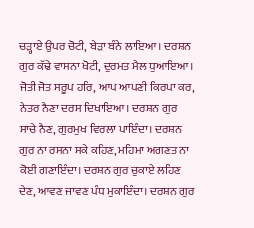ਚੜ੍ਹਾਏ ਉਪਰ ਚੋਟੀ, ਬੇੜਾ ਬੰਨੇ ਲਾਇਆ। ਦਰਸ਼ਨ ਗੁਰ ਕੱਢੇ ਵਾਸਨਾ ਖੋਟੀ, ਦੁਰਮਤ ਮੈਲ ਧੁਆਇਆ। ਜੋਤੀ ਜੋਤ ਸਰੂਪ ਹਰਿ, ਆਪ ਆਪਣੀ ਕਿਰਪਾ ਕਰ, ਨੇਤਰ ਨੈਣਾ ਦਰਸ ਦਿਖਾਇਆ। ਦਰਸ਼ਨ ਗੁਰ ਸਾਚੇ ਨੈਣ, ਗੁਰਮੁਖ ਵਿਰਲਾ ਪਾਇੰਦਾ। ਦਰਸ਼ਨ ਗੁਰ ਨਾ ਰਸਨਾ ਸਕੇ ਕਹਿਣ, ਮਹਿਮਾ ਅਗਣਤ ਨਾ ਕੋਈ ਗਣਾਇੰਦਾ। ਦਰਸ਼ਨ ਗੁਰ ਚੁਕਾਏ ਲਹਿਣ ਦੇਣ, ਆਵਣ ਜਾਵਣ ਪੰਧ ਮੁਕਾਇੰਦਾ। ਦਰਸ਼ਨ ਗੁਰ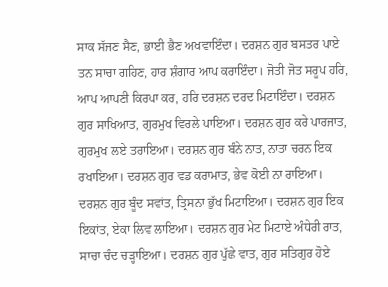ਸਾਕ ਸੱਜਣ ਸੈਣ, ਭਾਈ ਭੈਣ ਅਖਵਾਇੰਦਾ। ਦਰਸ਼ਨ ਗੁਰ ਬਸਤਰ ਪਾਏ ਤਨ ਸਾਚਾ ਗਹਿਣ, ਹਾਰ ਸ਼ੰਗਾਰ ਆਪ ਕਰਾਇੰਦਾ। ਜੋਤੀ ਜੋਤ ਸਰੂਪ ਹਰਿ, ਆਪ ਆਪਣੀ ਕਿਰਪਾ ਕਰ, ਹਰਿ ਦਰਸ਼ਨ ਦਰਦ ਮਿਟਾਇੰਦਾ। ਦਰਸ਼ਨ ਗੁਰ ਸਾਖਿਆਤ, ਗੁਰਮੁਖ ਵਿਰਲੇ ਪਾਇਆ। ਦਰਸ਼ਨ ਗੁਰ ਕਰੇ ਪਾਰਜਾਤ, ਗੁਰਮੁਖ ਲਏ ਤਰਾਇਆ। ਦਰਸ਼ਨ ਗੁਰ ਬੰਨੇ ਨਾਤ, ਨਾਤਾ ਚਰਨ ਇਕ ਰਖਾਇਆ। ਦਰਸ਼ਨ ਗੁਰ ਵਡ ਕਰਾਮਾਤ, ਭੇਵ ਕੋਈ ਨਾ ਰਾਇਆ। ਦਰਸ਼ਨ ਗੁਰ ਬੂੰਦ ਸਵਾਂਤ, ਤ੍ਰਿਸਨਾ ਭੁੱਖ ਮਿਟਾਇਆ। ਦਰਸ਼ਨ ਗੁਰ ਇਕ ਇਕਾਂਤ, ਏਕਾ ਲਿਵ ਲਾਇਆ। ਦਰਸ਼ਨ ਗੁਰ ਮੇਟ ਮਿਟਾਏ ਅੰਧੇਰੀ ਰਾਤ, ਸਾਚਾ ਚੰਦ ਚੜ੍ਹਾਇਆ। ਦਰਸ਼ਨ ਗੁਰ ਪੁੱਛੇ ਵਾਤ, ਗੁਰ ਸਤਿਗੁਰ ਹੋਏ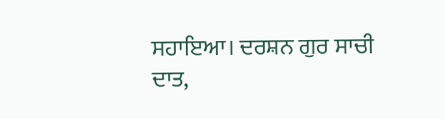ਸਹਾਇਆ। ਦਰਸ਼ਨ ਗੁਰ ਸਾਚੀ ਦਾਤ,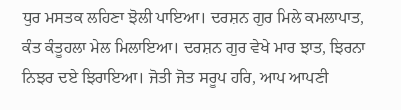ਧੁਰ ਮਸਤਕ ਲਹਿਣਾ ਝੋਲੀ ਪਾਇਆ। ਦਰਸ਼ਨ ਗੁਰ ਮਿਲੇ ਕਮਲਾਪਾਤ, ਕੰਤ ਕੰਤੂਹਲਾ ਮੇਲ ਮਿਲਾਇਆ। ਦਰਸ਼ਨ ਗੁਰ ਵੇਖੇ ਮਾਰ ਝਾਤ, ਝਿਰਨਾ ਨਿਝਰ ਦਏ ਝਿਰਾਇਆ। ਜੋਤੀ ਜੋਤ ਸਰੂਪ ਹਰਿ, ਆਪ ਆਪਣੀ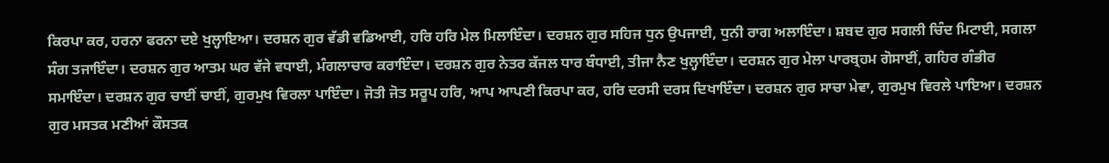ਕਿਰਪਾ ਕਰ, ਹਰਨਾ ਫਰਨਾ ਦਏ ਖੁਲ੍ਹਾਇਆ। ਦਰਸ਼ਨ ਗੁਰ ਵੱਡੀ ਵਡਿਆਈ, ਹਰਿ ਹਰਿ ਮੇਲ ਮਿਲਾਇੰਦਾ। ਦਰਸ਼ਨ ਗੁਰ ਸਹਿਜ ਧੁਨ ਉਪਜਾਈ, ਧੁਨੀ ਰਾਗ ਅਲਾਇੰਦਾ। ਸ਼ਬਦ ਗੁਰ ਸਗਲੀ ਚਿੰਦ ਮਿਟਾਈ, ਸਗਲਾ ਸੰਗ ਤਜਾਇੰਦਾ। ਦਰਸ਼ਨ ਗੁਰ ਆਤਮ ਘਰ ਵੱਜੇ ਵਧਾਈ, ਮੰਗਲਾਚਾਰ ਕਰਾਇੰਦਾ। ਦਰਸ਼ਨ ਗੁਰ ਨੇਤਰ ਕੱਜਲ ਧਾਰ ਬੰਧਾਈ, ਤੀਜਾ ਨੈਣ ਖੁਲ੍ਹਾਇੰਦਾ। ਦਰਸ਼ਨ ਗੁਰ ਮੇਲਾ ਪਾਰਬ੍ਰਹਮ ਗੋਸਾਈਂ, ਗਹਿਰ ਗੰਭੀਰ ਸਮਾਇੰਦਾ। ਦਰਸ਼ਨ ਗੁਰ ਚਾਈਂ ਚਾਈਂ, ਗੁਰਮੁਖ ਵਿਰਲਾ ਪਾਇੰਦਾ। ਜੋਤੀ ਜੋਤ ਸਰੂਪ ਹਰਿ, ਆਪ ਆਪਣੀ ਕਿਰਪਾ ਕਰ, ਹਰਿ ਦਰਸੀ ਦਰਸ ਦਿਖਾਇੰਦਾ। ਦਰਸ਼ਨ ਗੁਰ ਸਾਚਾ ਮੇਵਾ, ਗੁਰਮੁਖ ਵਿਰਲੇ ਪਾਇਆ। ਦਰਸ਼ਨ ਗੁਰ ਮਸਤਕ ਮਣੀਆਂ ਕੌਸਤਕ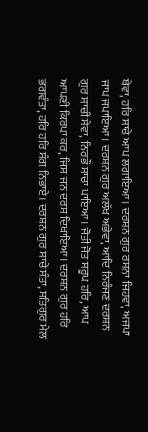ਥੇਵਾ, ਹਰਿ ਸਾਚੇ ਆਪ ਲਗਾਇਆ। ਦਰਸ਼ਨ ਗੁਰ ਰਸਨਾ ਜਿਹਵਾ, ਅਜਪਾ ਜਾਪ ਜਪਾਇਆ। ਦਰਸ਼ਨ ਗੁਰ ਅਲੱਖ ਅਭੇਵਾ, ਆਦਿ ਨਿਰੰਜਣ ਦਰਸ਼ਨ ਗੁਰ ਸਾਚੀ ਸੇਵਾ, ਨਿਰਭੌ ਸਾਚਾ ਪਾਇਆ। ਜੋਤੀ ਜੋਤ ਸਰੂਪ ਹਰਿ, ਆਪ ਆਪਣੀ ਕਿਰਪਾ ਕਰ, ਜਿਸ ਜਨ ਦਰਸ ਦਿਖਾਇਆ। ਦਰਸ਼ਨ ਗੁਰ ਹਰਿ ਭਗਵੰਤਾ, ਹਰਿ ਹਰਿ ਸੰਗ ਨਿਭਾਏ। ਦਰਸ਼ਨ ਗੁਰ ਸਾਚੇ ਸੰਤਾ, ਸਤਿਗੁਰ ਮੇਲ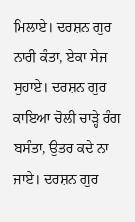ਮਿਲਾਏ। ਦਰਸ਼ਨ ਗੁਰ ਨਾਰੀ ਕੰਤਾ, ਏਕਾ ਸੇਜ ਸੁਹਾਏ। ਦਰਸ਼ਨ ਗੁਰ ਕਾਇਆ ਚੋਲੀ ਚਾੜ੍ਹੇ ਰੰਗ ਬਸੰਤਾ, ਉਤਰ ਕਦੇ ਨਾ ਜਾਏ। ਦਰਸ਼ਨ ਗੁਰ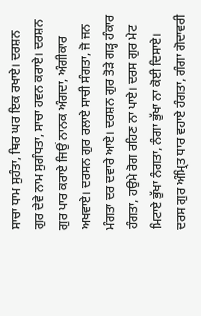ਸਾਚਾ ਧਾਮ ਸੁਹੰਤਾ, ਥਿਰ ਘਰ ਇਕ ਰਖਾਏ। ਦਰਸ਼ਨ ਗੁਰ ਦੇਵੇ ਨਾਮ ਸੁਗੰਧਤਾ, ਸਾਚਾ ਹਵਨ ਕਰਾਏ। ਦਰਸ਼ਨ ਗੁਰ ਪਾਰ ਕਰਾਏ ਜਿਉਂ ਨਾਨਕ ਅੰਗਦਾ, ਅੰਗੀਕਾਰ ਅਖਵਾਏ। ਦਰਸਨ ਗੁਰ ਰਲਾਏ ਸਾਚੀ ਸੰਗਤਾ, ਜੋ ਜਨ ਮੰਗਤਾ ਦਰ ਦਵਾਰੇ ਆਏ। ਦਰਸ਼ਨ ਗੁਰ ਤੋੜੇ ਗੜ੍ਹ ਹੰਕਾਰ ਹੰਗਤਾ, ਹਉਮੇ ਰੋਗ ਰਹਿਣ ਨਾ ਪਾਏ। ਦਰਸ ਗੁਰ ਮੇਟ ਮਿਟਾਏ ਭੁੱਖਾ ਨੰਗਤਾ, ਨੰਗਾ ਭੁੱਖਾ ਨਾ ਕੋਈ ਦਿਸਾਏ। ਦਰਸ ਗੁਰ ਅੰਮ੍ਰਿਤ ਧਾਰ ਵਹਾਏ ਹੰਗਤਾ, ਗੰਗਾ ਗੋਦਾਵਰੀ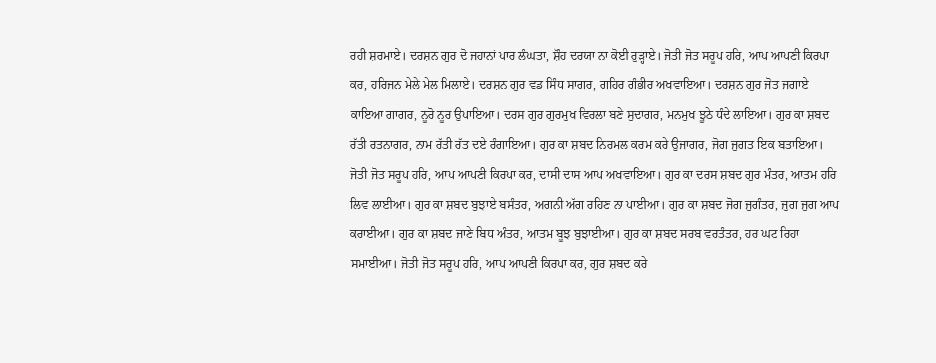ਰਹੀ ਸ਼ਰਮਾਏ। ਦਰਸ਼ਨ ਗੁਰ ਦੋ ਜਹਾਨਾਂ ਪਾਰ ਲੰਘਤਾ, ਸ਼ੌਹ ਦਰਯਾ ਨਾ ਕੋਈ ਰੁੜ੍ਹਾਏ। ਜੋਤੀ ਜੋਤ ਸਰੂਪ ਹਰਿ, ਆਪ ਆਪਣੀ ਕਿਰਪਾ ਕਰ, ਹਰਿਜਨ ਮੇਲੇ ਮੇਲ ਮਿਲਾਏ। ਦਰਸ਼ਨ ਗੁਰ ਵਡ ਸਿੰਧ ਸਾਗਰ, ਗਹਿਰ ਗੰਭੀਰ ਅਖਵਾਇਆ। ਦਰਸ਼ਨ ਗੁਰ ਜੋਤ ਜਗਾਏ ਕਾਇਆ ਗਾਗਰ, ਨੂਰੋ ਨੂਰ ਉਪਾਇਆ। ਦਰਸ ਗੁਰ ਗੁਰਮੁਖ ਵਿਰਲਾ ਬਣੇ ਸੁਦਾਗਰ, ਮਨਮੁਖ ਝੂਠੇ ਧੰਦੇ ਲਾਇਆ। ਗੁਰ ਕਾ ਸ਼ਬਦ ਰੱਤੀ ਰਤਨਾਗਰ, ਨਾਮ ਰੱਤੀ ਰੱਤ ਦਏ ਰੰਗਾਇਆ। ਗੁਰ ਕਾ ਸ਼ਬਦ ਨਿਰਮਲ ਕਰਮ ਕਰੇ ਉਜਾਗਰ, ਜੋਗ ਜੁਗਤ ਇਕ ਬਤਾਇਆ। ਜੋਤੀ ਜੋਤ ਸਰੂਪ ਹਰਿ, ਆਪ ਆਪਣੀ ਕਿਰਪਾ ਕਰ, ਦਾਸੀ ਦਾਸ ਆਪ ਅਖਵਾਇਆ। ਗੁਰ ਕਾ ਦਰਸ ਸ਼ਬਦ ਗੁਰ ਮੰਤਰ, ਆਤਮ ਹਰਿ ਲਿਵ ਲਾਈਆ। ਗੁਰ ਕਾ ਸ਼ਬਦ ਬੁਝਾਏ ਬਸੰਤਰ, ਅਗਨੀ ਅੱਗ ਰਹਿਣ ਨਾ ਪਾਈਆ। ਗੁਰ ਕਾ ਸ਼ਬਦ ਜੋਗ ਜੁਗੰਤਰ, ਜੁਗ ਜੁਗ ਆਪ ਕਰਾਈਆ। ਗੁਰ ਕਾ ਸ਼ਬਦ ਜਾਣੇ ਬਿਧ ਅੰਤਰ, ਆਤਮ ਬੂਝ ਬੁਝਾਈਆ। ਗੁਰ ਕਾ ਸ਼ਬਦ ਸਰਬ ਵਰਤੰਤਰ, ਹਰ ਘਟ ਰਿਹਾ ਸਮਾਈਆ। ਜੋਤੀ ਜੋਤ ਸਰੂਪ ਹਰਿ, ਆਪ ਆਪਣੀ ਕਿਰਪਾ ਕਰ, ਗੁਰ ਸ਼ਬਦ ਕਰੇ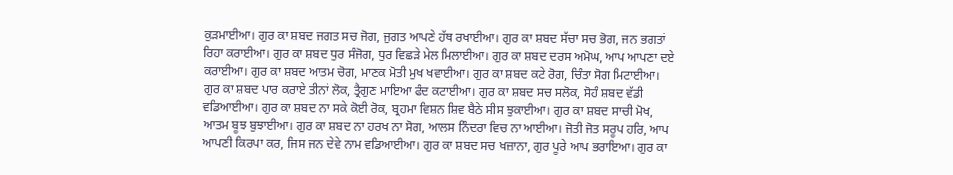ਕੁੜਮਾਈਆ। ਗੁਰ ਕਾ ਸ਼ਬਦ ਜਗਤ ਸਚ ਜੋਗ, ਜੁਗਤ ਆਪਣੇ ਹੱਥ ਰਖਾਈਆ। ਗੁਰ ਕਾ ਸ਼ਬਦ ਸੱਚਾ ਸਚ ਭੋਗ, ਜਨ ਭਗਤਾਂ ਰਿਹਾ ਕਰਾਈਆ। ਗੁਰ ਕਾ ਸ਼ਬਦ ਧੁਰ ਸੰਜੋਗ, ਧੁਰ ਵਿਛੜੇ ਮੇਲ ਮਿਲਾਈਆ। ਗੁਰ ਕਾ ਸ਼ਬਦ ਦਰਸ ਅਮੋਘ, ਆਪ ਆਪਣਾ ਦਏ ਕਰਾਈਆ। ਗੁਰ ਕਾ ਸ਼ਬਦ ਆਤਮ ਚੋਗ, ਮਾਣਕ ਮੋਤੀ ਮੁਖ ਖਵਾਈਆ। ਗੁਰ ਕਾ ਸ਼ਬਦ ਕਟੇ ਰੋਗ, ਚਿੰਤਾ ਸੋਗ ਮਿਟਾਈਆ। ਗੁਰ ਕਾ ਸ਼ਬਦ ਪਾਰ ਕਰਾਏ ਤੀਨਾਂ ਲੋਕ, ਤ੍ਰੈਗੁਣ ਮਾਇਆ ਫੰਦ ਕਟਾਈਆ। ਗੁਰ ਕਾ ਸ਼ਬਦ ਸਚ ਸਲੋਕ, ਸੋਹੰ ਸ਼ਬਦ ਵੱਡੀ ਵਡਿਆਈਆ। ਗੁਰ ਕਾ ਸ਼ਬਦ ਨਾ ਸਕੇ ਕੋਈ ਰੋਕ, ਬ੍ਰਹਮਾ ਵਿਸ਼ਨ ਸ਼ਿਵ ਬੈਠੇ ਸੀਸ ਝੁਕਾਈਆ। ਗੁਰ ਕਾ ਸ਼ਬਦ ਸਾਚੀ ਮੋਖ, ਆਤਮ ਬੂਝ ਬੁਝਾਈਆ। ਗੁਰ ਕਾ ਸ਼ਬਦ ਨਾ ਹਰਖ ਨਾ ਸੋਗ, ਆਲਸ ਨਿੰਦਰਾ ਵਿਚ ਨਾ ਆਈਆ। ਜੋਤੀ ਜੋਤ ਸਰੂਪ ਹਰਿ, ਆਪ ਆਪਣੀ ਕਿਰਪਾ ਕਰ, ਜਿਸ ਜਨ ਦੇਵੇ ਨਾਮ ਵਡਿਆਈਆ। ਗੁਰ ਕਾ ਸ਼ਬਦ ਸਚ ਖਜ਼ਾਨਾ, ਗੁਰ ਪੂਰੇ ਆਪ ਭਰਾਇਆ। ਗੁਰ ਕਾ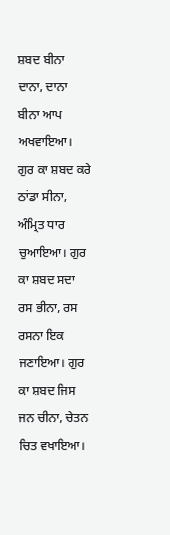ਸ਼ਬਦ ਬੀਨਾ ਦਾਨਾ, ਦਾਨਾ ਬੀਨਾ ਆਪ ਅਖਵਾਇਆ। ਗੁਰ ਕਾ ਸ਼ਬਦ ਕਰੇ ਠਾਂਡਾ ਸੀਨਾ, ਅੰਮ੍ਰਿਤ ਧਾਰ ਚੁਆਇਆ। ਗੁਰ ਕਾ ਸ਼ਬਦ ਸਦਾ ਰਸ ਭੀਨਾ, ਰਸ ਰਸਨਾ ਇਕ ਜਣਾਇਆ। ਗੁਰ ਕਾ ਸ਼ਬਦ ਜਿਸ ਜਨ ਚੀਨਾ, ਚੇਤਨ ਚਿਤ ਵਖਾਇਆ।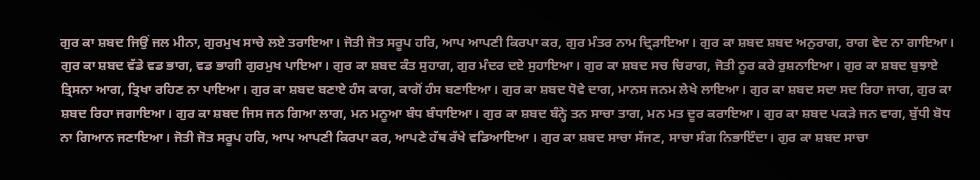ਗੁਰ ਕਾ ਸ਼ਬਦ ਜਿਉਂ ਜਲ ਮੀਨਾ, ਗੁਰਮੁਖ ਸਾਚੇ ਲਏ ਤਰਾਇਆ। ਜੋਤੀ ਜੋਤ ਸਰੂਪ ਹਰਿ, ਆਪ ਆਪਣੀ ਕਿਰਪਾ ਕਰ, ਗੁਰ ਮੰਤਰ ਨਾਮ ਦ੍ਰਿੜਾਇਆ। ਗੁਰ ਕਾ ਸ਼ਬਦ ਸ਼ਬਦ ਅਨੁਰਾਗ, ਰਾਗ ਵੇਦ ਨਾ ਗਾਇਆ। ਗੁਰ ਕਾ ਸ਼ਬਦ ਵੱਡੇ ਵਡ ਭਾਗ, ਵਡ ਭਾਗੀ ਗੁਰਮੁਖ ਪਾਇਆ। ਗੁਰ ਕਾ ਸ਼ਬਦ ਕੰਤ ਸੁਹਾਗ, ਗੁਰ ਮੰਦਰ ਦਏ ਸੁਹਾਇਆ। ਗੁਰ ਕਾ ਸ਼ਬਦ ਸਚ ਚਿਰਾਗ, ਜੋਤੀ ਨੂਰ ਕਰੇ ਰੁਸ਼ਨਾਇਆ। ਗੁਰ ਕਾ ਸ਼ਬਦ ਬੁਝਾਏ ਤ੍ਰਿਸਨਾ ਆਗ, ਤ੍ਰਿਖਾ ਰਹਿਣ ਨਾ ਪਾਇਆ। ਗੁਰ ਕਾ ਸ਼ਬਦ ਬਣਾਏ ਹੰਸ ਕਾਗ, ਕਾਗੋਂ ਹੰਸ ਬਣਾਇਆ। ਗੁਰ ਕਾ ਸ਼ਬਦ ਧੋਵੇ ਦਾਗ, ਮਾਨਸ ਜਨਮ ਲੇਖੇ ਲਾਇਆ। ਗੁਰ ਕਾ ਸ਼ਬਦ ਸਦਾ ਸਦ ਰਿਹਾ ਜਾਗ, ਗੁਰ ਕਾ ਸ਼ਬਦ ਰਿਹਾ ਜਗਾਇਆ। ਗੁਰ ਕਾ ਸ਼ਬਦ ਜਿਸ ਜਨ ਗਿਆ ਲਾਗ, ਮਨ ਮਨੂਆ ਬੰਧ ਬੰਧਾਇਆ। ਗੁਰ ਕਾ ਸ਼ਬਦ ਬੰਨ੍ਹੇ ਤਨ ਸਾਚਾ ਤਾਗ, ਮਨ ਮਤ ਦੂਰ ਕਰਾਇਆ। ਗੁਰ ਕਾ ਸ਼ਬਦ ਪਕੜੇ ਜਨ ਵਾਗ, ਬੁੱਧੀ ਬੋਧ ਨਾ ਗਿਆਨ ਜਣਾਇਆ। ਜੋਤੀ ਜੋਤ ਸਰੂਪ ਹਰਿ, ਆਪ ਆਪਣੀ ਕਿਰਪਾ ਕਰ, ਆਪਣੇ ਹੱਥ ਰੱਖੇ ਵਡਿਆਇਆ । ਗੁਰ ਕਾ ਸ਼ਬਦ ਸਾਚਾ ਸੱਜਣ, ਸਾਚਾ ਸੰਗ ਨਿਭਾਇੰਦਾ। ਗੁਰ ਕਾ ਸ਼ਬਦ ਸਾਚਾ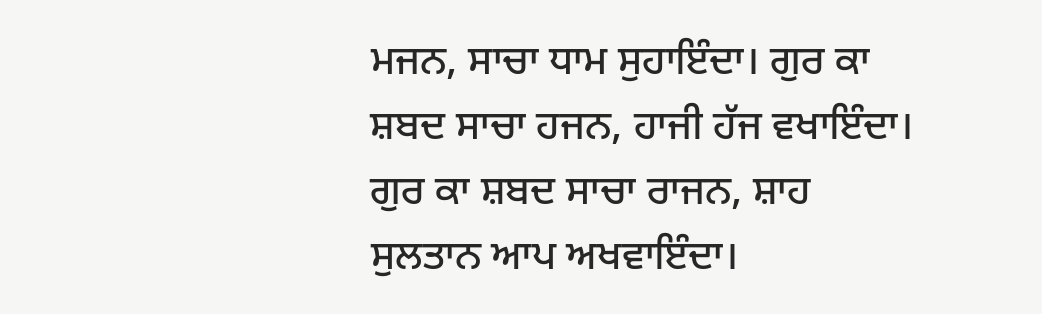ਮਜਨ, ਸਾਚਾ ਧਾਮ ਸੁਹਾਇੰਦਾ। ਗੁਰ ਕਾ ਸ਼ਬਦ ਸਾਚਾ ਹਜਨ, ਹਾਜੀ ਹੱਜ ਵਖਾਇੰਦਾ। ਗੁਰ ਕਾ ਸ਼ਬਦ ਸਾਚਾ ਰਾਜਨ, ਸ਼ਾਹ ਸੁਲਤਾਨ ਆਪ ਅਖਵਾਇੰਦਾ।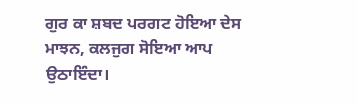ਗੁਰ ਕਾ ਸ਼ਬਦ ਪਰਗਟ ਹੋਇਆ ਦੇਸ ਮਾਝਨ, ਕਲਜੁਗ ਸੋਇਆ ਆਪ ਉਠਾਇੰਦਾ।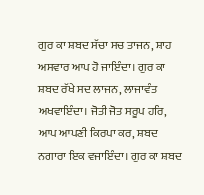ਗੁਰ ਕਾ ਸ਼ਬਦ ਸੱਚਾ ਸਚ ਤਾਜਨ, ਸ਼ਾਹ ਅਸਵਾਰ ਆਪ ਹੋ ਜਾਇੰਦਾ। ਗੁਰ ਕਾ ਸ਼ਬਦ ਰੱਖੇ ਸਦ ਲਾਜਨ, ਲਾਜਾਵੰਤ ਅਖਵਾਇੰਦਾ। ਜੋਤੀ ਜੋਤ ਸਰੂਪ ਹਰਿ, ਆਪ ਆਪਣੀ ਕਿਰਪਾ ਕਰ, ਸ਼ਬਦ ਨਗਾਰਾ ਇਕ ਵਜਾਇੰਦਾ। ਗੁਰ ਕਾ ਸ਼ਬਦ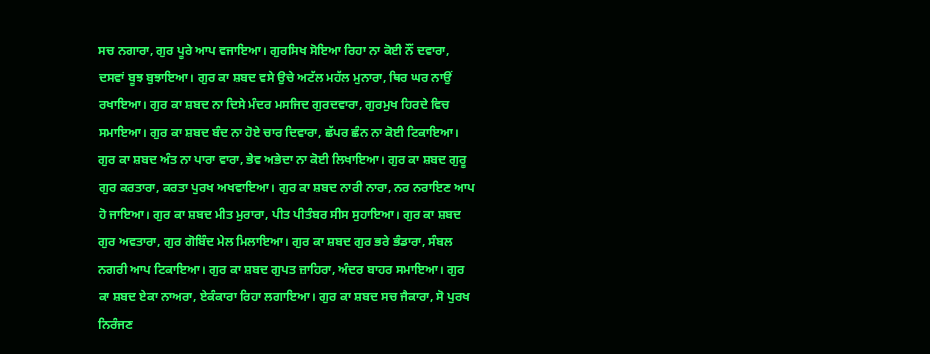ਸਚ ਨਗਾਰਾ, ਗੁਰ ਪੂਰੇ ਆਪ ਵਜਾਇਆ। ਗੁਰਸਿਖ ਸੋਇਆ ਰਿਹਾ ਨਾ ਕੋਈ ਨੌਂ ਦਵਾਰਾ, ਦਸਵਾਂ ਬੂਝ ਬੁਝਾਇਆ। ਗੁਰ ਕਾ ਸ਼ਬਦ ਵਸੇ ਉਚੇ ਅਟੱਲ ਮਹੱਲ ਮੁਨਾਰਾ, ਥਿਰ ਘਰ ਨਾਉਂ ਰਖਾਇਆ। ਗੁਰ ਕਾ ਸ਼ਬਦ ਨਾ ਦਿਸੇ ਮੰਦਰ ਮਸਜਿਦ ਗੁਰਦਵਾਰਾ, ਗੁਰਮੁਖ ਹਿਰਦੇ ਵਿਚ ਸਮਾਇਆ। ਗੁਰ ਕਾ ਸ਼ਬਦ ਬੰਦ ਨਾ ਹੋਏ ਚਾਰ ਦਿਵਾਰਾ, ਛੱਪਰ ਛੰਨ ਨਾ ਕੋਈ ਟਿਕਾਇਆ। ਗੁਰ ਕਾ ਸ਼ਬਦ ਅੰਤ ਨਾ ਪਾਰਾ ਵਾਰਾ, ਭੇਵ ਅਭੇਦਾ ਨਾ ਕੋਈ ਲਿਖਾਇਆ। ਗੁਰ ਕਾ ਸ਼ਬਦ ਗੁਰੂ ਗੁਰ ਕਰਤਾਰਾ, ਕਰਤਾ ਪੁਰਖ ਅਖਵਾਇਆ। ਗੁਰ ਕਾ ਸ਼ਬਦ ਨਾਰੀ ਨਾਰਾ, ਨਰ ਨਰਾਇਣ ਆਪ ਹੋ ਜਾਇਆ। ਗੁਰ ਕਾ ਸ਼ਬਦ ਮੀਤ ਮੁਰਾਰਾ, ਪੀਤ ਪੀਤੰਬਰ ਸੀਸ ਸੁਹਾਇਆ। ਗੁਰ ਕਾ ਸ਼ਬਦ ਗੁਰ ਅਵਤਾਰਾ, ਗੁਰ ਗੋਬਿੰਦ ਮੇਲ ਮਿਲਾਇਆ। ਗੁਰ ਕਾ ਸ਼ਬਦ ਗੁਰ ਭਰੇ ਭੰਡਾਰਾ, ਸੰਬਲ ਨਗਰੀ ਆਪ ਟਿਕਾਇਆ। ਗੁਰ ਕਾ ਸ਼ਬਦ ਗੁਪਤ ਜ਼ਾਹਿਰਾ, ਅੰਦਰ ਬਾਹਰ ਸਮਾਇਆ। ਗੁਰ ਕਾ ਸ਼ਬਦ ਏਕਾ ਨਾਅਰਾ, ਏਕੰਕਾਰਾ ਰਿਹਾ ਲਗਾਇਆ। ਗੁਰ ਕਾ ਸ਼ਬਦ ਸਚ ਜੈਕਾਰਾ, ਸੋ ਪੁਰਖ ਨਿਰੰਜਣ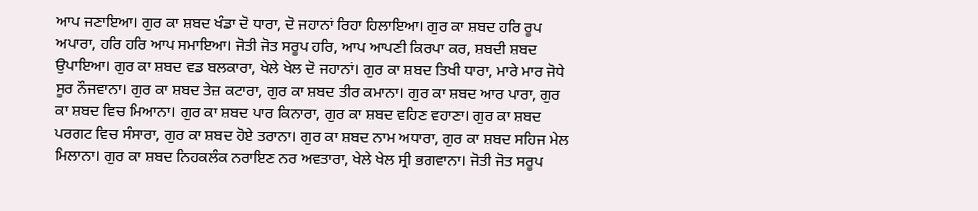ਆਪ ਜਣਾਇਆ। ਗੁਰ ਕਾ ਸ਼ਬਦ ਖੰਡਾ ਦੋ ਧਾਰਾ, ਦੋ ਜਹਾਨਾਂ ਰਿਹਾ ਹਿਲਾਇਆ। ਗੁਰ ਕਾ ਸ਼ਬਦ ਹਰਿ ਰੂਪ ਅਪਾਰਾ, ਹਰਿ ਹਰਿ ਆਪ ਸਮਾਇਆ। ਜੋਤੀ ਜੋਤ ਸਰੂਪ ਹਰਿ, ਆਪ ਆਪਣੀ ਕਿਰਪਾ ਕਰ, ਸ਼ਬਦੀ ਸ਼ਬਦ ਉਪਾਇਆ। ਗੁਰ ਕਾ ਸ਼ਬਦ ਵਡ ਬਲਕਾਰਾ, ਖੇਲੇ ਖੇਲ ਦੋ ਜਹਾਨਾਂ। ਗੁਰ ਕਾ ਸ਼ਬਦ ਤਿਖੀ ਧਾਰਾ, ਮਾਰੇ ਮਾਰ ਜੋਧੇ ਸੂਰ ਨੌਜਵਾਨਾ। ਗੁਰ ਕਾ ਸ਼ਬਦ ਤੇਜ਼ ਕਟਾਰਾ, ਗੁਰ ਕਾ ਸ਼ਬਦ ਤੀਰ ਕਮਾਨਾ। ਗੁਰ ਕਾ ਸ਼ਬਦ ਆਰ ਪਾਰਾ, ਗੁਰ ਕਾ ਸ਼ਬਦ ਵਿਚ ਮਿਆਨਾ। ਗੁਰ ਕਾ ਸ਼ਬਦ ਪਾਰ ਕਿਨਾਰਾ, ਗੁਰ ਕਾ ਸ਼ਬਦ ਵਹਿਣ ਵਹਾਣਾ। ਗੁਰ ਕਾ ਸ਼ਬਦ ਪਰਗਟ ਵਿਚ ਸੰਸਾਰਾ, ਗੁਰ ਕਾ ਸ਼ਬਦ ਹੋਏ ਤਰਾਨਾ। ਗੁਰ ਕਾ ਸ਼ਬਦ ਨਾਮ ਅਧਾਰਾ, ਗੁਰ ਕਾ ਸ਼ਬਦ ਸਹਿਜ ਮੇਲ ਮਿਲਾਨਾ। ਗੁਰ ਕਾ ਸ਼ਬਦ ਨਿਹਕਲੰਕ ਨਰਾਇਣ ਨਰ ਅਵਤਾਰਾ, ਖੇਲੇ ਖੇਲ ਸ੍ਰੀ ਭਗਵਾਨਾ। ਜੋਤੀ ਜੋਤ ਸਰੂਪ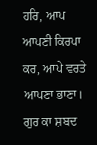ਹਰਿ, ਆਪ ਆਪਣੀ ਕਿਰਪਾ ਕਰ, ਆਪੇ ਵਰਤੇ ਆਪਣਾ ਭਾਣਾ। ਗੁਰ ਕਾ ਸ਼ਬਦ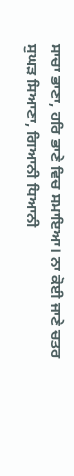ਸਾਚਾ ਭਾਣਾ, ਹਰਿ ਭਾਣੇ ਵਿਚ ਸਮਾਇਆ। ਨਾ ਕੋਈ ਜਾਣੇ ਚਤਰ ਸੁਘੜ ਸਿਆਣਾ, ਗਿਆਨੀ ਧਿਆਨੀ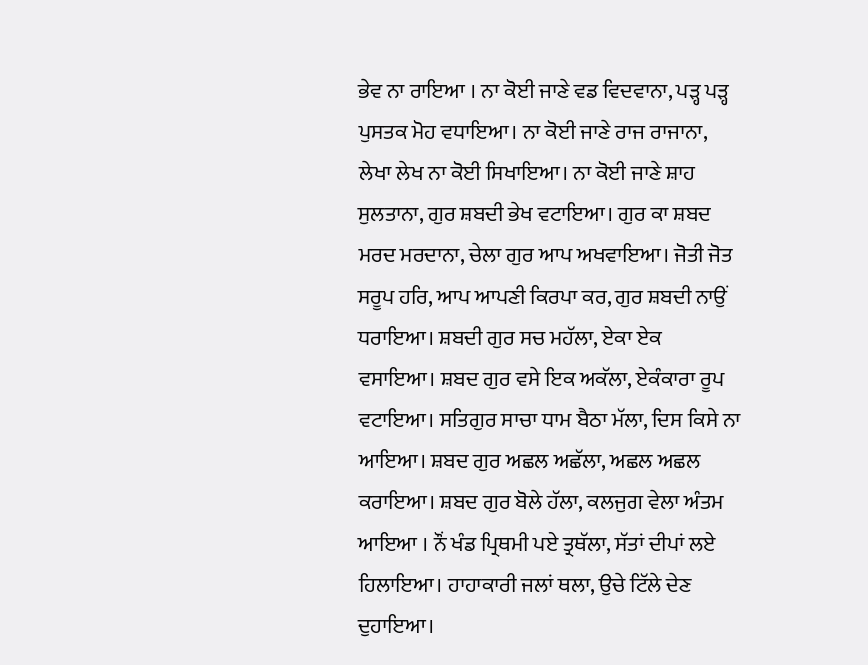ਭੇਵ ਨਾ ਰਾਇਆ । ਨਾ ਕੋਈ ਜਾਣੇ ਵਡ ਵਿਦਵਾਨਾ, ਪੜ੍ਹ ਪੜ੍ਹ ਪੁਸਤਕ ਮੋਹ ਵਧਾਇਆ। ਨਾ ਕੋਈ ਜਾਣੇ ਰਾਜ ਰਾਜਾਨਾ, ਲੇਖਾ ਲੇਖ ਨਾ ਕੋਈ ਸਿਖਾਇਆ। ਨਾ ਕੋਈ ਜਾਣੇ ਸ਼ਾਹ ਸੁਲਤਾਨਾ, ਗੁਰ ਸ਼ਬਦੀ ਭੇਖ ਵਟਾਇਆ। ਗੁਰ ਕਾ ਸ਼ਬਦ ਮਰਦ ਮਰਦਾਨਾ, ਚੇਲਾ ਗੁਰ ਆਪ ਅਖਵਾਇਆ। ਜੋਤੀ ਜੋਤ ਸਰੂਪ ਹਰਿ, ਆਪ ਆਪਣੀ ਕਿਰਪਾ ਕਰ, ਗੁਰ ਸ਼ਬਦੀ ਨਾਉਂ ਧਰਾਇਆ। ਸ਼ਬਦੀ ਗੁਰ ਸਚ ਮਹੱਲਾ, ਏਕਾ ਏਕ ਵਸਾਇਆ। ਸ਼ਬਦ ਗੁਰ ਵਸੇ ਇਕ ਅਕੱਲਾ, ਏਕੰਕਾਰਾ ਰੂਪ ਵਟਾਇਆ। ਸਤਿਗੁਰ ਸਾਚਾ ਧਾਮ ਬੈਠਾ ਮੱਲਾ, ਦਿਸ ਕਿਸੇ ਨਾ ਆਇਆ। ਸ਼ਬਦ ਗੁਰ ਅਛਲ ਅਛੱਲਾ, ਅਛਲ ਅਛਲ ਕਰਾਇਆ। ਸ਼ਬਦ ਗੁਰ ਬੋਲੇ ਹੱਲਾ, ਕਲਜੁਗ ਵੇਲਾ ਅੰਤਮ ਆਇਆ । ਨੌਂ ਖੰਡ ਪ੍ਰਿਥਮੀ ਪਏ ਤ੍ਰਥੱਲਾ, ਸੱਤਾਂ ਦੀਪਾਂ ਲਏ ਹਿਲਾਇਆ। ਹਾਹਾਕਾਰੀ ਜਲਾਂ ਥਲਾ, ਉਚੇ ਟਿੱਲੇ ਦੇਣ ਦੁਹਾਇਆ।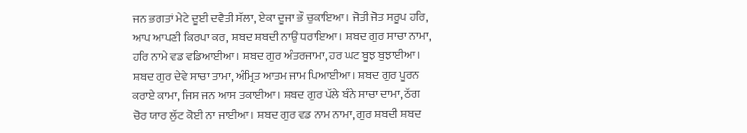ਜਨ ਭਗਤਾਂ ਮੇਟੇ ਦੂਈ ਦਵੈਤੀ ਸੱਲਾ, ਏਕਾ ਦੂਜਾ ਭੌ ਚੁਕਾਇਆ। ਜੋਤੀ ਜੋਤ ਸਰੂਪ ਹਰਿ, ਆਪ ਆਪਣੀ ਕਿਰਪਾ ਕਰ, ਸ਼ਬਦ ਸ਼ਬਦੀ ਨਾਉਂ ਧਰਾਇਆ। ਸ਼ਬਦ ਗੁਰ ਸਾਚਾ ਨਾਮਾ, ਹਰਿ ਨਾਮੇ ਵਡ ਵਡਿਆਈਆ। ਸ਼ਬਦ ਗੁਰ ਅੰਤਰਜਾਮਾ, ਹਰ ਘਟ ਬੂਝ ਬੁਝਾਈਆ। ਸ਼ਬਦ ਗੁਰ ਦੇਵੇ ਸਾਚਾ ਤਾਮਾ, ਅੰਮ੍ਰਿਤ ਆਤਮ ਜਾਮ ਪਿਆਈਆ। ਸ਼ਬਦ ਗੁਰ ਪੂਰਨ ਕਰਾਏ ਕਾਮਾ, ਜਿਸ ਜਨ ਆਸ ਤਕਾਈਆ। ਸ਼ਬਦ ਗੁਰ ਪੱਲੇ ਬੰਨੇ ਸਾਚਾ ਦਾਮਾ, ਠੱਗ ਚੋਰ ਯਾਰ ਲੁੱਟ ਕੋਈ ਨਾ ਜਾਈਆ। ਸ਼ਬਦ ਗੁਰ ਵਡ ਨਾਮ ਨਾਮਾ, ਗੁਰ ਸ਼ਬਦੀ ਸ਼ਬਦ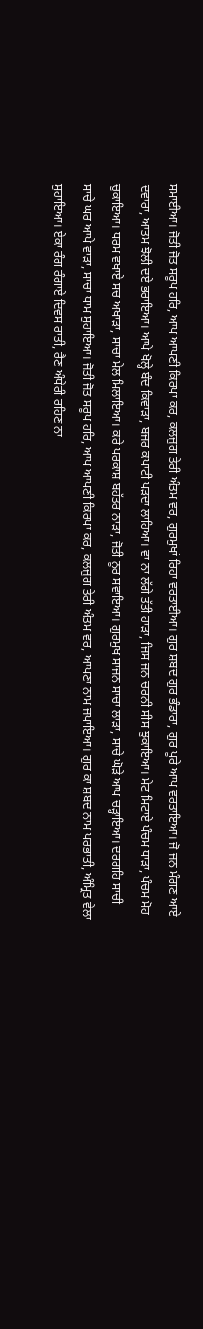ਸਮਾਈਆ। ਜੋਤੀ ਜੋਤ ਸਰੂਪ ਹਰਿ, ਆਪ ਆਪਣੀ ਕਿਰਪਾ ਕਰ, ਕਲਜੁਗ ਤੇਰੀ ਅੰਤਮ ਵਰ, ਗੁਰਮੁਖਾਂ ਰਿਹਾ ਵਰਤਾਈਆ। ਗੁਰ ਸ਼ਬਦ ਗੁਰ ਭੰਡਾਰਾ, ਗੁਰ ਪੂਰੇ ਆਪ ਵਰਤਾਇਆ। ਜੋ ਜਨ ਮੰਗਣ ਆਏ ਦਵਾਰਾ, ਆਤਮ ਝੋਲੀ ਦਏ ਭਰਾਇਆ। ਆਪੇ ਖੋਲ੍ਹੇ ਬੰਦ ਕਿਵਾੜਾ, ਬਜਰ ਕਪਾਟੀ ਪੜਦਾ ਲਾਹਿਆ। ਵਾ ਨਾ ਲੱਗੇ ਤੱਤੀ ਹਾੜਾ, ਜਿਸ ਜਨ ਚਰਨੀ ਸੀਸ ਝੁਕਾਇਆ। ਮੇਟ ਮਿਟਾਏ ਪੰਚਮ ਧਾੜਾ, ਪੰਚਮ ਮੋਹ ਚੁਕਾਇਆ। ਧਰਮ ਵਖਾਏ ਸਚ ਅਖਾੜਾ, ਸਾਚਾ ਮੇਲ ਮਿਲਾਇਆ। ਕਰੇ ਪਰਕਾਸ਼ ਬਹੱਤਰ ਨਾੜਾ, ਜੋਤੀ ਨੂਰ ਸਵਾਇਆ। ਗੁਰਮੁਖ ਸਾਜਨ ਸਾਚਾ ਲਾੜਾ, ਸਾਚੇ ਘੋੜੇ ਆਪ ਚੜ੍ਹਾਇਆ। ਦਰਗਹਿ ਸਾਚੀ ਸਾਚੇ ਘਰ ਆਪੇ ਵਾੜਾ, ਸਾਚਾ ਧਾਮ ਸੁਹਾਇਆ। ਜੋਤੀ ਜੋਤ ਸਰੂਪ ਹਰਿ, ਆਪ ਆਪਣੀ ਕਿਰਪਾ ਕਰ, ਕਲਜੁਗ ਤੇਰੀ ਅੰਤਮ ਵਰ, ਆਪਣਾ ਨਾਮ ਜਪਾਇਆ। ਗੁਰ ਕਾ ਸ਼ਬਦ ਨਾਮ ਪਰਭਾਤੀ, ਅੰਮ੍ਰਿਤ ਵੇਲਾ ਸੁਹਾਇਆ। ਏਕਾ ਰੰਗ ਰੰਗਾਏ ਦਿਵਸ ਰਾਤੀ, ਰੈਣ ਅੰਧੇਰੀ ਰਹਿਣ ਨਾ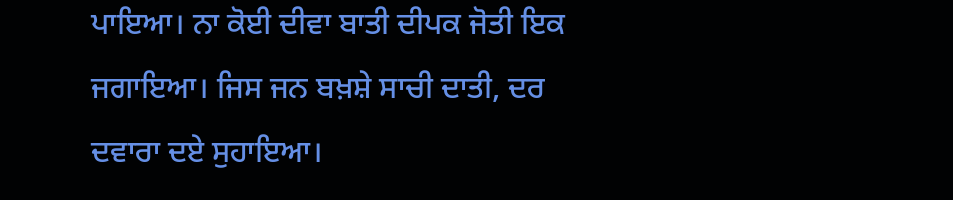ਪਾਇਆ। ਨਾ ਕੋਈ ਦੀਵਾ ਬਾਤੀ ਦੀਪਕ ਜੋਤੀ ਇਕ ਜਗਾਇਆ। ਜਿਸ ਜਨ ਬਖ਼ਸ਼ੇ ਸਾਚੀ ਦਾਤੀ, ਦਰ ਦਵਾਰਾ ਦਏ ਸੁਹਾਇਆ।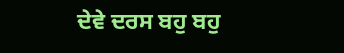ਦੇਵੇ ਦਰਸ ਬਹੁ ਬਹੁ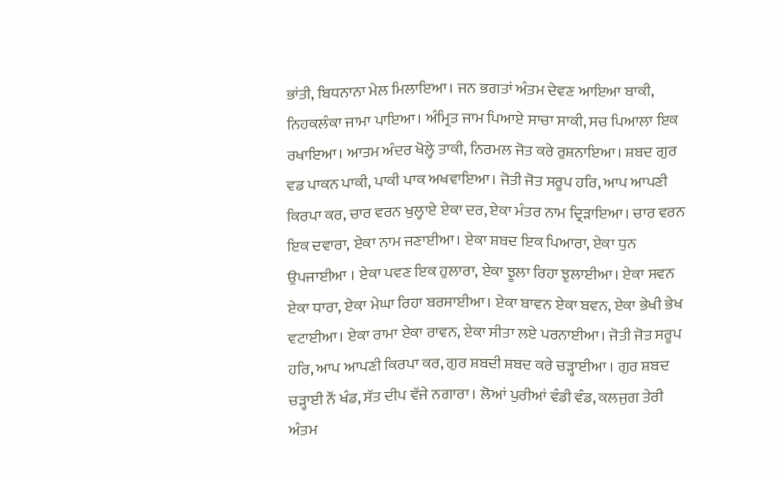ਭਾਂਤੀ, ਬਿਧਨਾਨਾ ਮੇਲ ਮਿਲਾਇਆ। ਜਨ ਭਗਤਾਂ ਅੰਤਮ ਦੇਵਣ ਆਇਆ ਬਾਕੀ, ਨਿਹਕਲੰਕਾ ਜਾਮਾ ਪਾਇਆ। ਅੰਮ੍ਰਿਤ ਜਾਮ ਪਿਆਏ ਸਾਚਾ ਸਾਕੀ, ਸਚ ਪਿਆਲਾ ਇਕ ਰਖਾਇਆ। ਆਤਮ ਅੰਦਰ ਖੋਲ੍ਹੇ ਤਾਕੀ, ਨਿਰਮਲ ਜੋਤ ਕਰੇ ਰੁਸ਼ਨਾਇਆ। ਸ਼ਬਦ ਗੁਰ ਵਡ ਪਾਕਨ ਪਾਕੀ, ਪਾਕੀ ਪਾਕ ਅਖਵਾਇਆ। ਜੋਤੀ ਜੋਤ ਸਰੂਪ ਹਰਿ, ਆਪ ਆਪਣੀ ਕਿਰਪਾ ਕਰ, ਚਾਰ ਵਰਨ ਖੁਲ੍ਹਾਏ ਏਕਾ ਦਰ, ਏਕਾ ਮੰਤਰ ਨਾਮ ਦ੍ਰਿੜਾਇਆ। ਚਾਰ ਵਰਨ ਇਕ ਦਵਾਰਾ, ਏਕਾ ਨਾਮ ਜਣਾਈਆ। ਏਕਾ ਸ਼ਬਦ ਇਕ ਪਿਆਰਾ, ਏਕਾ ਧੁਨ ਉਪਜਾਈਆ । ਏਕਾ ਪਵਣ ਇਕ ਹੁਲਾਰਾ, ਏਕਾ ਝੂਲਾ ਰਿਹਾ ਝੁਲਾਈਆ। ਏਕਾ ਸਵਨ ਏਕਾ ਧਾਰਾ, ਏਕਾ ਮੇਘਾ ਰਿਹਾ ਬਰਸਾਈਆ। ਏਕਾ ਬਾਵਨ ਏਕਾ ਬਵਨ, ਏਕਾ ਭੇਖੀ ਭੇਖ ਵਟਾਈਆ। ਏਕਾ ਰਾਮਾ ਏਕਾ ਰਾਵਨ, ਏਕਾ ਸੀਤਾ ਲਏ ਪਰਨਾਈਆ। ਜੋਤੀ ਜੋਤ ਸਰੂਪ ਹਰਿ, ਆਪ ਆਪਣੀ ਕਿਰਪਾ ਕਰ, ਗੁਰ ਸ਼ਬਦੀ ਸ਼ਬਦ ਕਰੇ ਚੜ੍ਹਾਈਆ । ਗੁਰ ਸ਼ਬਦ ਚੜ੍ਹਾਈ ਨੌਂ ਖੰਡ, ਸੱਤ ਦੀਪ ਵੱਜੇ ਨਗਾਰਾ। ਲੋਆਂ ਪੁਰੀਆਂ ਵੰਡੀ ਵੰਡ, ਕਲਜੁਗ ਤੇਰੀ ਅੰਤਮ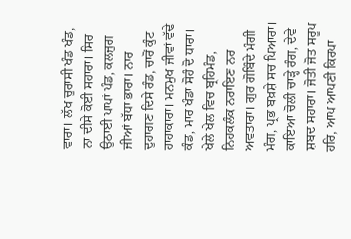ਵਾਰਾ। ਲੱਖ ਚੁਰਾਸੀ ਖੰਡ ਖੰਡ, ਨਾ ਦੀਸੇ ਕੋਈ ਸਹਾਰਾ। ਸਿਰ ਉਠਾਈ ਪਾਪਾਂ ਪੰਡ, ਕਲਜੁਗ ਜੀਆਂ ਬੱਧਾ ਭਾਰਾ। ਨਾਰ ਦੁਹਾਗਣ ਦਿਸੇ ਰੰਡ, ਚਾਰੋਂ ਕੁੰਟ ਹਾਹਾਕਾਰਾ। ਮਨਮੁਖ ਜੀਵਾਂ ਵੱਢੇ ਕੰਡ, ਮਾਰ ਖੰਡਾ ਸੋਹੰ ਦੋ ਧਾਰਾ। ਖੇਲੇ ਖੇਲ ਵਿਚ ਬ੍ਰਹਿਮੰਡ, ਨਿਹਕਲੰਕ ਨਰਾਇਣ ਨਰ ਅਵਤਾਰਾ। ਗੁਰ ਗੋਬਿੰਦੇ ਮੰਗੀ ਮੰਗ, ਪ੍ਰਭ ਬਖ਼ਸ਼ੇ ਸਚ ਪਿਆਰਾ। ਕਾਇਆ ਚੋਲੀ ਚਾੜ੍ਹੇ ਰੰਗ, ਦੇਵੇ ਸ਼ਬਦ ਸਹਾਰਾ। ਜੋਤੀ ਜੋਤ ਸਰੂਪ ਹਰਿ, ਆਪ ਆਪਣੀ ਕਿਰਪਾ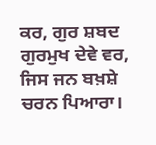ਕਰ, ਗੁਰ ਸ਼ਬਦ ਗੁਰਮੁਖ ਦੇਵੇ ਵਰ, ਜਿਸ ਜਨ ਬਖ਼ਸ਼ੇ ਚਰਨ ਪਿਆਰਾ।